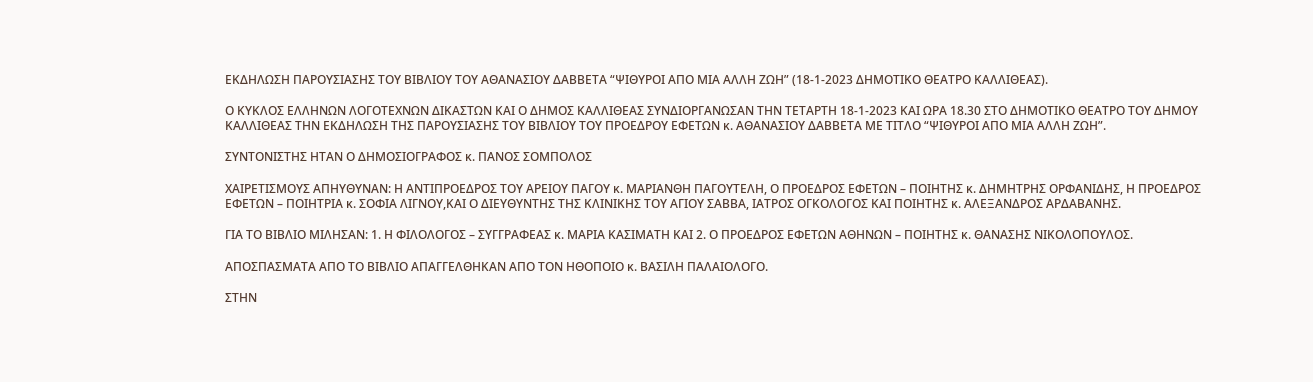ΕΚΔΗΛΩΣΗ ΠΑΡΟΥΣΙΑΣΗΣ ΤΟΥ ΒΙΒΛΙΟΥ ΤΟΥ ΑΘΑΝΑΣΙΟΥ ΔΑΒΒΕΤΑ “ΨΙΘΥΡΟΙ ΑΠΟ ΜΙΑ ΑΛΛΗ ΖΩΗ” (18-1-2023 ΔΗΜΟΤΙΚΟ ΘΕΑΤΡΟ ΚΑΛΛΙΘΕΑΣ).

Ο ΚΥΚΛΟΣ ΕΛΛΗΝΩΝ ΛΟΓΟΤΕΧΝΩΝ ΔΙΚΑΣΤΩΝ ΚΑΙ Ο ΔΗΜΟΣ ΚΑΛΛΙΘΕΑΣ ΣΥΝΔΙΟΡΓΑΝΩΣΑΝ ΤΗΝ ΤΕΤΑΡΤΗ 18-1-2023 ΚΑΙ ΩΡΑ 18.30 ΣΤΟ ΔΗΜΟΤΙΚΟ ΘΕΑΤΡΟ ΤΟΥ ΔΗΜΟΥ ΚΑΛΛΙΘΕΑΣ ΤΗΝ ΕΚΔΗΛΩΣΗ ΤΗΣ ΠΑΡΟΥΣΙΑΣΗΣ ΤΟΥ ΒΙΒΛΙΟΥ ΤΟΥ ΠΡΟΕΔΡΟΥ ΕΦΕΤΩΝ κ. ΑΘΑΝΑΣΙΟΥ ΔΑΒΒΕΤΑ ΜΕ ΤΙΤΛΟ “ΨΙΘΥΡΟΙ ΑΠΟ ΜΙΑ ΑΛΛΗ ΖΩΗ”.

ΣΥΝΤΟΝΙΣΤΗΣ ΗΤΑΝ Ο ΔΗΜΟΣΙΟΓΡΑΦΟΣ κ. ΠΑΝΟΣ ΣΟΜΠΟΛΟΣ

ΧΑΙΡΕΤΙΣΜΟΥΣ ΑΠΗΥΘΥΝΑΝ: Η ΑΝΤΙΠΡΟΕΔΡΟΣ ΤΟΥ ΑΡΕΙΟΥ ΠΑΓΟΥ κ. ΜΑΡΙΑΝΘΗ ΠΑΓΟΥΤΕΛΗ, Ο ΠΡΟΕΔΡΟΣ ΕΦΕΤΩΝ – ΠΟΙΗΤΗΣ κ. ΔΗΜΗΤΡΗΣ ΟΡΦΑΝΙΔΗΣ, Η ΠΡΟΕΔΡΟΣ ΕΦΕΤΩΝ – ΠΟΙΗΤΡΙΑ κ. ΣΟΦΙΑ ΛΙΓΝΟΥ,ΚΑΙ Ο ΔΙΕΥΘΥΝΤΗΣ ΤΗΣ ΚΛΙΝΙΚΗΣ ΤΟΥ ΑΓΙΟΥ ΣΑΒΒΑ, ΙΑΤΡΟΣ ΟΓΚΟΛΟΓΟΣ ΚΑΙ ΠΟΙΗΤΗΣ κ. ΑΛΕΞΑΝΔΡΟΣ ΑΡΔΑΒΑΝΗΣ.

ΓΙΑ ΤΟ ΒΙΒΛΙΟ ΜΙΛΗΣΑΝ: 1. Η ΦΙΛΟΛΟΓΟΣ – ΣΥΓΓΡΑΦΕΑΣ κ. ΜΑΡΙΑ ΚΑΣΙΜΑΤΗ ΚΑΙ 2. Ο ΠΡΟΕΔΡΟΣ ΕΦΕΤΩΝ ΑΘΗΝΩΝ – ΠΟΙΗΤΗΣ κ. ΘΑΝΑΣΗΣ ΝΙΚΟΛΟΠΟΥΛΟΣ.

ΑΠΟΣΠΑΣΜΑΤΑ ΑΠΟ ΤΟ ΒΙΒΛΙΟ ΑΠΑΓΓΕΛΘΗΚΑΝ ΑΠΟ ΤΟΝ ΗΘΟΠΟΙΟ κ. ΒΑΣΙΛΗ ΠΑΛΑΙΟΛΟΓΟ.

ΣΤΗΝ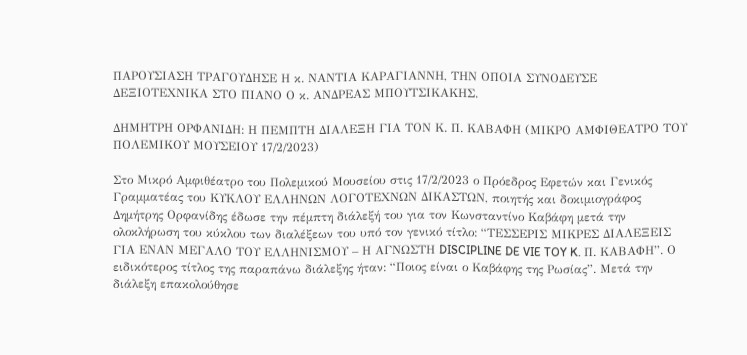ΠΑΡΟΥΣΙΑΣΗ ΤΡΑΓΟΥΔΗΣΕ Η κ. ΝΑΝΤΙΑ ΚΑΡΑΓΙΑΝΝΗ, ΤΗΝ ΟΠΟΙΑ ΣΥΝΟΔΕΥΣΕ ΔΕΞΙΟΤΕΧΝΙΚΑ ΣΤΟ ΠΙΑΝΟ Ο κ. ΑΝΔΡΕΑΣ ΜΠΟΥΤΣΙΚΑΚΗΣ.

ΔΗΜΗΤΡΗ ΟΡΦΑΝΙΔΗ: Η ΠΕΜΠΤΗ ΔΙΑΛΕΞΗ ΓΙΑ ΤΟΝ Κ. Π. ΚΑΒΑΦΗ (ΜΙΚΡΟ ΑΜΦΙΘΕΑΤΡΟ ΤΟΥ ΠΟΛΕΜΙΚΟΥ ΜΟΥΣΕΙΟΥ 17/2/2023)

Στο Μικρό Αμφιθέατρο του Πολεμικού Μουσείου στις 17/2/2023 ο Πρόεδρος Εφετών και Γενικός Γραμματέας του ΚΥΚΛΟΥ ΕΛΛΗΝΩΝ ΛΟΓΟΤΕΧΝΩΝ ΔΙΚΑΣΤΩΝ, ποιητής και δοκιμιογράφος Δημήτρης Ορφανίδης έδωσε την πέμπτη διάλεξή του για τον Κωνσταντίνο Καβάφη μετά την ολοκλήρωση του κύκλου των διαλέξεων του υπό τον γενικό τίτλο: “ΤΕΣΣΕΡΙΣ ΜΙΚΡΕΣ ΔΙΑΛΕΞΕΙΣ ΓΙΑ ΕΝΑΝ ΜΕΓΑΛΟ ΤΟΥ ΕΛΛΗΝΙΣΜΟΥ – Η ΑΓΝΩΣΤΗ DISCIPLINE DE VIE TOY K. Π. ΚΑΒΑΦΗ”. Ο ειδικότερος τίτλος της παραπάνω διάλεξης ήταν: “Ποιος είναι ο Καβάφης της Ρωσίας”. Μετά την διάλεξη επακολούθησε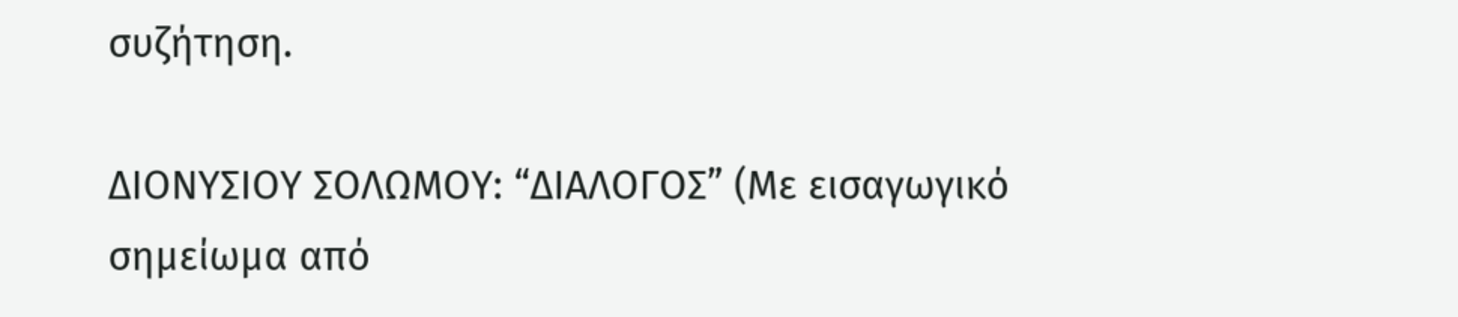συζήτηση.

ΔΙΟΝΥΣΙΟΥ ΣΟΛΩΜΟΥ: “ΔΙΑΛΟΓΟΣ” (Με εισαγωγικό σημείωμα από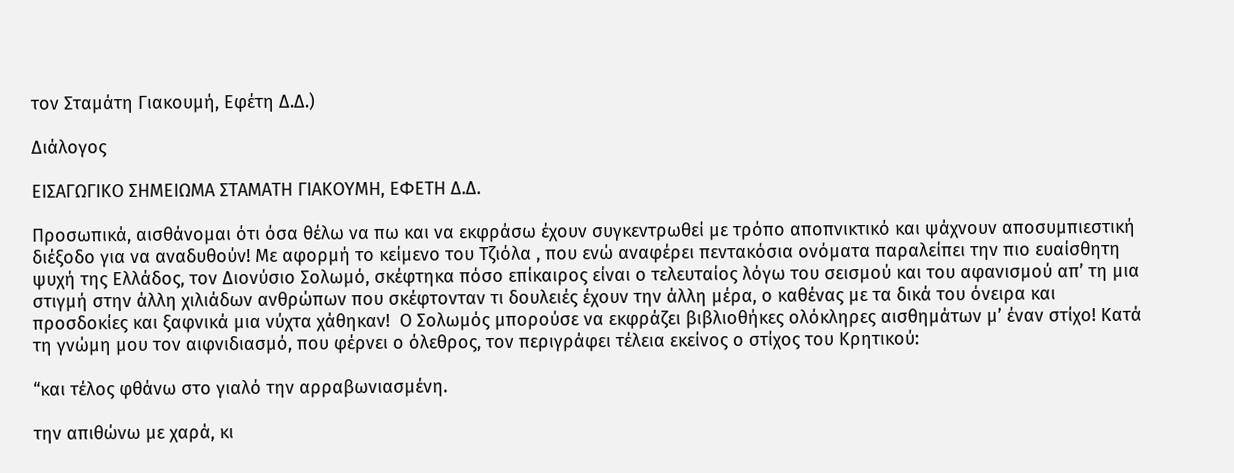τον Σταμάτη Γιακουμή, Εφέτη Δ.Δ.)

Διάλογος

ΕΙΣΑΓΩΓΙΚΟ ΣΗΜΕΙΩΜΑ ΣΤΑΜΑΤΗ ΓΙΑΚΟΥΜΗ, ΕΦΕΤΗ Δ.Δ.

Προσωπικά, αισθάνομαι ότι όσα θέλω να πω και να εκφράσω έχουν συγκεντρωθεί με τρόπο αποπνικτικό και ψάχνουν αποσυμπιεστική διέξοδο για να αναδυθούν! Με αφορμή το κείμενο του Τζιόλα , που ενώ αναφέρει πεντακόσια ονόματα παραλείπει την πιο ευαίσθητη ψυχή της Ελλάδος, τον Διονύσιο Σολωμό, σκέφτηκα πόσο επίκαιρος είναι ο τελευταίος λόγω του σεισμού και του αφανισμού απ’ τη μια στιγμή στην άλλη χιλιάδων ανθρώπων που σκέφτονταν τι δουλειές έχουν την άλλη μέρα, ο καθένας με τα δικά του όνειρα και προσδοκίες και ξαφνικά μια νύχτα χάθηκαν!  Ο Σολωμός μπορούσε να εκφράζει βιβλιοθήκες ολόκληρες αισθημάτων μ’ έναν στίχο! Κατά τη γνώμη μου τον αιφνιδιασμό, που φέρνει ο όλεθρος, τον περιγράφει τέλεια εκείνος ο στίχος του Κρητικού:

“και τέλος φθάνω στο γιαλό την αρραβωνιασμένη.

την απιθώνω με χαρά, κι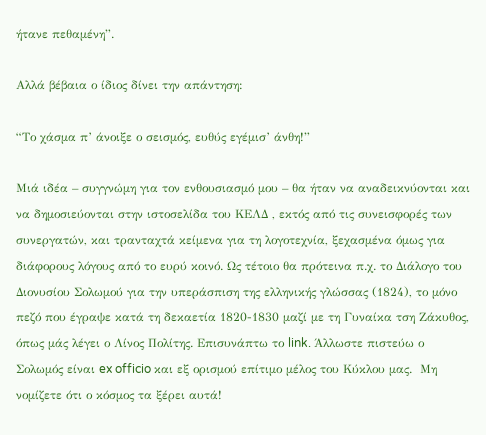ήτανε πεθαμένη”.

Αλλά βέβαια ο ίδιος δίνει την απάντηση:

“Το χάσμα π’ άνοιξε ο σεισμός, ευθύς εγέμισ’ άνθη!”

Μιά ιδέα – συγγνώμη για τον ενθουσιασμό μου – θα ήταν να αναδεικνύονται και να δημοσιεύονται στην ιστοσελίδα του ΚΕΛΔ , εκτός από τις συνεισφορές των συνεργατών, και τρανταχτά κείμενα για τη λογοτεχνία, ξεχασμένα όμως για διάφορους λόγους από το ευρύ κοινό. Ως τέτοιο θα πρότεινα π.χ. το Διάλογο του Διονυσίου Σολωμού για την υπεράσπιση της ελληνικής γλώσσας (1824), το μόνο πεζό που έγραψε κατά τη δεκαετία 1820-1830 μαζί με τη Γυναίκα τση Ζάκυθος, όπως μάς λέγει ο Λίνος Πολίτης. Επισυνάπτω το link. Άλλωστε πιστεύω ο Σολωμός είναι ex officio και εξ ορισμού επίτιμο μέλος του Κύκλου μας.  Μη νομίζετε ότι ο κόσμος τα ξέρει αυτά!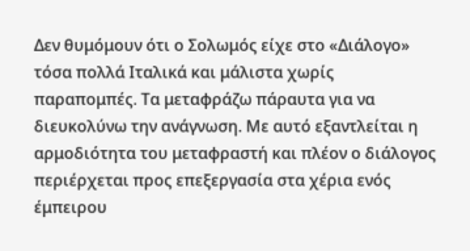Δεν θυμόμουν ότι ο Σολωμός είχε στο «Διάλογο» τόσα πολλά Ιταλικά και μάλιστα χωρίς παραπομπές. Τα μεταφράζω πάραυτα για να διευκολύνω την ανάγνωση. Με αυτό εξαντλείται η αρμοδιότητα του μεταφραστή και πλέον ο διάλογος περιέρχεται προς επεξεργασία στα χέρια ενός έμπειρου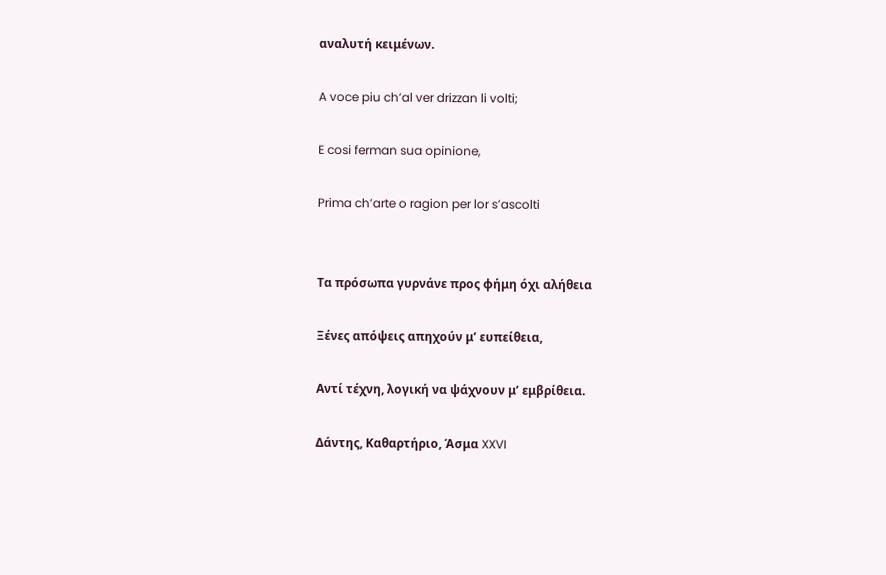αναλυτή κειμένων.

A voce piu ch’al ver drizzan li volti;

E cosi ferman sua opinione,

Prima ch’arte o ragion per lor s’ascolti


Τα πρόσωπα γυρνάνε προς φήμη όχι αλήθεια

Ξένες απόψεις απηχούν μ’ ευπείθεια,

Αντί τέχνη, λογική να ψάχνουν μ’ εμβρίθεια.

Δάντης, Καθαρτήριο, Άσμα XXVI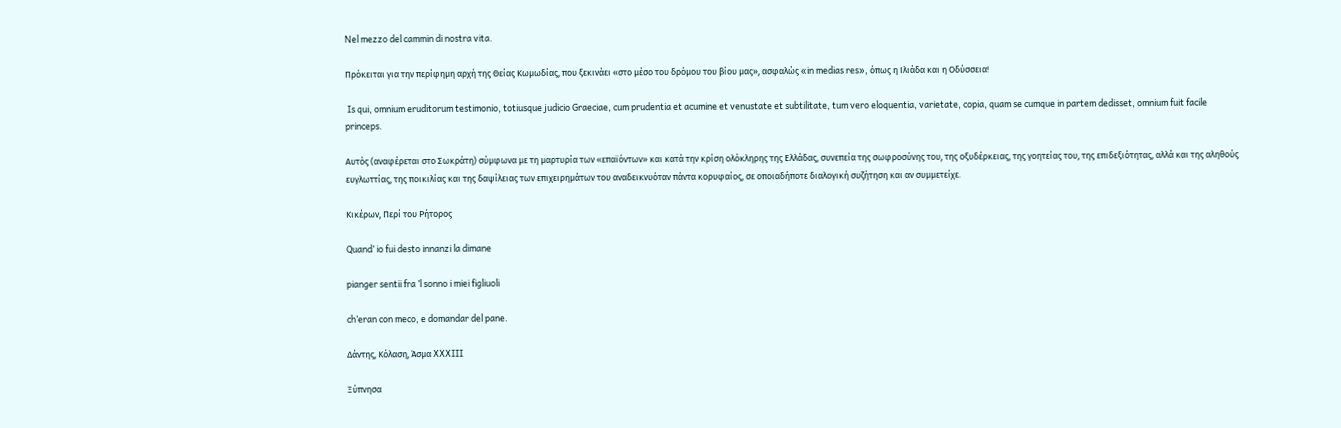Nel mezzo del cammin di nostra vita.

Πρόκειται για την περίφημη αρχή της Θείας Κωμωδίας, που ξεκινάει «στο μέσο του δρόμου του βίου μας», ασφαλώς «in medias res», όπως η Ιλιάδα και η Οδύσσεια!

 Is qui, omnium eruditorum testimonio, totiusque judicio Graeciae, cum prudentia et acumine et venustate et subtilitate, tum vero eloquentia, varietate, copia, quam se cumque in partem dedisset, omnium fuit facile princeps.

Αυτός (αναφέρεται στο Σωκράτη) σύμφωνα με τη μαρτυρία των «επαϊόντων» και κατά την κρίση ολόκληρης της Ελλάδας, συνεπεία της σωφροσύνης του, της οξυδέρκειας, της γοητείας του, της επιδεξιότητας, αλλά και της αληθούς ευγλωττίας, της ποικιλίας και της δαψίλειας των επιχειρημάτων του αναδεικνυόταν πάντα κορυφαίος, σε οποιαδήποτε διαλογική συζήτηση και αν συμμετείχε.

Κικέρων, Περί του Ρήτορος

Quand’ io fui desto innanzi la dimane

pianger sentii fra ’l sonno i miei figliuoli

ch’eran con meco, e domandar del pane.

Δάντης, Κόλαση, Άσμα XXXIII

Ξύπνησα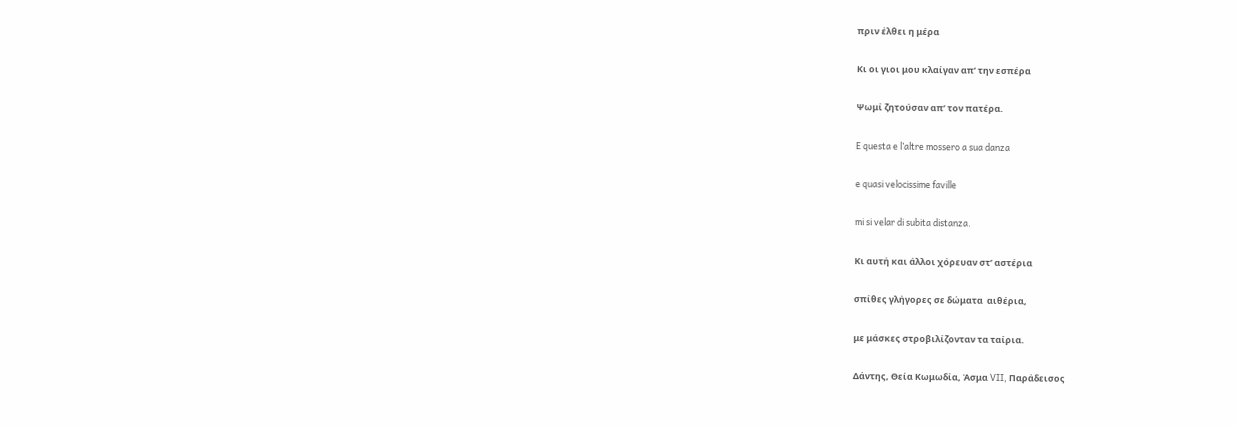πριν έλθει η μέρα

Κι οι γιοι μου κλαίγαν απ’ την εσπέρα

Ψωμί ζητούσαν απ’ τον πατέρα.

E questa e l’altre mossero a sua danza

e quasi velocissime faville

mi si velar di subita distanza.

Κι αυτή και άλλοι χόρευαν στ’ αστέρια

σπίθες γλήγορες σε δώματα  αιθέρια,

με μάσκες στροβιλίζονταν τα ταίρια.

Δάντης, Θεία Κωμωδία, Άσμα VII, Παράδεισος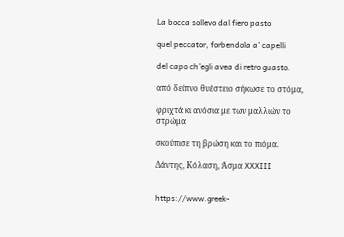La bocca sollevo dal fiero pasto

quel peccator, forbendola a’ capelli

del capo ch’egli avea di retro guasto.

από δείπνο θυέστειο σήκωσε το στόμα,

φριχτά κι ανόσια με των μαλλιών το στρώμα

σκούπισε τη βρώση και το πιόμα.

Δάντης, Κόλαση, Άσμα XXXIII


https://www.greek-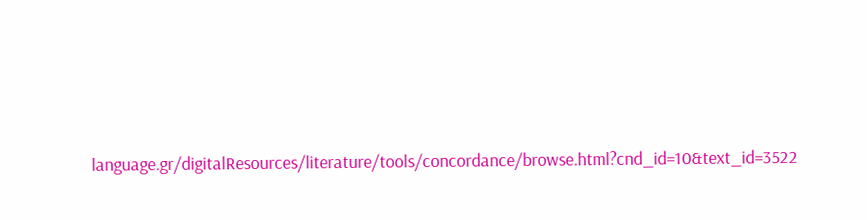language.gr/digitalResources/literature/tools/concordance/browse.html?cnd_id=10&text_id=3522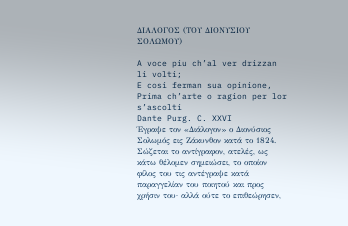ΔΙΑΛΟΓΟΣ (ΤΟΥ ΔΙΟΝΥΣΙΟΥ ΣΟΛΩΜΟΥ)

A voce piu ch’al ver drizzan li volti;
E cosi ferman sua opinione,
Prima ch’arte o ragion per lor s’ascolti
Dante Purg. C. XXVI
Έγραψε τον «Διάλογον» ο Διονύσιος Σολωμός εις Ζάκυνθον κατά το 1824. Σώζεται το αντίγραφον, ατελές, ως κάτω θέλομεν σημειώσει, το οποίον φίλος του τις αντέγραψε κατά παραγγελίαν του ποιητού και προς χρήσιν του· αλλά ούτε το επιθεώρησεν,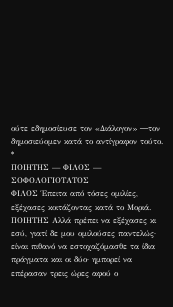ούτε εδημοσίευσε τον «Διάλογον» ―τον δημοσιεύομεν κατά το αντίγραφον τούτο. *
ΠΟΙΗΤΗΣ — ΦΙΛΟΣ — ΣΟΦΟΛΟΓΙΟΤΑΤΟΣ
ΦΙΛΟΣ Έπειτα από τόσες ομιλίες, εξέχασες κοιτάζοντας κατά το Μοριά.
ΠΟΙΗΤΗΣ Αλλά πρέπει να εξέχασες κι εσύ, γιατί δε μου ομιλούσες παντελώς· είναι πιθανό να εστοχαζόμασθε τα ίδια πράγματα και οι δύο· ημπορεί να επέρασαν τρεις ώρες αφού ο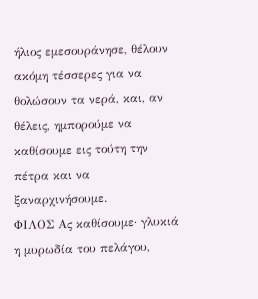ήλιος εμεσουράνησε, θέλουν ακόμη τέσσερες για να θολώσουν τα νερά, και, αν θέλεις, ημπορούμε να καθίσουμε εις τούτη την πέτρα και να ξαναρχινήσουμε.
ΦΙΛΟΣ Ας καθίσουμε· γλυκιά η μυρωδία του πελάγου,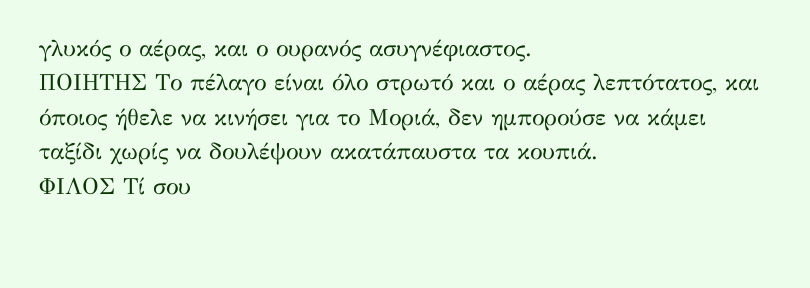γλυκός ο αέρας, και ο ουρανός ασυγνέφιαστος.
ΠΟΙΗΤΗΣ Το πέλαγο είναι όλο στρωτό και ο αέρας λεπτότατος, και όποιος ήθελε να κινήσει για το Μοριά, δεν ημπορούσε να κάμει ταξίδι χωρίς να δουλέψουν ακατάπαυστα τα κουπιά.
ΦΙΛΟΣ Τί σου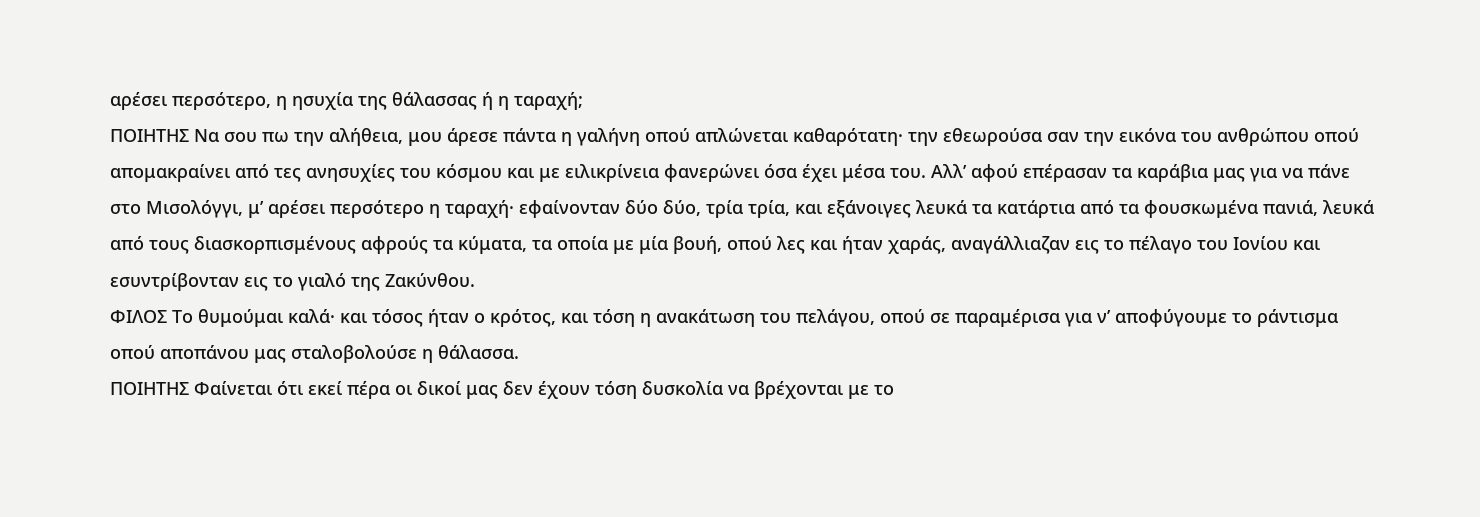αρέσει περσότερο, η ησυχία της θάλασσας ή η ταραχή;
ΠΟΙΗΤΗΣ Να σου πω την αλήθεια, μου άρεσε πάντα η γαλήνη οπού απλώνεται καθαρότατη· την εθεωρούσα σαν την εικόνα του ανθρώπου οπού απομακραίνει από τες ανησυχίες του κόσμου και με ειλικρίνεια φανερώνει όσα έχει μέσα του. Αλλ’ αφού επέρασαν τα καράβια μας για να πάνε στο Μισολόγγι, μ’ αρέσει περσότερο η ταραχή· εφαίνονταν δύο δύο, τρία τρία, και εξάνοιγες λευκά τα κατάρτια από τα φουσκωμένα πανιά, λευκά από τους διασκορπισμένους αφρούς τα κύματα, τα οποία με μία βουή, οπού λες και ήταν χαράς, αναγάλλιαζαν εις το πέλαγο του Ιονίου και εσυντρίβονταν εις το γιαλό της Ζακύνθου.
ΦΙΛΟΣ Το θυμούμαι καλά· και τόσος ήταν ο κρότος, και τόση η ανακάτωση του πελάγου, οπού σε παραμέρισα για ν’ αποφύγουμε το ράντισμα οπού αποπάνου μας σταλοβολούσε η θάλασσα.
ΠΟΙΗΤΗΣ Φαίνεται ότι εκεί πέρα οι δικοί μας δεν έχουν τόση δυσκολία να βρέχονται με το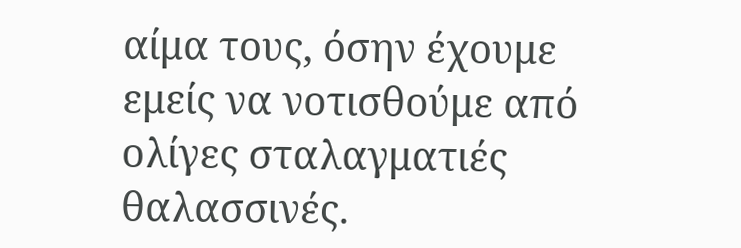αίμα τους, όσην έχουμε εμείς να νοτισθούμε από ολίγες σταλαγματιές θαλασσινές.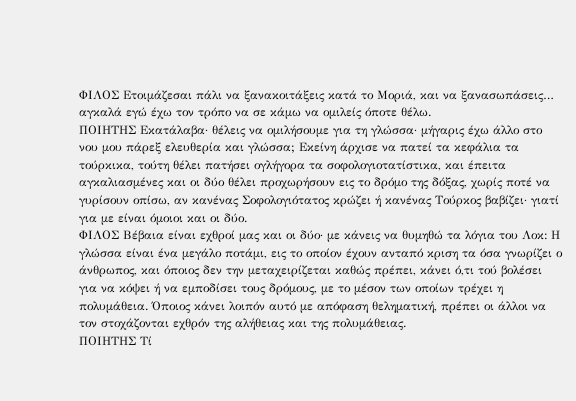ΦΙΛΟΣ Ετοιμάζεσαι πάλι να ξανακοιτάξεις κατά το Μοριά, και να ξανασωπάσεις… αγκαλά εγώ έχω τον τρόπο να σε κάμω να ομιλείς όποτε θέλω.
ΠΟΙΗΤΗΣ Εκατάλαβα· θέλεις να ομιλήσουμε για τη γλώσσα· μήγαρις έχω άλλο στο νου μου πάρεξ ελευθερία και γλώσσα; Εκείνη άρχισε να πατεί τα κεφάλια τα τούρκικα, τούτη θέλει πατήσει ογλήγορα τα σοφολογιοτατίστικα, και έπειτα αγκαλιασμένες και οι δύο θέλει προχωρήσουν εις το δρόμο της δόξας, χωρίς ποτέ να γυρίσουν οπίσω, αν κανένας Σοφολογιότατος κρώζει ή κανένας Τούρκος βαβίζει· γιατί για με είναι όμοιοι και οι δύο.
ΦΙΛΟΣ Βέβαια είναι εχθροί μας και οι δύο· με κάνεις να θυμηθώ τα λόγια του Λοκ: Η γλώσσα είναι ένα μεγάλο ποτάμι, εις το οποίον έχουν ανταπό κριση τα όσα γνωρίζει ο άνθρωπος, και όποιος δεν την μεταχειρίζεται καθώς πρέπει, κάνει ό,τι τού βολέσει για να κόψει ή να εμποδίσει τους δρόμους, με το μέσον των οποίων τρέχει η πολυμάθεια. Όποιος κάνει λοιπόν αυτό με απόφαση θεληματική, πρέπει οι άλλοι να τον στοχάζονται εχθρόν της αλήθειας και της πολυμάθειας.
ΠΟΙΗΤΗΣ Τί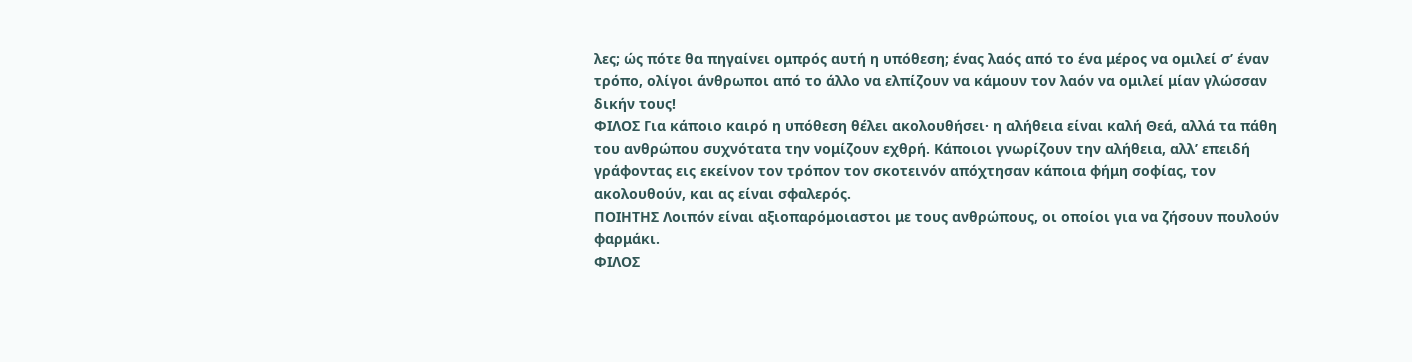λες; ώς πότε θα πηγαίνει ομπρός αυτή η υπόθεση; ένας λαός από το ένα μέρος να ομιλεί σ’ έναν τρόπο, ολίγοι άνθρωποι από το άλλο να ελπίζουν να κάμουν τον λαόν να ομιλεί μίαν γλώσσαν δικήν τους!
ΦΙΛΟΣ Για κάποιο καιρό η υπόθεση θέλει ακολουθήσει· η αλήθεια είναι καλή Θεά, αλλά τα πάθη του ανθρώπου συχνότατα την νομίζουν εχθρή. Κάποιοι γνωρίζουν την αλήθεια, αλλ’ επειδή γράφοντας εις εκείνον τον τρόπον τον σκοτεινόν απόχτησαν κάποια φήμη σοφίας, τον ακολουθούν, και ας είναι σφαλερός.
ΠΟΙΗΤΗΣ Λοιπόν είναι αξιοπαρόμοιαστοι με τους ανθρώπους, οι οποίοι για να ζήσουν πουλούν φαρμάκι.
ΦΙΛΟΣ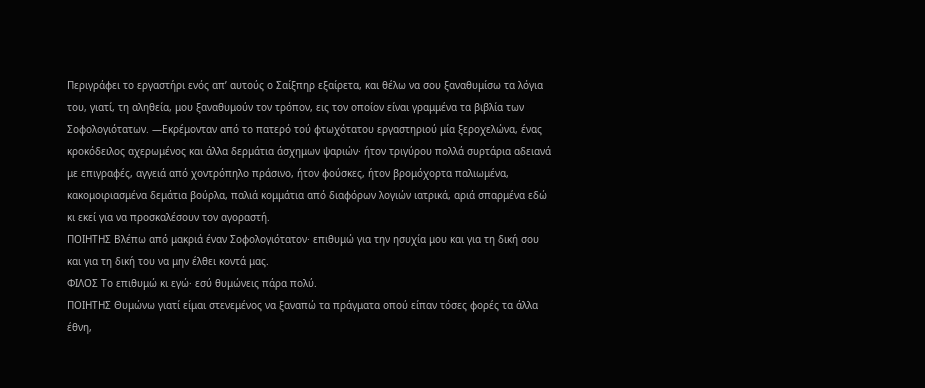Περιγράφει το εργαστήρι ενός απ’ αυτούς ο Σαίξπηρ εξαίρετα, και θέλω να σου ξαναθυμίσω τα λόγια του, γιατί, τη αληθεία, μου ξαναθυμούν τον τρόπον, εις τον οποίον είναι γραμμένα τα βιβλία των Σοφολογιότατων. —Εκρέμονταν από το πατερό τού φτωχότατου εργαστηριού μία ξεροχελώνα, ένας κροκόδειλος αχερωμένος και άλλα δερμάτια άσχημων ψαριών· ήτον τριγύρου πολλά συρτάρια αδειανά με επιγραφές, αγγειά από χοντρόπηλο πράσινο, ήτον φούσκες, ήτον βρομόχορτα παλιωμένα, κακομοιριασμένα δεμάτια βούρλα, παλιά κομμάτια από διαφόρων λογιών ιατρικά, αριά σπαρμένα εδώ κι εκεί για να προσκαλέσουν τον αγοραστή.
ΠΟΙΗΤΗΣ Βλέπω από μακριά έναν Σοφολογιότατον· επιθυμώ για την ησυχία μου και για τη δική σου και για τη δική του να μην έλθει κοντά μας.
ΦΙΛΟΣ Το επιθυμώ κι εγώ· εσύ θυμώνεις πάρα πολύ.
ΠΟΙΗΤΗΣ Θυμώνω γιατί είμαι στενεμένος να ξαναπώ τα πράγματα οπού είπαν τόσες φορές τα άλλα έθνη,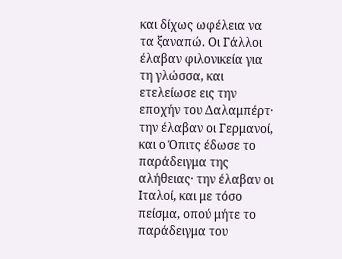και δίχως ωφέλεια να τα ξαναπώ. Οι Γάλλοι έλαβαν φιλονικεία για τη γλώσσα, και ετελείωσε εις την εποχήν του Δαλαμπέρτ· την έλαβαν οι Γερμανοί, και ο Όπιτς έδωσε το παράδειγμα της αλήθειας· την έλαβαν οι Ιταλοί, και με τόσο πείσμα, οπού μήτε το παράδειγμα του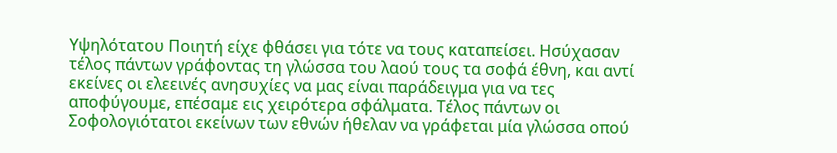Υψηλότατου Ποιητή είχε φθάσει για τότε να τους καταπείσει. Ησύχασαν τέλος πάντων γράφοντας τη γλώσσα του λαού τους τα σοφά έθνη, και αντί εκείνες οι ελεεινές ανησυχίες να μας είναι παράδειγμα για να τες αποφύγουμε, επέσαμε εις χειρότερα σφάλματα. Τέλος πάντων οι Σοφολογιότατοι εκείνων των εθνών ήθελαν να γράφεται μία γλώσσα οπού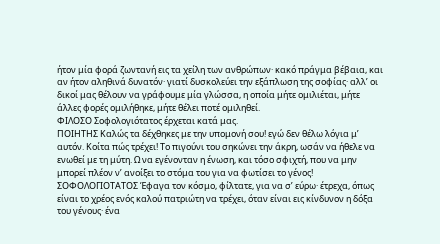ήτον μία φορά ζωντανή εις τα χείλη των ανθρώπων· κακό πράγμα βέβαια, και αν ήτον αληθινά δυνατόν· γιατί δυσκολεύει την εξάπλωση της σοφίας· αλλ’ οι δικοί μας θέλουν να γράφουμε μία γλώσσα, η οποία μήτε ομιλιέται, μήτε άλλες φορές ομιλήθηκε, μήτε θέλει ποτέ ομιληθεί.
ΦΙΛΟΣΟ Σοφολογιότατος έρχεται κατά μας.
ΠΟΙΗΤΗΣ Καλώς τα δέχθηκες με την υπομονή σου! εγώ δεν θέλω λόγια μ’ αυτόν. Κοίτα πώς τρέχει! Το πιγούνι του σηκώνει την άκρη, ωσάν να ήθελε να ενωθεί με τη μύτη. Ω να εγένονταν η ένωση, και τόσο σφιχτή, που να μην μπορεί πλέον ν’ ανοίξει το στόμα του για να φωτίσει το γένος!
ΣΟΦΟΛΟΓΙΟΤΑΤΟΣ Έφαγα τον κόσμο, φίλτατε, για να σ’ εύρω· έτρεχα, όπως είναι το χρέος ενός καλού πατριώτη να τρέχει, όταν είναι εις κίνδυνον η δόξα του γένους· ένα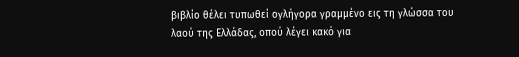βιβλίο θέλει τυπωθεί ογλήγορα γραμμένο εις τη γλώσσα του λαού της Ελλάδας, οπού λέγει κακό για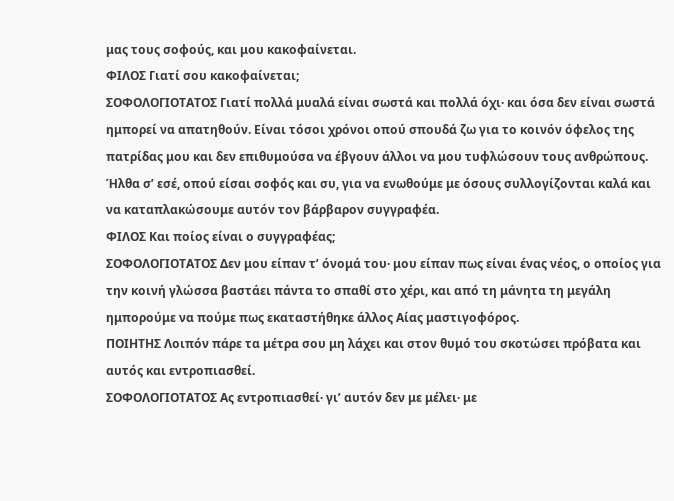μας τους σοφούς, και μου κακοφαίνεται.
ΦΙΛΟΣ Γιατί σου κακοφαίνεται;
ΣΟΦΟΛΟΓΙΟΤΑΤΟΣ Γιατί πολλά μυαλά είναι σωστά και πολλά όχι· και όσα δεν είναι σωστά ημπορεί να απατηθούν. Είναι τόσοι χρόνοι οπού σπουδά ζω για το κοινόν όφελος της πατρίδας μου και δεν επιθυμούσα να έβγουν άλλοι να μου τυφλώσουν τους ανθρώπους. Ήλθα σ’ εσέ, οπού είσαι σοφός και συ, για να ενωθούμε με όσους συλλογίζονται καλά και να καταπλακώσουμε αυτόν τον βάρβαρον συγγραφέα.
ΦΙΛΟΣ Και ποίος είναι ο συγγραφέας;
ΣΟΦΟΛΟΓΙΟΤΑΤΟΣ Δεν μου είπαν τ’ όνομά του· μου είπαν πως είναι ένας νέος, ο οποίος για την κοινή γλώσσα βαστάει πάντα το σπαθί στο χέρι, και από τη μάνητα τη μεγάλη ημπορούμε να πούμε πως εκαταστήθηκε άλλος Αίας μαστιγοφόρος.
ΠΟΙΗΤΗΣ Λοιπόν πάρε τα μέτρα σου μη λάχει και στον θυμό του σκοτώσει πρόβατα και αυτός και εντροπιασθεί.
ΣΟΦΟΛΟΓΙΟΤΑΤΟΣ Ας εντροπιασθεί· γι’ αυτόν δεν με μέλει· με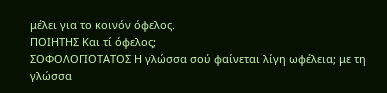μέλει για το κοινόν όφελος.
ΠΟΙΗΤΗΣ Και τί όφελος;
ΣΟΦΟΛΟΓΙΟΤΑΤΟΣ Η γλώσσα σού φαίνεται λίγη ωφέλεια; με τη γλώσσα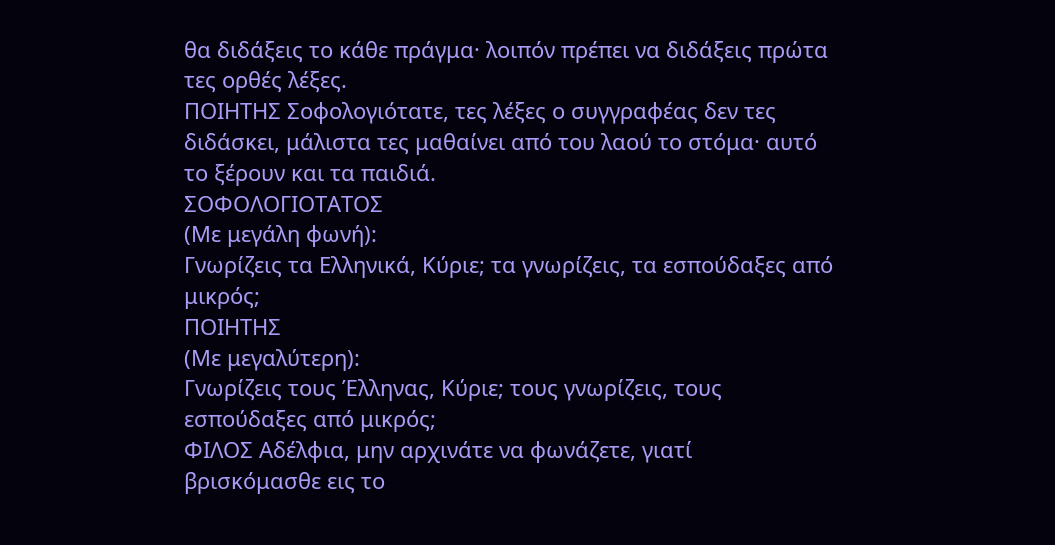θα διδάξεις το κάθε πράγμα· λοιπόν πρέπει να διδάξεις πρώτα τες ορθές λέξες.
ΠΟΙΗΤΗΣ Σοφολογιότατε, τες λέξες ο συγγραφέας δεν τες διδάσκει, μάλιστα τες μαθαίνει από του λαού το στόμα· αυτό το ξέρουν και τα παιδιά.
ΣΟΦΟΛΟΓΙΟΤΑΤΟΣ
(Με μεγάλη φωνή):
Γνωρίζεις τα Ελληνικά, Κύριε; τα γνωρίζεις, τα εσπούδαξες από μικρός;
ΠΟΙΗΤΗΣ
(Με μεγαλύτερη):
Γνωρίζεις τους Έλληνας, Κύριε; τους γνωρίζεις, τους εσπούδαξες από μικρός;
ΦΙΛΟΣ Αδέλφια, μην αρχινάτε να φωνάζετε, γιατί βρισκόμασθε εις το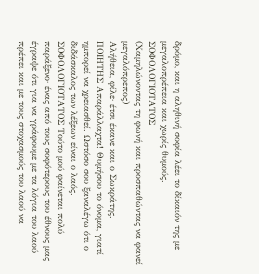δρόμο, και η αληθινή σοφία λέει το δίκαιόν της με μεγαλοπρέπεια και χωρίς θυμούς.
ΣΟΦΟΛΟΓΙΟΤΑΤΟΣ
(Χαμηλώνοντας τη φωνή και προσπαθώντας να φανεί μεγαλόπρεπος)
Αλήθεια, φίλε· έτσι έκανε και ο Σωκράτης.
ΠΟΙΗΤΗΣ Απαράλλαχτα! Θυμήσου το όνομα, γιατί ημπορεί να χρειασθεί. Ωστόσο σου ξαναλέγω ότι ο διδάσκαλος των λέξεων είναι ο λαός.
ΣΟΦΟΛΟΓΙΟΤΑΤΟΣ Τούτο μού φαίνεται πολύ παράξενο· ένας από τους σοφότερους του έθνους μας έγραψε ότι για να γράφουμε με τα λόγια του λαού πρέπει και με τους στοχασμούς του λαού να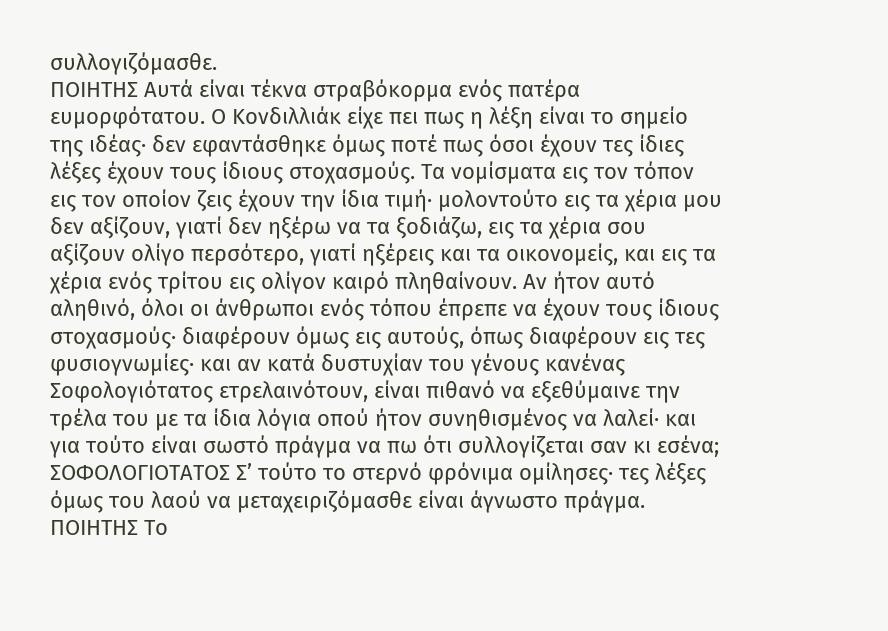συλλογιζόμασθε.
ΠΟΙΗΤΗΣ Αυτά είναι τέκνα στραβόκορμα ενός πατέρα ευμορφότατου. Ο Κονδιλλιάκ είχε πει πως η λέξη είναι το σημείο της ιδέας· δεν εφαντάσθηκε όμως ποτέ πως όσοι έχουν τες ίδιες λέξες έχουν τους ίδιους στοχασμούς. Τα νομίσματα εις τον τόπον εις τον οποίον ζεις έχουν την ίδια τιμή· μολοντούτο εις τα χέρια μου δεν αξίζουν, γιατί δεν ηξέρω να τα ξοδιάζω, εις τα χέρια σου αξίζουν ολίγο περσότερο, γιατί ηξέρεις και τα οικονομείς, και εις τα χέρια ενός τρίτου εις ολίγον καιρό πληθαίνουν. Αν ήτον αυτό αληθινό, όλοι οι άνθρωποι ενός τόπου έπρεπε να έχουν τους ίδιους στοχασμούς· διαφέρουν όμως εις αυτούς, όπως διαφέρουν εις τες φυσιογνωμίες· και αν κατά δυστυχίαν του γένους κανένας Σοφολογιότατος ετρελαινότουν, είναι πιθανό να εξεθύμαινε την τρέλα του με τα ίδια λόγια οπού ήτον συνηθισμένος να λαλεί· και για τούτο είναι σωστό πράγμα να πω ότι συλλογίζεται σαν κι εσένα;
ΣΟΦΟΛΟΓΙΟΤΑΤΟΣ Σ’ τούτο το στερνό φρόνιμα ομίλησες· τες λέξες όμως του λαού να μεταχειριζόμασθε είναι άγνωστο πράγμα.
ΠΟΙΗΤΗΣ Το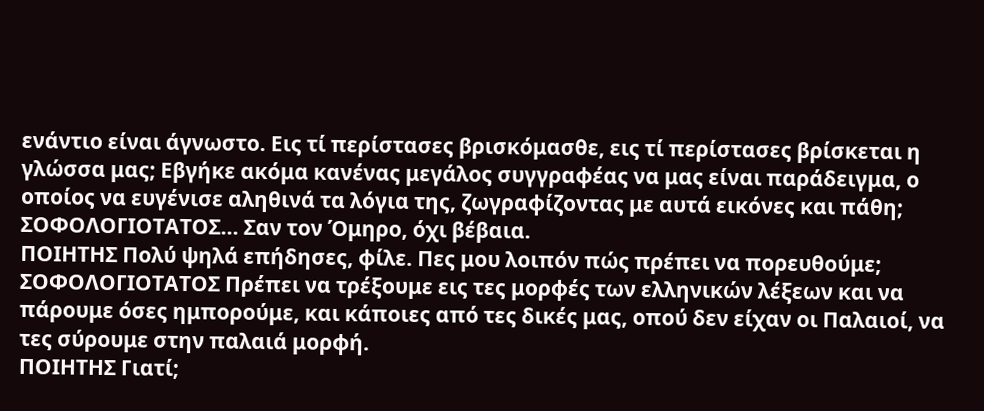ενάντιο είναι άγνωστο. Εις τί περίστασες βρισκόμασθε, εις τί περίστασες βρίσκεται η γλώσσα μας; Εβγήκε ακόμα κανένας μεγάλος συγγραφέας να μας είναι παράδειγμα, ο οποίος να ευγένισε αληθινά τα λόγια της, ζωγραφίζοντας με αυτά εικόνες και πάθη;
ΣΟΦΟΛΟΓΙΟΤΑΤΟΣ… Σαν τον Όμηρο, όχι βέβαια.
ΠΟΙΗΤΗΣ Πολύ ψηλά επήδησες, φίλε. Πες μου λοιπόν πώς πρέπει να πορευθούμε;
ΣΟΦΟΛΟΓΙΟΤΑΤΟΣ Πρέπει να τρέξουμε εις τες μορφές των ελληνικών λέξεων και να πάρουμε όσες ημπορούμε, και κάποιες από τες δικές μας, οπού δεν είχαν οι Παλαιοί, να τες σύρουμε στην παλαιά μορφή.
ΠΟΙΗΤΗΣ Γιατί;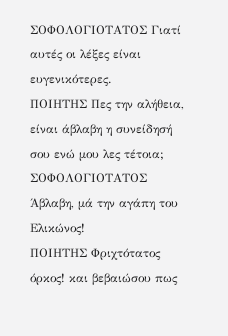ΣΟΦΟΛΟΓΙΟΤΑΤΟΣ Γιατί αυτές οι λέξες είναι ευγενικότερες.
ΠΟΙΗΤΗΣ Πες την αλήθεια, είναι άβλαβη η συνείδησή σου ενώ μου λες τέτοια;
ΣΟΦΟΛΟΓΙΟΤΑΤΟΣ Άβλαβη, μά την αγάπη του Ελικώνος!
ΠΟΙΗΤΗΣ Φριχτότατος όρκος! και βεβαιώσου πως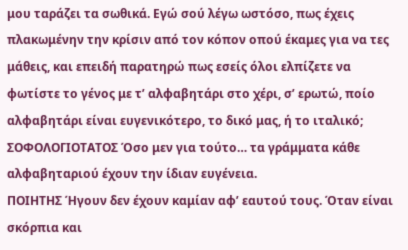μου ταράζει τα σωθικά. Εγώ σού λέγω ωστόσο, πως έχεις πλακωμένην την κρίσιν από τον κόπον οπού έκαμες για να τες μάθεις, και επειδή παρατηρώ πως εσείς όλοι ελπίζετε να φωτίστε το γένος με τ’ αλφαβητάρι στο χέρι, σ’ ερωτώ, ποίο αλφαβητάρι είναι ευγενικότερο, το δικό μας, ή το ιταλικό;
ΣΟΦΟΛΟΓΙΟΤΑΤΟΣ Όσο μεν για τούτο… τα γράμματα κάθε αλφαβηταριού έχουν την ίδιαν ευγένεια.
ΠΟΙΗΤΗΣ Ήγουν δεν έχουν καμίαν αφ’ εαυτού τους. Όταν είναι σκόρπια και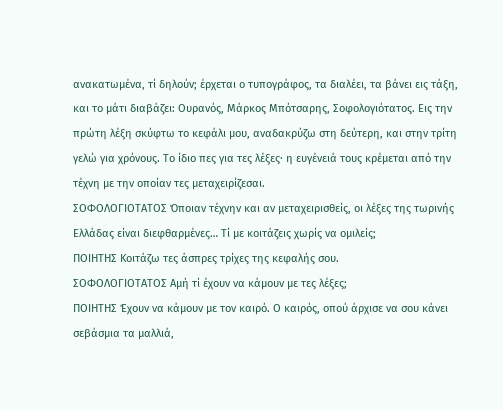ανακατωμένα, τί δηλούν; έρχεται ο τυπογράφος, τα διαλέει, τα βάνει εις τάξη, και το μάτι διαβάζει: Ουρανός, Μάρκος Μπότσαρης, Σοφολογιότατος. Εις την πρώτη λέξη σκύφτω το κεφάλι μου, αναδακρύζω στη δεύτερη, και στην τρίτη γελώ για χρόνους. Το ίδιο πες για τες λέξες· η ευγένειά τους κρέμεται από την τέχνη με την οποίαν τες μεταχειρίζεσαι.
ΣΟΦΟΛΟΓΙΟΤΑΤΟΣ Όποιαν τέχνην και αν μεταχειρισθείς, οι λέξες της τωρινής Ελλάδας είναι διεφθαρμένες… Τί με κοιτάζεις χωρίς να ομιλείς;
ΠΟΙΗΤΗΣ Κοιτάζω τες άσπρες τρίχες της κεφαλής σου.
ΣΟΦΟΛΟΓΙΟΤΑΤΟΣ Αμή τί έχουν να κάμουν με τες λέξες;
ΠΟΙΗΤΗΣ Έχουν να κάμουν με τον καιρό. Ο καιρός, οπού άρχισε να σου κάνει σεβάσμια τα μαλλιά,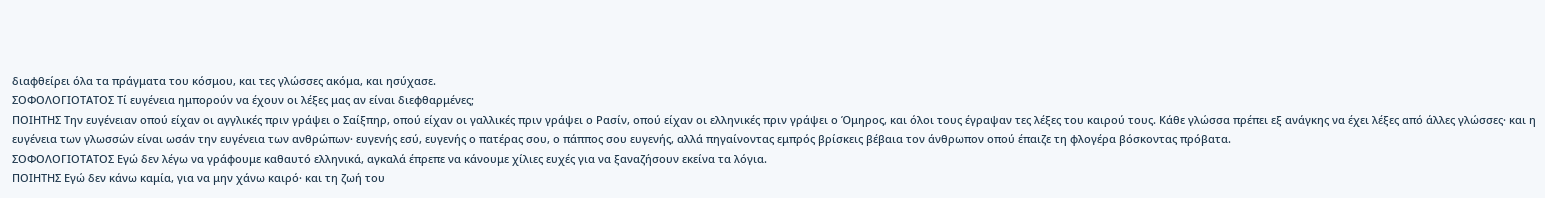διαφθείρει όλα τα πράγματα του κόσμου, και τες γλώσσες ακόμα, και ησύχασε.
ΣΟΦΟΛΟΓΙΟΤΑΤΟΣ Τί ευγένεια ημπορούν να έχουν οι λέξες μας αν είναι διεφθαρμένες;
ΠΟΙΗΤΗΣ Την ευγένειαν οπού είχαν οι αγγλικές πριν γράψει ο Σαίξπηρ, οπού είχαν οι γαλλικές πριν γράψει ο Ρασίν, οπού είχαν οι ελληνικές πριν γράψει ο Όμηρος, και όλοι τους έγραψαν τες λέξες του καιρού τους. Κάθε γλώσσα πρέπει εξ ανάγκης να έχει λέξες από άλλες γλώσσες· και η ευγένεια των γλωσσών είναι ωσάν την ευγένεια των ανθρώπων· ευγενής εσύ, ευγενής ο πατέρας σου, ο πάππος σου ευγενής, αλλά πηγαίνοντας εμπρός βρίσκεις βέβαια τον άνθρωπον οπού έπαιζε τη φλογέρα βόσκοντας πρόβατα.
ΣΟΦΟΛΟΓΙΟΤΑΤΟΣ Εγώ δεν λέγω να γράφουμε καθαυτό ελληνικά, αγκαλά έπρεπε να κάνουμε χίλιες ευχές για να ξαναζήσουν εκείνα τα λόγια.
ΠΟΙΗΤΗΣ Εγώ δεν κάνω καμία, για να μην χάνω καιρό· και τη ζωή του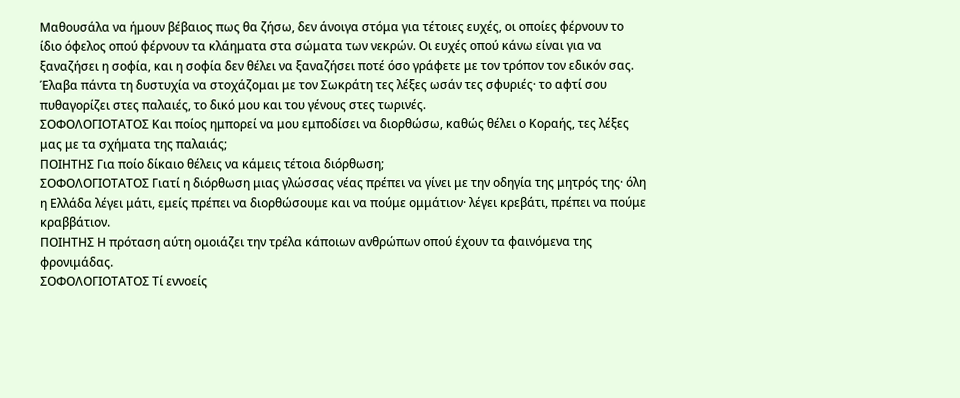Μαθουσάλα να ήμουν βέβαιος πως θα ζήσω, δεν άνοιγα στόμα για τέτοιες ευχές, οι οποίες φέρνουν το ίδιο όφελος οπού φέρνουν τα κλάηματα στα σώματα των νεκρών. Οι ευχές οπού κάνω είναι για να ξαναζήσει η σοφία, και η σοφία δεν θέλει να ξαναζήσει ποτέ όσο γράφετε με τον τρόπον τον εδικόν σας. Έλαβα πάντα τη δυστυχία να στοχάζομαι με τον Σωκράτη τες λέξες ωσάν τες σφυριές· το αφτί σου πυθαγορίζει στες παλαιές, το δικό μου και του γένους στες τωρινές.
ΣΟΦΟΛΟΓΙΟΤΑΤΟΣ Και ποίος ημπορεί να μου εμποδίσει να διορθώσω, καθώς θέλει ο Κοραής, τες λέξες μας με τα σχήματα της παλαιάς;
ΠΟΙΗΤΗΣ Για ποίο δίκαιο θέλεις να κάμεις τέτοια διόρθωση;
ΣΟΦΟΛΟΓΙΟΤΑΤΟΣ Γιατί η διόρθωση μιας γλώσσας νέας πρέπει να γίνει με την οδηγία της μητρός της· όλη η Ελλάδα λέγει μάτι, εμείς πρέπει να διορθώσουμε και να πούμε ομμάτιον· λέγει κρεβάτι, πρέπει να πούμε  κραββάτιον.
ΠΟΙΗΤΗΣ Η πρόταση αύτη ομοιάζει την τρέλα κάποιων ανθρώπων οπού έχουν τα φαινόμενα της φρονιμάδας.
ΣΟΦΟΛΟΓΙΟΤΑΤΟΣ Τί εννοείς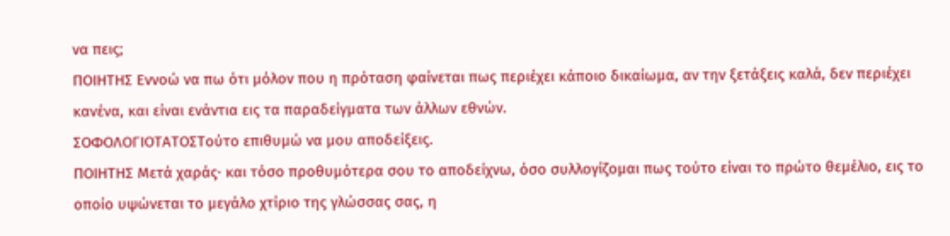να πεις;
ΠΟΙΗΤΗΣ Εννοώ να πω ότι μόλον που η πρόταση φαίνεται πως περιέχει κάποιο δικαίωμα, αν την ξετάξεις καλά, δεν περιέχει κανένα, και είναι ενάντια εις τα παραδείγματα των άλλων εθνών.
ΣΟΦΟΛΟΓΙΟΤΑΤΟΣΤούτο επιθυμώ να μου αποδείξεις.
ΠΟΙΗΤΗΣ Μετά χαράς· και τόσο προθυμότερα σου το αποδείχνω, όσο συλλογίζομαι πως τούτο είναι το πρώτο θεμέλιο, εις το οποίο υψώνεται το μεγάλο χτίριο της γλώσσας σας, η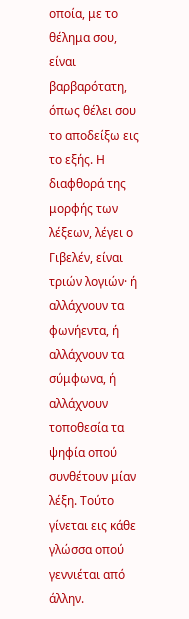οποία, με το θέλημα σου, είναι βαρβαρότατη, όπως θέλει σου το αποδείξω εις το εξής. Η διαφθορά της μορφής των λέξεων, λέγει ο Γιβελέν, είναι τριών λογιών· ή αλλάχνουν τα φωνήεντα, ή αλλάχνουν τα σύμφωνα, ή αλλάχνουν τοποθεσία τα ψηφία οπού συνθέτουν μίαν λέξη. Τούτο γίνεται εις κάθε γλώσσα οπού γεννιέται από άλλην.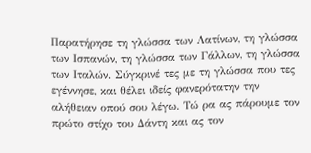Παρατήρησε τη γλώσσα των Λατίνων, τη γλώσσα των Ισπανών, τη γλώσσα των Γάλλων, τη γλώσσα των Ιταλών. Σύγκρινέ τες με τη γλώσσα που τες εγέννησε, και θέλει ιδείς φανερότατην την αλήθειαν οπού σου λέγω. Τώ ρα ας πάρουμε τον πρώτο στίχο του Δάντη και ας τον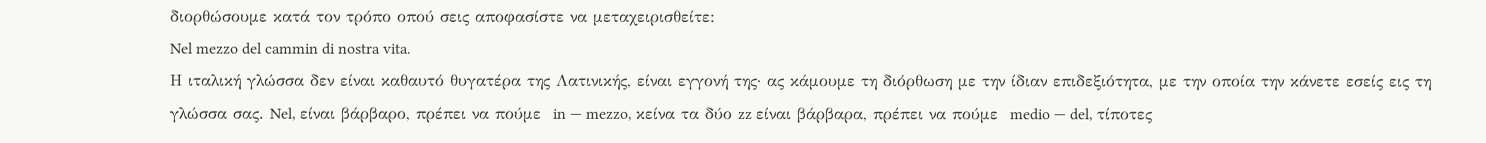διορθώσουμε κατά τον τρόπο οπού σεις αποφασίστε να μεταχειρισθείτε:
Nel mezzo del cammin di nostra vita.
Η ιταλική γλώσσα δεν είναι καθαυτό θυγατέρα της Λατινικής, είναι εγγονή της· ας κάμουμε τη διόρθωση με την ίδιαν επιδεξιότητα, με την οποία την κάνετε εσείς εις τη γλώσσα σας. Nel, είναι βάρβαρο, πρέπει να πούμε  in — mezzo, κείνα τα δύο zz είναι βάρβαρα, πρέπει να πούμε  medio — del, τίποτες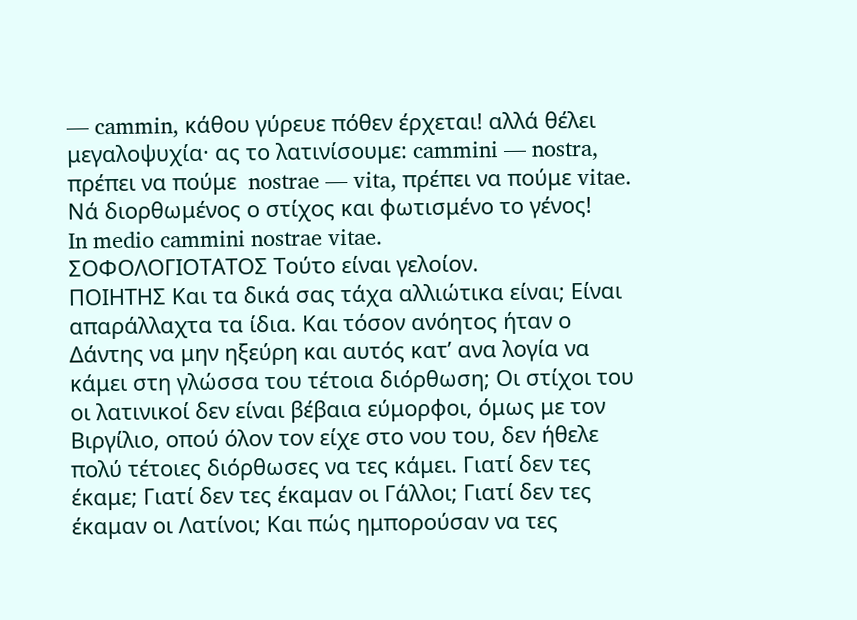— cammin, κάθου γύρευε πόθεν έρχεται! αλλά θέλει μεγαλοψυχία· ας το λατινίσουμε: cammini — nostra, πρέπει να πούμε  nostrae — vita, πρέπει να πούμε vitae. Νά διορθωμένος ο στίχος και φωτισμένο το γένος!
In medio cammini nostrae vitae.
ΣΟΦΟΛΟΓΙΟΤΑΤΟΣ Τούτο είναι γελοίον.
ΠΟΙΗΤΗΣ Και τα δικά σας τάχα αλλιώτικα είναι; Είναι απαράλλαχτα τα ίδια. Και τόσον ανόητος ήταν ο Δάντης να μην ηξεύρη και αυτός κατ’ ανα λογία να κάμει στη γλώσσα του τέτοια διόρθωση; Οι στίχοι του οι λατινικοί δεν είναι βέβαια εύμορφοι, όμως με τον Βιργίλιο, οπού όλον τον είχε στο νου του, δεν ήθελε πολύ τέτοιες διόρθωσες να τες κάμει. Γιατί δεν τες έκαμε; Γιατί δεν τες έκαμαν οι Γάλλοι; Γιατί δεν τες έκαμαν οι Λατίνοι; Και πώς ημπορούσαν να τες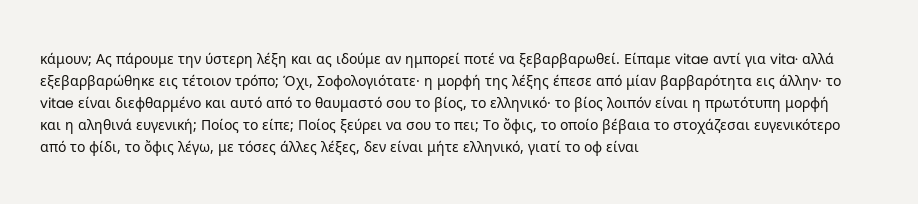κάμουν; Ας πάρουμε την ύστερη λέξη και ας ιδούμε αν ημπορεί ποτέ να ξεβαρβαρωθεί. Είπαμε vitae αντί για vita· αλλά εξεβαρβαρώθηκε εις τέτοιον τρόπο; Όχι, Σοφολογιότατε· η μορφή της λέξης έπεσε από μίαν βαρβαρότητα εις άλλην· το vitae είναι διεφθαρμένο και αυτό από το θαυμαστό σου το βίος, το ελληνικό· το βίος λοιπόν είναι η πρωτότυπη μορφή και η αληθινά ευγενική; Ποίος το είπε; Ποίος ξεύρει να σου το πει; Το ὄφις, το οποίο βέβαια το στοχάζεσαι ευγενικότερο από το φίδι, το ὄφις λέγω, με τόσες άλλες λέξες, δεν είναι μήτε ελληνικό, γιατί το οφ είναι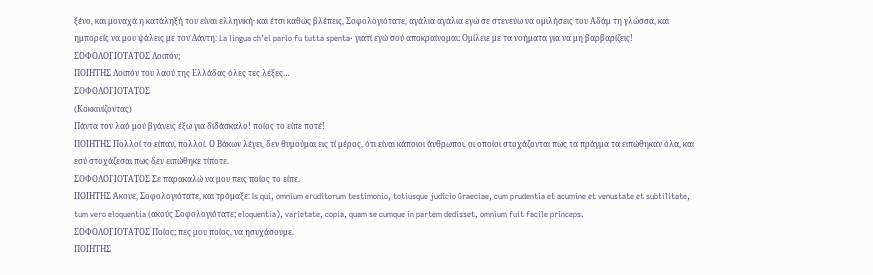ξένο, και μοναχά η κατάληξή του είναι ελληνική· και έτσι καθώς βλέπεις, Σοφολογιότατε, αγάλια αγάλια εγώ σε στενεύω να ομιλήσεις του Αδάμ τη γλώσσα, και ημπορείς να μου ψάλεις με τον Δάντη: La lingua ch’ei parlo fu tutta spenta· γιατί εγώ σού αποκραίνομαι: Ομίλειε με τα νοήματα για να μη βαρβαρίζεις!
ΣΟΦΟΛΟΓΙΟΤΑΤΟΣ Λοιπόν;
ΠΟΙΗΤΗΣ Λοιπόν του λαού της Ελλάδας όλες τες λέξες…
ΣΟΦΟΛΟΓΙΟΤΑΤΟΣ
(Κοκκινίζοντας)
Πάντα τον λαό μού βγάνεις έξω για διδάσκαλο! ποίος το είπε ποτέ!
ΠΟΙΗΤΗΣ Πολλοί το είπαν, πολλοί. Ο Βάκων λέγει, δεν θυμούμαι εις τί μέρος, ότι είναι κάποιοι άνθρωποι, οι οποίοι στοχάζονται πως τα πράγμα τα ειπώθηκαν όλα, και εσύ στοχάζεσαι πως δεν ειπώθηκε τίποτε.
ΣΟΦΟΛΟΓΙΟΤΑΤΟΣ Σε παρακαλώ να μου πεις ποίος το είπε.
ΠΟΙΗΤΗΣ Άκουε, Σοφολογιότατε, και τρόμαξε: Is qui, omnium eruditorum testimonio, totiusque judicio Graeciae, cum prudentia et acumine et venustate et subtilitate, tum vero eloquentia (ακούς Σοφολογιότατε; eloquentia), varietate, copia, quam se cumque in partem dedisset, omnium fuit facile princeps.
ΣΟΦΟΛΟΓΙΟΤΑΤΟΣ Ποίος; πες μου ποίος, να ησυχάσουμε.
ΠΟΙΗΤΗΣ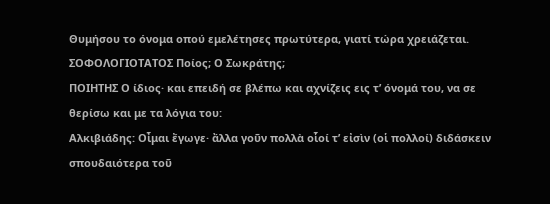Θυμήσου το όνομα οπού εμελέτησες πρωτύτερα, γιατί τώρα χρειάζεται.
ΣΟΦΟΛΟΓΙΟΤΑΤΟΣ Ποίος; Ο Σωκράτης;
ΠΟΙΗΤΗΣ Ο ίδιος· και επειδή σε βλέπω και αχνίζεις εις τ’ όνομά του, να σε θερίσω και με τα λόγια του:
Αλκιβιάδης: Οἶμαι ἔγωγε· ἄλλα γοῦν πολλὰ οἷοί τ’ εἰσὶν (οἱ πολλοί) διδάσκειν σπουδαιότερα τοῦ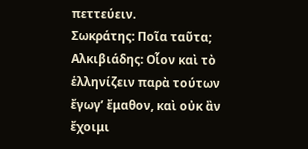πεττεύειν.
Σωκράτης: Ποῖα ταῦτα;
Αλκιβιάδης: Οἷον καὶ τὸ ἑλληνίζειν παρὰ τούτων ἔγωγ’ ἔμαθον, καὶ οὐκ ἂν ἔχοιμι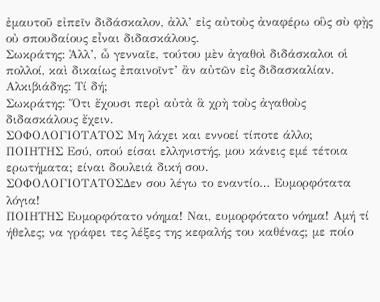ἐμαυτοῦ εἰπεῖν διδάσκαλον, ἀλλ’ εἰς αὐτοὺς ἀναφέρω οὓς σὺ φῂς οὐ σπουδαίους εἶναι διδασκάλους.
Σωκράτης: Ἀλλ’, ὦ γενναῖε, τούτου μὲν ἀγαθοὶ διδάσκαλοι οἱ πολλοί, καὶ δικαίως ἐπαινοῖντ’ ἂν αὐτῶν εἰς διδασκαλίαν.
Αλκιβιάδης: Τί δή;
Σωκράτης: Ὅτι ἔχουσι περὶ αὐτὰ ἃ χρὴ τοὺς ἀγαθοὺς διδασκάλους ἔχειν.
ΣΟΦΟΛΟΓΙΟΤΑΤΟΣ Μη λάχει και εννοεί τίποτε άλλο;
ΠΟΙΗΤΗΣ Εσύ, οπού είσαι ελληνιστής, μου κάνεις εμέ τέτοια ερωτήματα; είναι δουλειά δική σου.
ΣΟΦΟΛΟΓΙΟΤΑΤΟΣΔεν σου λέγω το εναντίο… Ευμορφότατα λόγια!
ΠΟΙΗΤΗΣ Ευμορφότατο νόημα! Ναι, ευμορφότατο νόημα! Αμή τί ήθελες; να γράφει τες λέξες της κεφαλής του καθένας; με ποίο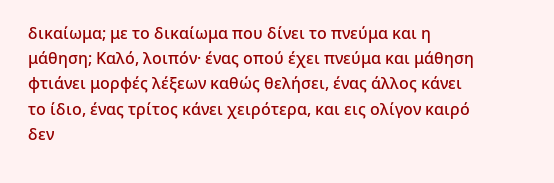δικαίωμα; με το δικαίωμα που δίνει το πνεύμα και η μάθηση; Καλό, λοιπόν· ένας οπού έχει πνεύμα και μάθηση φτιάνει μορφές λέξεων καθώς θελήσει, ένας άλλος κάνει το ίδιο, ένας τρίτος κάνει χειρότερα, και εις ολίγον καιρό δεν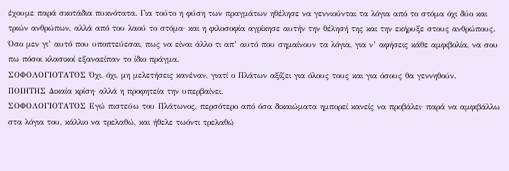έχουμε παρά σκοτάδια πυκνότατα. Για τούτο η φύση των πραγμάτων ηθέλησε να γεννιούνται τα λόγια από το στόμα όχι δύο και τριών ανθρώπων, αλλά από του λαού το στόμα· και η φιλοσοφία αγρίκησε αυτήν την θέλησή της και την εκήρυξε στους ανθρώπους. Όσο μεν γι’ αυτό που υποπτεύεσαι, πως να είναι άλλο τι απ’ αυτό που σημαίνουν τα λόγια, για ν’ αφήσεις κάθε αμφιβολία, να σου πω πόσοι κλασικοί εξαναείπαν το ίδιο πράγμα.
ΣΟΦΟΛΟΓΙΟΤΑΤΟΣ Όχι, όχι, μη μελετήσεις κανέναν, γιατί ο Πλάτων αξίζει για όλους τους και για όσους θα γεννηθούν.
ΠΟΙΗΤΗΣ Δικαία κρίση· αλλά η προφητεία την υπερβαίνει.
ΣΟΦΟΛΟΓΙΟΤΑΤΟΣ Εγώ πιστεύω του Πλάτωνος, περσότερο από όσα δικαιώματα ημπορεί κανείς να προβάλει· παρά να αμφιβάλλω στα λόγια του, κάλλιο να τρελαθώ, και ήθελε τωόντι τρελαθώ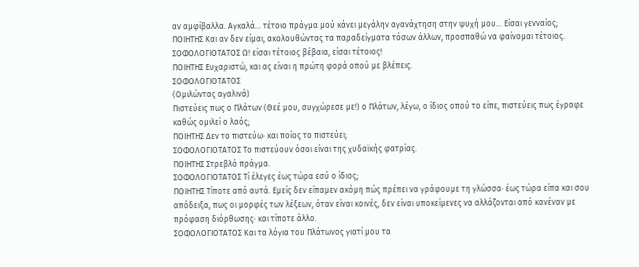αν αμφίβαλλα. Αγκαλά… τέτοιο πράγμα μού κάνει μεγάλην αγανάχτηση στην ψυχή μου… Είσαι γενναίος;
ΠΟΙΗΤΗΣ Και αν δεν είμαι, ακολουθώντας τα παραδείγματα τόσων άλλων, προσπαθώ να φαίνομαι τέτοιος.
ΣΟΦΟΛΟΓΙΟΤΑΤΟΣ Ω! είσαι τέτοιος βέβαια, είσαι τέτοιος!
ΠΟΙΗΤΗΣ Ευχαριστώ, και ας είναι η πρώτη φορά οπού με βλέπεις.
ΣΟΦΟΛΟΓΙΟΤΑΤΟΣ
(Ομιλώντας αγαλινά)
Πιστεύεις πως ο Πλάτων (Θεέ μου, συγχώρεσε με!) ο Πλάτων, λέγω, ο ίδιος οπού το είπε, πιστεύεις πως έγραφε καθώς ομιλεί ο λαός;
ΠΟΙΗΤΗΣ Δεν το πιστεύω· και ποίος το πιστεύει;
ΣΟΦΟΛΟΓΙΟΤΑΤΟΣ Το πιστεύουν όσοι είναι της χυδαϊκής φατρίας.
ΠΟΙΗΤΗΣ Στρεβλό πράγμα.
ΣΟΦΟΛΟΓΙΟΤΑΤΟΣ Τί έλεγες έως τώρα εσύ ο ίδιος;
ΠΟΙΗΤΗΣ Τίποτε από αυτά. Εμείς δεν είπαμεν ακόμη πώς πρέπει να γράφουμε τη γλώσσα· έως τώρα είπα και σου απόδειξα, πως οι μορφές των λέξεων, όταν είναι κοινές, δεν είναι υποκείμενες να αλλάζονται από κανέναν με πρόφαση διόρθωσης· και τίποτε άλλο.
ΣΟΦΟΛΟΓΙΟΤΑΤΟΣ Και τα λόγια του Πλάτωνος γιατί μου τα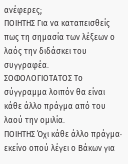ανέφερες;
ΠΟΙΗΤΗΣ Για να καταπεισθείς πως τη σημασία των λέξεων ο λαός την διδάσκει του συγγραφέα.
ΣΟΦΟΛΟΓΙΟΤΑΤΟΣ Το σύγγραμμα λοιπόν θα είναι κάθε άλλο πράγμα από του λαού την ομιλία.
ΠΟΙΗΤΗΣ Όχι κάθε άλλο πράγμα· εκείνο οπού λέγει ο Βάκων για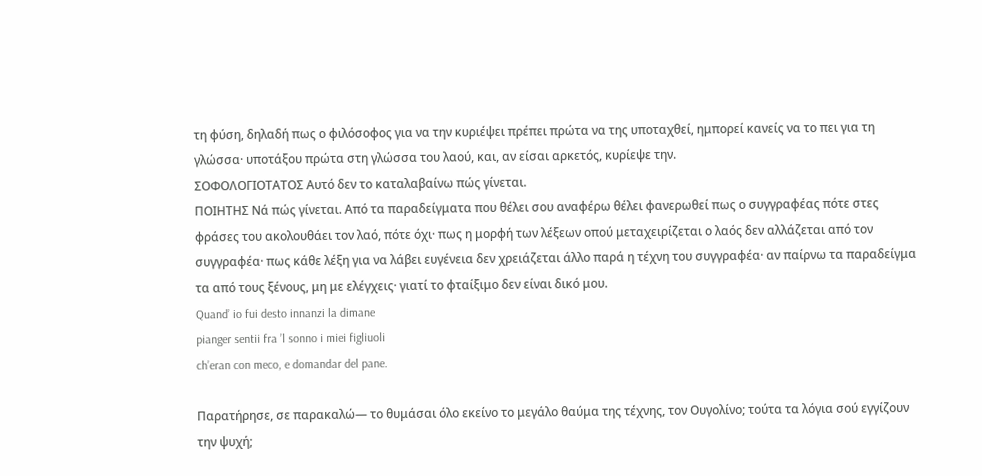τη φύση, δηλαδή πως ο φιλόσοφος για να την κυριέψει πρέπει πρώτα να της υποταχθεί, ημπορεί κανείς να το πει για τη γλώσσα· υποτάξου πρώτα στη γλώσσα του λαού, και, αν είσαι αρκετός, κυρίεψε την.
ΣΟΦΟΛΟΓΙΟΤΑΤΟΣ Αυτό δεν το καταλαβαίνω πώς γίνεται.
ΠΟΙΗΤΗΣ Νά πώς γίνεται. Από τα παραδείγματα που θέλει σου αναφέρω θέλει φανερωθεί πως ο συγγραφέας πότε στες φράσες του ακολουθάει τον λαό, πότε όχι· πως η μορφή των λέξεων οπού μεταχειρίζεται ο λαός δεν αλλάζεται από τον συγγραφέα· πως κάθε λέξη για να λάβει ευγένεια δεν χρειάζεται άλλο παρά η τέχνη του συγγραφέα· αν παίρνω τα παραδείγμα τα από τους ξένους, μη με ελέγχεις· γιατί το φταίξιμο δεν είναι δικό μου.
Quand’ io fui desto innanzi la dimane
pianger sentii fra ’l sonno i miei figliuoli
ch’eran con meco, e domandar del pane.

Παρατήρησε, σε παρακαλώ— το θυμάσαι όλο εκείνο το μεγάλο θαύμα της τέχνης, τον Ουγολίνο; τούτα τα λόγια σού εγγίζουν την ψυχή;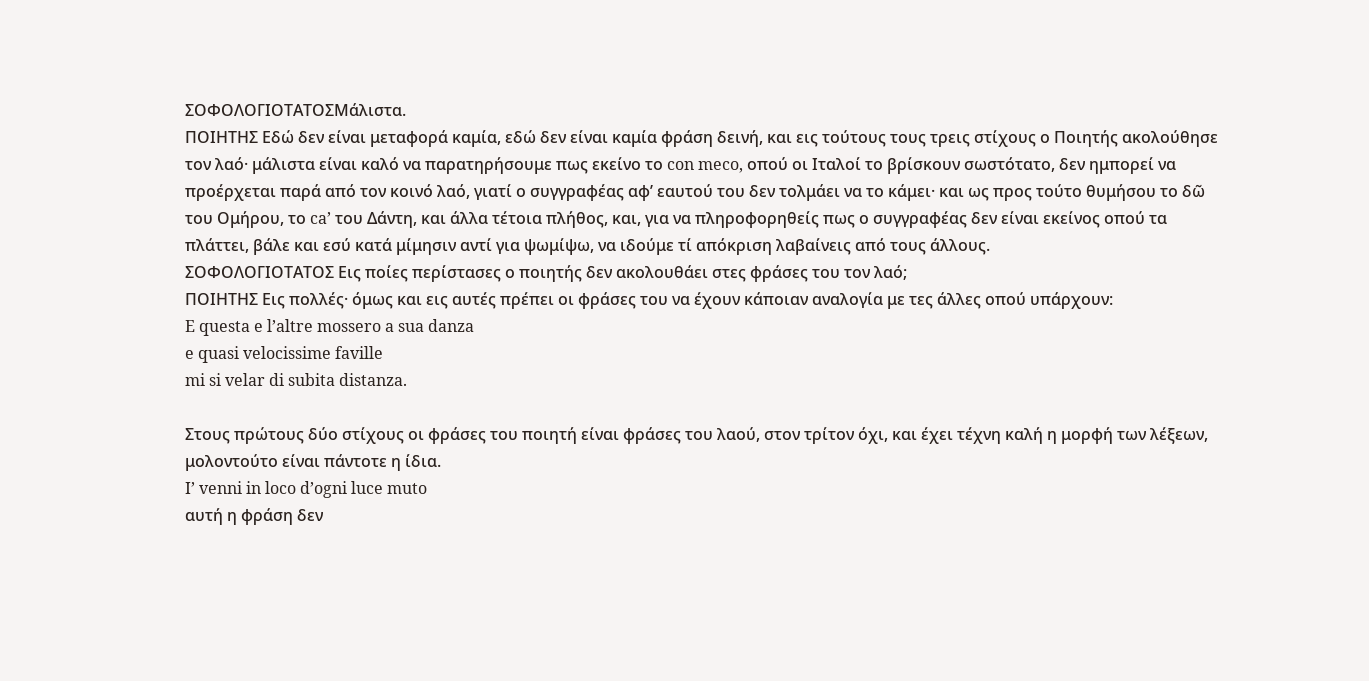ΣΟΦΟΛΟΓΙΟΤΑΤΟΣΜάλιστα.
ΠΟΙΗΤΗΣ Εδώ δεν είναι μεταφορά καμία, εδώ δεν είναι καμία φράση δεινή, και εις τούτους τους τρεις στίχους ο Ποιητής ακολούθησε τον λαό· μάλιστα είναι καλό να παρατηρήσουμε πως εκείνο το con meco, οπού οι Ιταλοί το βρίσκουν σωστότατο, δεν ημπορεί να προέρχεται παρά από τον κοινό λαό, γιατί ο συγγραφέας αφ’ εαυτού του δεν τολμάει να το κάμει· και ως προς τούτο θυμήσου το δῶ του Ομήρου, το ca’ του Δάντη, και άλλα τέτοια πλήθος, και, για να πληροφορηθείς πως ο συγγραφέας δεν είναι εκείνος οπού τα πλάττει, βάλε και εσύ κατά μίμησιν αντί για ψωμίψω, να ιδούμε τί απόκριση λαβαίνεις από τους άλλους.
ΣΟΦΟΛΟΓΙΟΤΑΤΟΣ Εις ποίες περίστασες ο ποιητής δεν ακολουθάει στες φράσες του τον λαό;
ΠΟΙΗΤΗΣ Εις πολλές· όμως και εις αυτές πρέπει οι φράσες του να έχουν κάποιαν αναλογία με τες άλλες οπού υπάρχουν:
E questa e l’altre mossero a sua danza
e quasi velocissime faville
mi si velar di subita distanza.

Στους πρώτους δύο στίχους οι φράσες του ποιητή είναι φράσες του λαού, στον τρίτον όχι, και έχει τέχνη καλή η μορφή των λέξεων, μολοντούτο είναι πάντοτε η ίδια.
I’ venni in loco d’ogni luce muto
αυτή η φράση δεν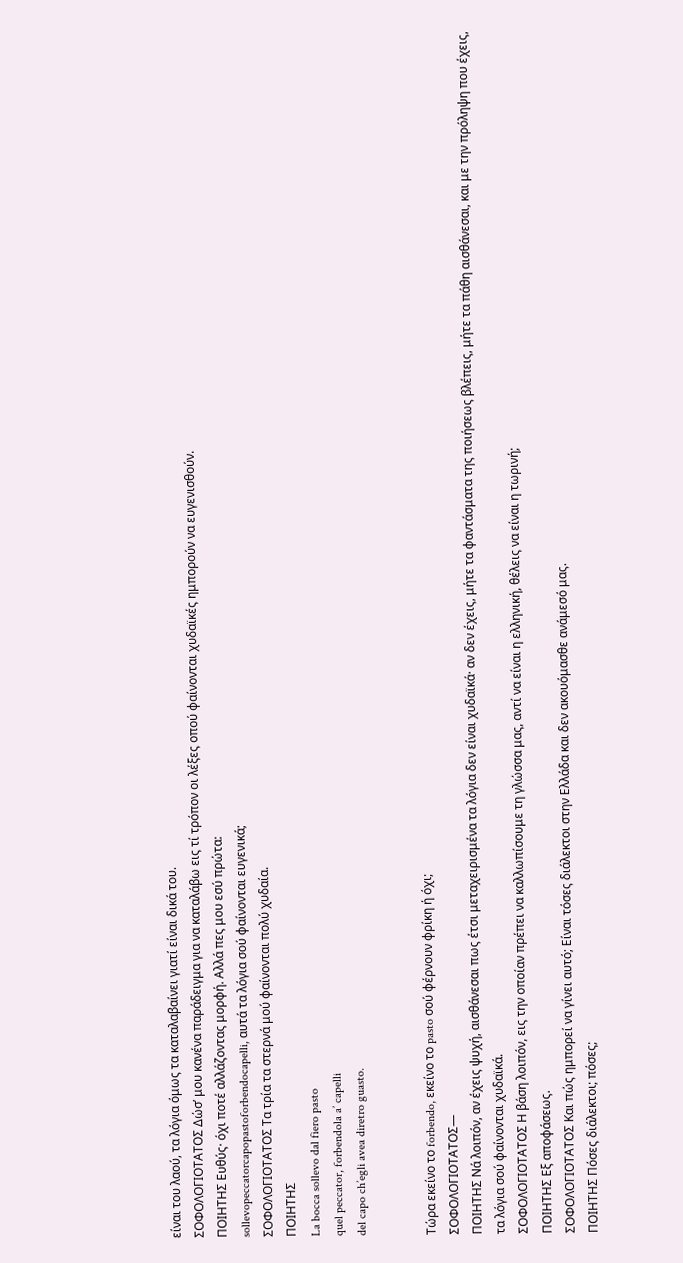είναι του λαού, τα λόγια όμως τα καταλαβαίνει γιατί είναι δικά του.
ΣΟΦΟΛΟΓΙΟΤΑΤΟΣ Δώσ’ μου κανένα παράδειγμα για να καταλάβω εις τί τρόπον οι λέξες οπού φαίνονται χυδαϊκές ημπορούν να ευγενισθούν.
ΠΟΙΗΤΗΣ Ευθύς· όχι ποτέ αλλάζοντας μορφή. Αλλά πες μου εσύ πρώτα:
sollevopeccatorcapopastoforbendocapelli, αυτά τα λόγια σού φαίνονται ευγενικά;
ΣΟΦΟΛΟΓΙΟΤΑΤΟΣ Τα τρία τα στερνά μού φαίνονται πολύ χυδαία.
ΠΟΙΗΤΗΣ
La bocca sollevo dal fiero pasto
quel peccator, forbendola a’ capelli
del capo ch’egli avea diretro guasto.


Τώρα εκείνο το forbendo, εκείνο το pasto σού φέρνουν φρίκη ή όχι;
ΣΟΦΟΛΟΓΙΟΤΑΤΟΣ—
ΠΟΙΗΤΗΣ Νά λοιπόν, αν έχεις ψυχή, αισθάνεσαι πως έτσι μεταχειρισμένα τα λόγια δεν είναι χυδαϊκά· αν δεν έχεις, μήτε τα φαντάσματα της ποιήσεως βλέπεις, μήτε τα πάθη αισθάνεσαι, και με την πρόληψη που έχεις, τα λόγια σού φαίνονται χυδαϊκά.
ΣΟΦΟΛΟΓΙΟΤΑΤΟΣ Η βάση λοιπόν, εις την οποίαν πρέπει να καλλωπίσουμε τη γλώσσα μας, αντί να είναι η ελληνική, θέλεις να είναι η τωρινή;
ΠΟΙΗΤΗΣ Εξ αποφάσεως.
ΣΟΦΟΛΟΓΙΟΤΑΤΟΣ Και πώς ημπορεί να γίνει αυτό; Είναι τόσες διάλεκτοι στην Ελλάδα και δεν ακουόμασθε ανάμεσό μας.
ΠΟΙΗΤΗΣ Πόσες διάλεκτοι; πόσες;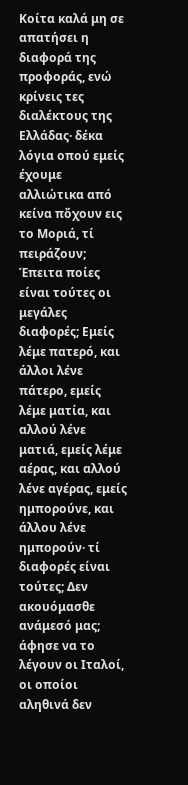Κοίτα καλά μη σε απατήσει η διαφορά της προφοράς, ενώ κρίνεις τες διαλέκτους της Ελλάδας· δέκα λόγια οπού εμείς έχουμε αλλιώτικα από κείνα πὄχουν εις το Μοριά, τί πειράζουν; Έπειτα ποίες είναι τούτες οι μεγάλες διαφορές; Εμείς λέμε πατερό, και άλλοι λένε πάτερο, εμείς λέμε ματία, και αλλού λένε ματιά, εμείς λέμε  αέρας, και αλλού λένε αγέρας, εμείς ημπορούνε, και άλλου λένε ημπορούν· τί διαφορές είναι τούτες; Δεν ακουόμασθε ανάμεσό μας; άφησε να το λέγουν οι Ιταλοί, οι οποίοι αληθινά δεν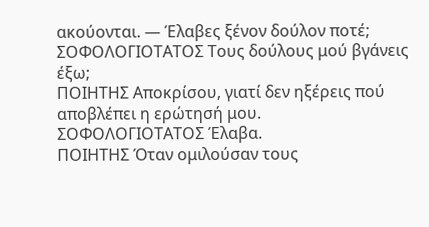ακούονται. — Έλαβες ξένον δούλον ποτέ;
ΣΟΦΟΛΟΓΙΟΤΑΤΟΣ Τους δούλους μού βγάνεις έξω;
ΠΟΙΗΤΗΣ Αποκρίσου, γιατί δεν ηξέρεις πού αποβλέπει η ερώτησή μου.
ΣΟΦΟΛΟΓΙΟΤΑΤΟΣ Έλαβα.
ΠΟΙΗΤΗΣ Όταν ομιλούσαν τους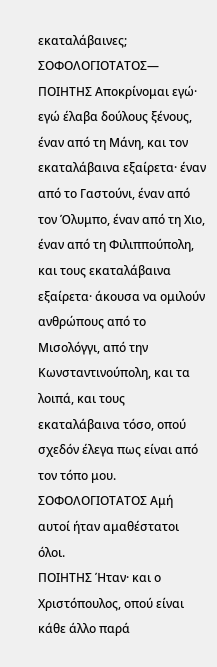εκαταλάβαινες;
ΣΟΦΟΛΟΓΙΟΤΑΤΟΣ—
ΠΟΙΗΤΗΣ Αποκρίνομαι εγώ· εγώ έλαβα δούλους ξένους, έναν από τη Μάνη, και τον εκαταλάβαινα εξαίρετα· έναν από το Γαστούνι, έναν από τον Όλυμπο, έναν από τη Χιο, έναν από τη Φιλιππούπολη, και τους εκαταλάβαινα εξαίρετα· άκουσα να ομιλούν ανθρώπους από το Μισολόγγι, από την Κωνσταντινούπολη, και τα λοιπά, και τους εκαταλάβαινα τόσο, οπού σχεδόν έλεγα πως είναι από τον τόπο μου.
ΣΟΦΟΛΟΓΙΟΤΑΤΟΣ Αμή αυτοί ήταν αμαθέστατοι όλοι.
ΠΟΙΗΤΗΣ Ήταν· και ο Χριστόπουλος, οπού είναι κάθε άλλο παρά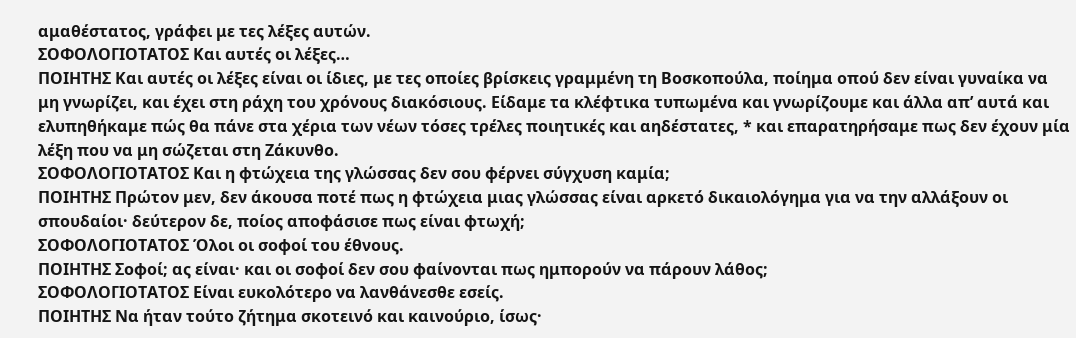αμαθέστατος, γράφει με τες λέξες αυτών.
ΣΟΦΟΛΟΓΙΟΤΑΤΟΣ Και αυτές οι λέξες…
ΠΟΙΗΤΗΣ Και αυτές οι λέξες είναι οι ίδιες, με τες οποίες βρίσκεις γραμμένη τη Βοσκοπούλα, ποίημα οπού δεν είναι γυναίκα να μη γνωρίζει, και έχει στη ράχη του χρόνους διακόσιους. Είδαμε τα κλέφτικα τυπωμένα και γνωρίζουμε και άλλα απ’ αυτά και ελυπηθήκαμε πώς θα πάνε στα χέρια των νέων τόσες τρέλες ποιητικές και αηδέστατες, * και επαρατηρήσαμε πως δεν έχουν μία λέξη που να μη σώζεται στη Ζάκυνθο.
ΣΟΦΟΛΟΓΙΟΤΑΤΟΣ Και η φτώχεια της γλώσσας δεν σου φέρνει σύγχυση καμία;
ΠΟΙΗΤΗΣ Πρώτον μεν, δεν άκουσα ποτέ πως η φτώχεια μιας γλώσσας είναι αρκετό δικαιολόγημα για να την αλλάξουν οι σπουδαίοι· δεύτερον δε, ποίος αποφάσισε πως είναι φτωχή;
ΣΟΦΟΛΟΓΙΟΤΑΤΟΣ Όλοι οι σοφοί του έθνους.
ΠΟΙΗΤΗΣ Σοφοί; ας είναι· και οι σοφοί δεν σου φαίνονται πως ημπορούν να πάρουν λάθος;
ΣΟΦΟΛΟΓΙΟΤΑΤΟΣ Είναι ευκολότερο να λανθάνεσθε εσείς.
ΠΟΙΗΤΗΣ Να ήταν τούτο ζήτημα σκοτεινό και καινούριο, ίσως·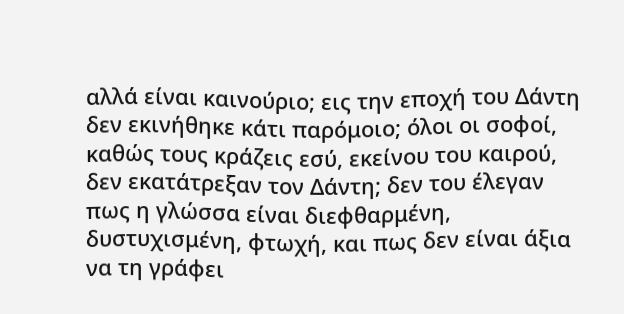αλλά είναι καινούριο; εις την εποχή του Δάντη δεν εκινήθηκε κάτι παρόμοιο; όλοι οι σοφοί, καθώς τους κράζεις εσύ, εκείνου του καιρού, δεν εκατάτρεξαν τον Δάντη; δεν του έλεγαν πως η γλώσσα είναι διεφθαρμένη, δυστυχισμένη, φτωχή, και πως δεν είναι άξια να τη γράφει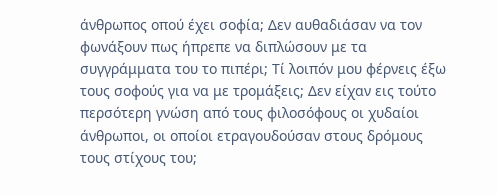άνθρωπος οπού έχει σοφία; Δεν αυθαδιάσαν να τον φωνάξουν πως ήπρεπε να διπλώσουν με τα συγγράμματα του το πιπέρι; Τί λοιπόν μου φέρνεις έξω τους σοφούς για να με τρομάξεις; Δεν είχαν εις τούτο περσότερη γνώση από τους φιλοσόφους οι χυδαίοι άνθρωποι, οι οποίοι ετραγουδούσαν στους δρόμους τους στίχους του;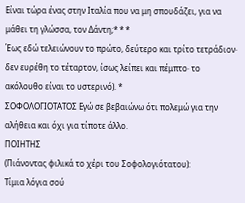Είναι τώρα ένας στην Ιταλία που να μη σπουδάζει, για να μάθει τη γλώσσα, τον Δάντη;* * *
Έως εδώ τελειώνουν το πρώτο, δεύτερο και τρίτο τετράδιον· δεν ευρέθη το τέταρτον, ίσως λείπει και πέμπτο· το ακόλουθο είναι το υστερινό). *
ΣΟΦΟΛΟΓΙΟΤΑΤΟΣ Εγώ σε βεβαιώνω ότι πολεμώ για την αλήθεια και όχι για τίποτε άλλο.
ΠΟΙΗΤΗΣ
(Πιάνοντας φιλικά το χέρι του Σοφολογιότατου):
Τίμια λόγια σού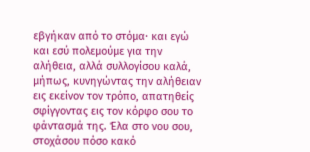εβγήκαν από το στόμα· και εγώ και εσύ πολεμούμε για την αλήθεια, αλλά συλλογίσου καλά, μήπως, κυνηγώντας την αλήθειαν εις εκείνον τον τρόπο, απατηθείς σφίγγοντας εις τον κόρφο σου το φάντασμά της. Έλα στο νου σου, στοχάσου πόσο κακό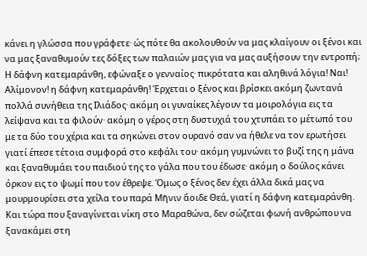κάνει η γλώσσα που γράφετε· ώς πότε θα ακολουθούν να μας κλαίγουν οι ξένοι και να μας ξαναθυμούν τες δόξες των παλαιών μας για να μας αυξήσουν την εντροπή; Η δάφνη κατεμαράνθη, εφώναξε ο γενναίος· πικρότατα και αληθινά λόγια! Ναι! Αλίμονον! η δάφνη κατεμαράνθη! Έρχεται ο ξένος και βρίσκει ακόμη ζωντανά πολλά συνήθεια της Ιλιάδος· ακόμη οι γυναίκες λέγουν τα μοιρολόγια εις τα λείψανα και τα φιλούν· ακόμη ο γέρος στη δυστυχιά του χτυπάει το μέτωπό του με τα δύο του χέρια και τα σηκώνει στον ουρανό σαν να ήθελε να τον ερωτήσει γιατί έπεσε τέτοια συμφορά στο κεφάλι του· ακόμη γυμνώνει το βυζί της η μάνα και ξαναθυμάει του παιδιού της το γάλα που του έδωσε· ακόμη ο δούλος κάνει όρκον εις το ψωμί που τον έθρεψε. Όμως ο ξένος δεν έχει άλλα δικά μας να μουρμουρίσει στα χείλα του παρά Μῆνιν ἄοιδε Θεά, γιατί η δάφνη κατεμαράνθη. Και τώρα που ξαναγίνεται νίκη στο Μαραθώνα, δεν σώζεται φωνή ανθρώπου να ξανακάμει στη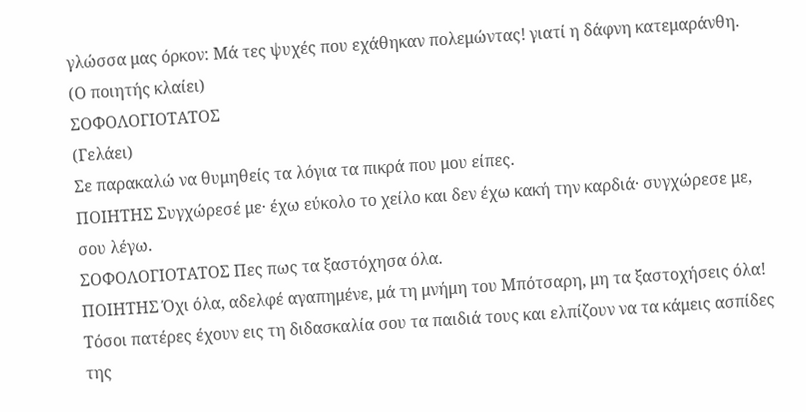γλώσσα μας όρκον: Μά τες ψυχές που εχάθηκαν πολεμώντας! γιατί η δάφνη κατεμαράνθη.
(Ο ποιητής κλαίει)
ΣΟΦΟΛΟΓΙΟΤΑΤΟΣ
(Γελάει)
Σε παρακαλώ να θυμηθείς τα λόγια τα πικρά που μου είπες.
ΠΟΙΗΤΗΣ Συγχώρεσέ με· έχω εύκολο το χείλο και δεν έχω κακή την καρδιά· συγχώρεσε με, σου λέγω.
ΣΟΦΟΛΟΓΙΟΤΑΤΟΣ Πες πως τα ξαστόχησα όλα.
ΠΟΙΗΤΗΣ Όχι όλα, αδελφέ αγαπημένε, μά τη μνήμη του Μπότσαρη, μη τα ξαστοχήσεις όλα! Τόσοι πατέρες έχουν εις τη διδασκαλία σου τα παιδιά τους και ελπίζουν να τα κάμεις ασπίδες της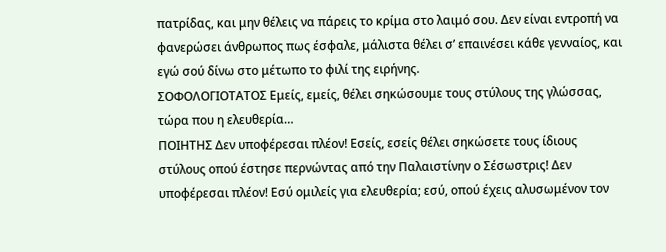πατρίδας, και μην θέλεις να πάρεις το κρίμα στο λαιμό σου. Δεν είναι εντροπή να φανερώσει άνθρωπος πως έσφαλε, μάλιστα θέλει σ’ επαινέσει κάθε γενναίος, και εγώ σού δίνω στο μέτωπο το φιλί της ειρήνης.
ΣΟΦΟΛΟΓΙΟΤΑΤΟΣ Εμείς, εμείς, θέλει σηκώσουμε τους στύλους της γλώσσας, τώρα που η ελευθερία…
ΠΟΙΗΤΗΣ Δεν υποφέρεσαι πλέον! Εσείς, εσείς θέλει σηκώσετε τους ίδιους στύλους οπού έστησε περνώντας από την Παλαιστίνην ο Σέσωστρις! Δεν υποφέρεσαι πλέον! Εσύ ομιλείς για ελευθερία; εσύ, οπού έχεις αλυσωμένον τον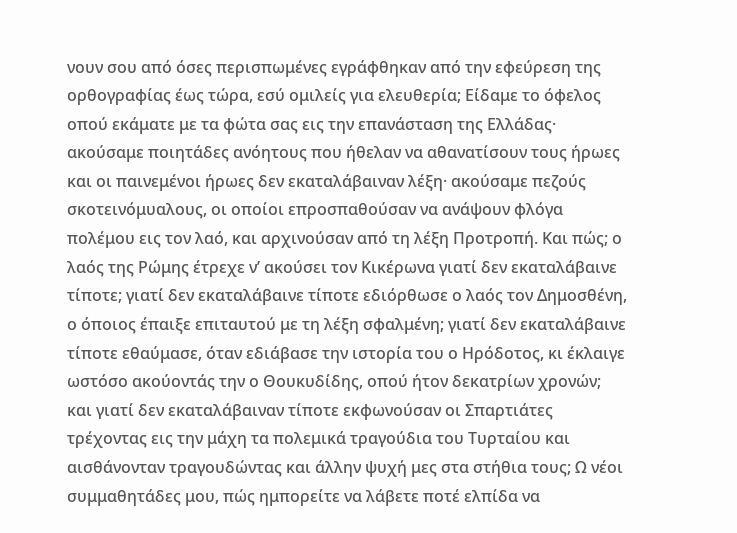νουν σου από όσες περισπωμένες εγράφθηκαν από την εφεύρεση της ορθογραφίας έως τώρα, εσύ ομιλείς για ελευθερία; Είδαμε το όφελος οπού εκάματε με τα φώτα σας εις την επανάσταση της Ελλάδας· ακούσαμε ποιητάδες ανόητους που ήθελαν να αθανατίσουν τους ήρωες και οι παινεμένοι ήρωες δεν εκαταλάβαιναν λέξη· ακούσαμε πεζούς σκοτεινόμυαλους, οι οποίοι επροσπαθούσαν να ανάψουν φλόγα πολέμου εις τον λαό, και αρχινούσαν από τη λέξη Προτροπή. Και πώς; ο λαός της Ρώμης έτρεχε ν’ ακούσει τον Κικέρωνα γιατί δεν εκαταλάβαινε τίποτε; γιατί δεν εκαταλάβαινε τίποτε εδιόρθωσε ο λαός τον Δημοσθένη, ο όποιος έπαιξε επιταυτού με τη λέξη σφαλμένη; γιατί δεν εκαταλάβαινε τίποτε εθαύμασε, όταν εδιάβασε την ιστορία του ο Ηρόδοτος, κι έκλαιγε ωστόσο ακούοντάς την ο Θουκυδίδης, οπού ήτον δεκατρίων χρονών; και γιατί δεν εκαταλάβαιναν τίποτε εκφωνούσαν οι Σπαρτιάτες τρέχοντας εις την μάχη τα πολεμικά τραγούδια του Τυρταίου και αισθάνονταν τραγουδώντας και άλλην ψυχή μες στα στήθια τους; Ω νέοι συμμαθητάδες μου, πώς ημπορείτε να λάβετε ποτέ ελπίδα να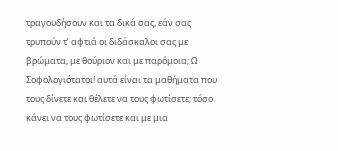τραγουδήσουν και τα δικά σας, εάν σας τρυπούν τ’ αφτιά οι διδάσκαλοι σας με βρώματα, με θούριον και με παρόμοια; Ω Σοφολογιότατοι! αυτά είναι τα μαθήματα που τους δίνετε και θέλετε να τους φωτίσετε; τόσο κάνει να τους φωτίσετε και με μια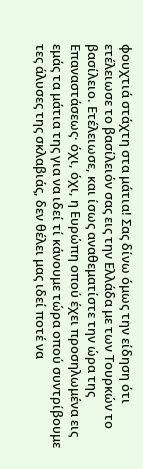φουχτιά στάχτη στα μάτια! Σας δίνω όμως την είδηση ότι ετέλειωσε το βασίλειόν σας εις την Ελλάδα με των Τουρκών το βασίλειο. Ετέλειωσε, και ίσως αναθεματίστε την ώρα της Επαναστάσεως· όχι, όχι, η Ευρώπη οπού έχει προσηλωμένα εις εμάς τα μάτια της για να ιδεί τί κάνουμε τώρα οπού συντρίβουμε τες άλυσες της σκλαβιάς, δεν θέλει μας ιδεί ποτέ να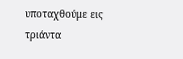υποταχθούμε εις τριάντα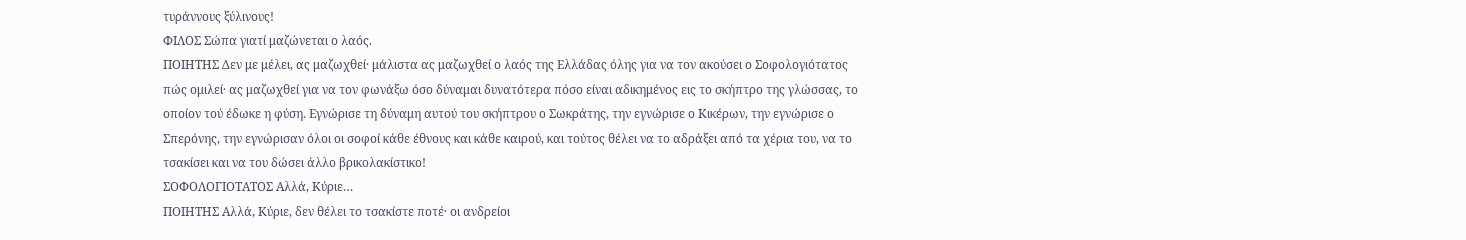τυράννους ξύλινους!
ΦΙΛΟΣ Σώπα γιατί μαζώνεται ο λαός.
ΠΟΙΗΤΗΣ Δεν με μέλει, ας μαζωχθεί· μάλιστα ας μαζωχθεί ο λαός της Ελλάδας όλης για να τον ακούσει ο Σοφολογιότατος πώς ομιλεί· ας μαζωχθεί για να τον φωνάξω όσο δύναμαι δυνατότερα πόσο είναι αδικημένος εις το σκήπτρο της γλώσσας, το οποίον τού έδωκε η φύση. Εγνώρισε τη δύναμη αυτού του σκήπτρου ο Σωκράτης, την εγνώρισε ο Κικέρων, την εγνώρισε ο Σπερόνης, την εγνώρισαν όλοι οι σοφοί κάθε έθνους και κάθε καιρού, και τούτος θέλει να το αδράξει από τα χέρια του, να το τσακίσει και να του δώσει άλλο βρικολακίστικο!
ΣΟΦΟΛΟΓΙΟΤΑΤΟΣ Αλλά, Κύριε…
ΠΟΙΗΤΗΣ Αλλά, Κύριε, δεν θέλει το τσακίστε ποτέ· οι ανδρείοι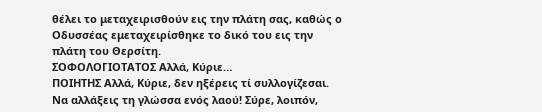θέλει το μεταχειρισθούν εις την πλάτη σας, καθώς ο Οδυσσέας εμεταχειρίσθηκε το δικό του εις την πλάτη του Θερσίτη.
ΣΟΦΟΛΟΓΙΟΤΑΤΟΣ Αλλά, Κύριε…
ΠΟΙΗΤΗΣ Αλλά, Κύριε, δεν ηξέρεις τί συλλογίζεσαι. Να αλλάξεις τη γλώσσα ενός λαού! Σύρε, λοιπόν,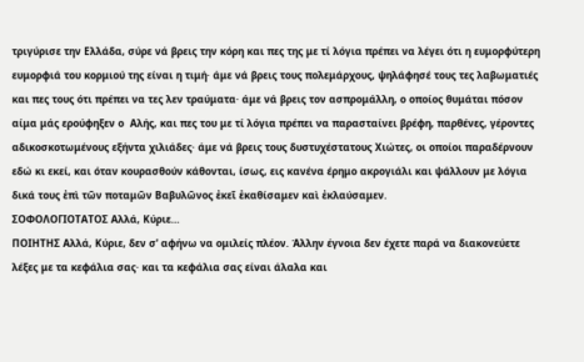τριγύρισε την Ελλάδα, σύρε νά βρεις την κόρη και πες της με τί λόγια πρέπει να λέγει ότι η ευμορφύτερη ευμορφιά του κορμιού της είναι η τιμή· άμε νά βρεις τους πολεμάρχους, ψηλάφησέ τους τες λαβωματιές και πες τους ότι πρέπει να τες λεν τραύματα· άμε νά βρεις τον ασπρομάλλη, ο οποίος θυμάται πόσον αίμα μάς ερούφηξεν ο  Αλής, και πες του με τί λόγια πρέπει να παρασταίνει βρέφη, παρθένες, γέροντες αδικοσκοτωμένους εξήντα χιλιάδες· άμε νά βρεις τους δυστυχέστατους Χιώτες, οι οποίοι παραδέρνουν εδώ κι εκεί, και όταν κουρασθούν κάθονται, ίσως, εις κανένα έρημο ακρογιάλι και ψάλλουν με λόγια δικά τους ἐπὶ τῶν ποταμῶν Βαβυλῶνος ἐκεῖ ἐκαθίσαμεν καὶ ἐκλαύσαμεν.
ΣΟΦΟΛΟΓΙΟΤΑΤΟΣ Αλλά, Κύριε…
ΠΟΙΗΤΗΣ Αλλά, Κύριε, δεν σ’ αφήνω να ομιλείς πλέον. Άλλην έγνοια δεν έχετε παρά να διακονεύετε λέξες με τα κεφάλια σας· και τα κεφάλια σας είναι άλαλα και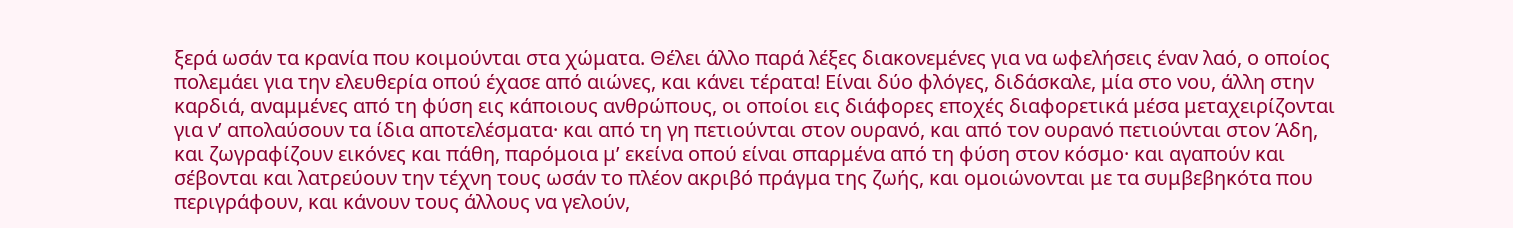ξερά ωσάν τα κρανία που κοιμούνται στα χώματα. Θέλει άλλο παρά λέξες διακονεμένες για να ωφελήσεις έναν λαό, ο οποίος πολεμάει για την ελευθερία οπού έχασε από αιώνες, και κάνει τέρατα! Είναι δύο φλόγες, διδάσκαλε, μία στο νου, άλλη στην καρδιά, αναμμένες από τη φύση εις κάποιους ανθρώπους, οι οποίοι εις διάφορες εποχές διαφορετικά μέσα μεταχειρίζονται για ν’ απολαύσουν τα ίδια αποτελέσματα· και από τη γη πετιούνται στον ουρανό, και από τον ουρανό πετιούνται στον Άδη, και ζωγραφίζουν εικόνες και πάθη, παρόμοια μ’ εκείνα οπού είναι σπαρμένα από τη φύση στον κόσμο· και αγαπούν και σέβονται και λατρεύουν την τέχνη τους ωσάν το πλέον ακριβό πράγμα της ζωής, και ομοιώνονται με τα συμβεβηκότα που περιγράφουν, και κάνουν τους άλλους να γελούν,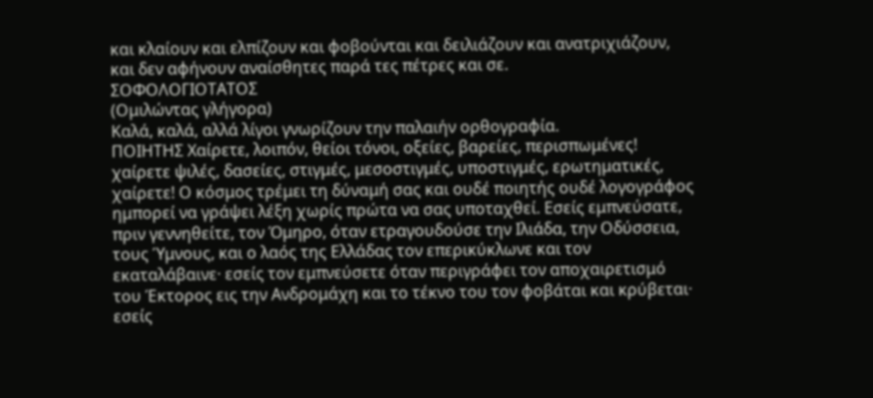και κλαίουν και ελπίζουν και φοβούνται και δειλιάζουν και ανατριχιάζουν, και δεν αφήνουν αναίσθητες παρά τες πέτρες και σε.
ΣΟΦΟΛΟΓΙΟΤΑΤΟΣ
(Ομιλώντας γλήγορα)
Καλά, καλά, αλλά λίγοι γνωρίζουν την παλαιήν ορθογραφία.
ΠΟΙΗΤΗΣ Χαίρετε, λοιπόν, θείοι τόνοι, οξείες, βαρείες, περισπωμένες! χαίρετε ψιλές, δασείες, στιγμές, μεσοστιγμές, υποστιγμές, ερωτηματικές, χαίρετε! Ο κόσμος τρέμει τη δύναμή σας και ουδέ ποιητής ουδέ λογογράφος ημπορεί να γράψει λέξη χωρίς πρώτα να σας υποταχθεί. Εσείς εμπνεύσατε, πριν γεννηθείτε, τον Όμηρο, όταν ετραγουδούσε την Ιλιάδα, την Οδύσσεια, τους Ύμνους, και ο λαός της Ελλάδας τον επερικύκλωνε και τον εκαταλάβαινε· εσείς τον εμπνεύσετε όταν περιγράφει τον αποχαιρετισμό του Έκτορος εις την Ανδρομάχη και το τέκνο του τον φοβάται και κρύβεται· εσείς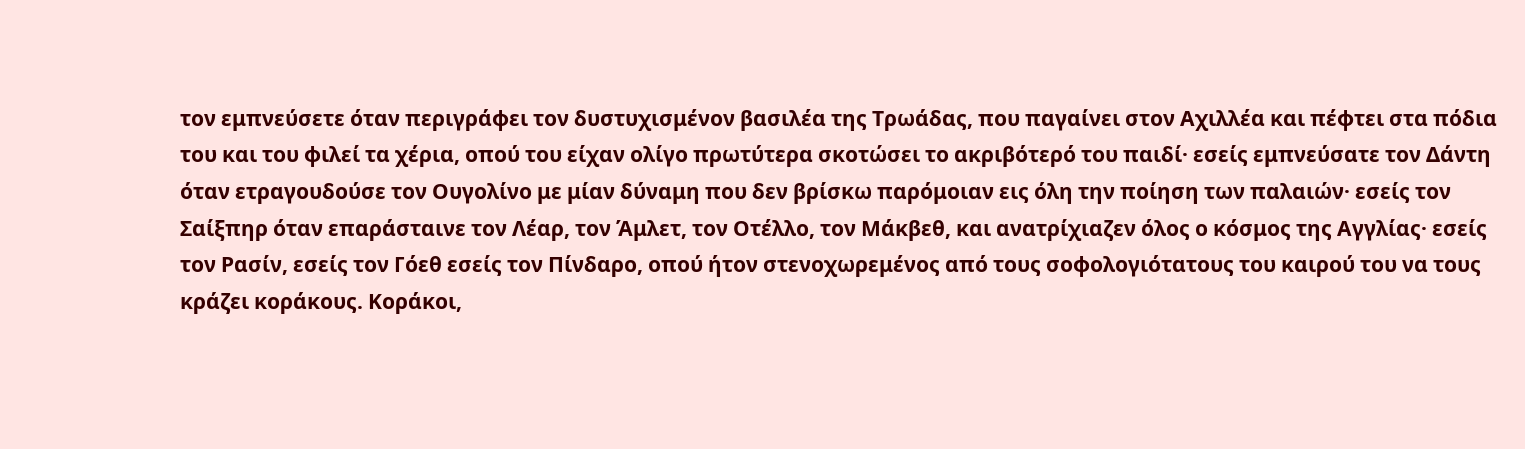τον εμπνεύσετε όταν περιγράφει τον δυστυχισμένον βασιλέα της Τρωάδας, που παγαίνει στον Αχιλλέα και πέφτει στα πόδια του και του φιλεί τα χέρια, οπού του είχαν ολίγο πρωτύτερα σκοτώσει το ακριβότερό του παιδί· εσείς εμπνεύσατε τον Δάντη όταν ετραγουδούσε τον Ουγολίνο με μίαν δύναμη που δεν βρίσκω παρόμοιαν εις όλη την ποίηση των παλαιών· εσείς τον Σαίξπηρ όταν επαράσταινε τον Λέαρ, τον Άμλετ, τον Οτέλλο, τον Μάκβεθ, και ανατρίχιαζεν όλος ο κόσμος της Αγγλίας· εσείς τον Ρασίν, εσείς τον Γόεθ εσείς τον Πίνδαρο, οπού ήτον στενοχωρεμένος από τους σοφολογιότατους του καιρού του να τους κράζει κοράκους. Κοράκοι,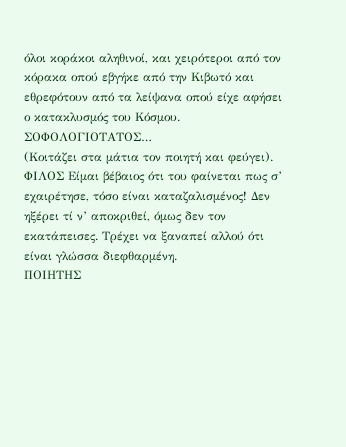όλοι κοράκοι αληθινοί, και χειρότεροι από τον κόρακα οπού εβγήκε από την Κιβωτό και εθρεφότουν από τα λείψανα οπού είχε αφήσει ο κατακλυσμός του Κόσμου.
ΣΟΦΟΛΟΓΙΟΤΑΤΟΣ…
(Κοιτάζει στα μάτια τον ποιητή και φεύγει).
ΦΙΛΟΣ Είμαι βέβαιος ότι του φαίνεται πως σ’ εχαιρέτησε, τόσο είναι καταζαλισμένος! Δεν ηξέρει τί ν’ αποκριθεί, όμως δεν τον εκατάπεισες. Τρέχει να ξαναπεί αλλού ότι είναι γλώσσα διεφθαρμένη.
ΠΟΙΗΤΗΣ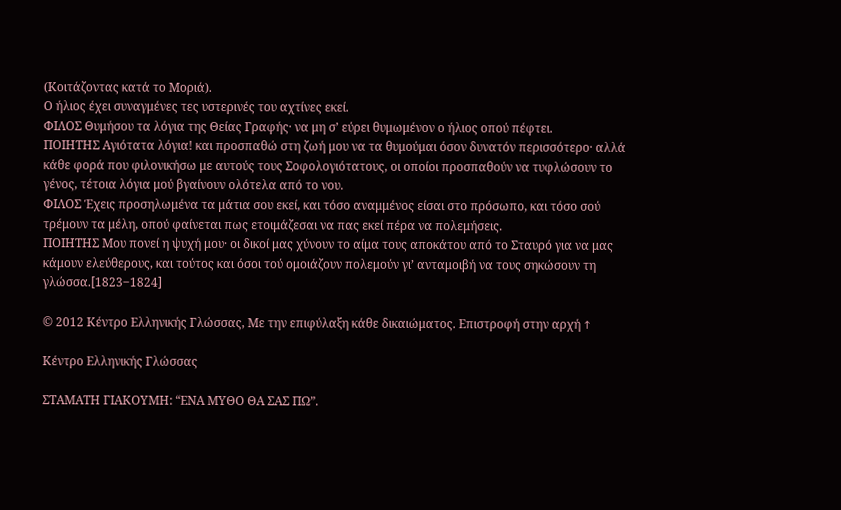(Κοιτάζοντας κατά το Μοριά).
Ο ήλιος έχει συναγμένες τες υστερινές του αχτίνες εκεί.
ΦΙΛΟΣ Θυμήσου τα λόγια της Θείας Γραφής· να μη σ’ εύρει θυμωμένον ο ήλιος οπού πέφτει.
ΠΟΙΗΤΗΣ Αγιότατα λόγια! και προσπαθώ στη ζωή μου να τα θυμούμαι όσον δυνατόν περισσότερο· αλλά κάθε φορά που φιλονικήσω με αυτούς τους Σοφολογιότατους, οι οποίοι προσπαθούν να τυφλώσουν το γένος, τέτοια λόγια μού βγαίνουν ολότελα από το νου.
ΦΙΛΟΣ Έχεις προσηλωμένα τα μάτια σου εκεί, και τόσο αναμμένος είσαι στο πρόσωπο, και τόσο σού τρέμουν τα μέλη, οπού φαίνεται πως ετοιμάζεσαι να πας εκεί πέρα να πολεμήσεις.
ΠΟΙΗΤΗΣ Μου πονεί η ψυχή μου· οι δικοί μας χύνουν το αίμα τους αποκάτου από το Σταυρό για να μας κάμουν ελεύθερους, και τούτος και όσοι τού ομοιάζουν πολεμούν γι’ ανταμοιβή να τους σηκώσουν τη γλώσσα.[1823‒1824]

© 2012 Κέντρο Ελληνικής Γλώσσας, Με την επιφύλαξη κάθε δικαιώματος. Επιστροφή στην αρχή ↑

Κέντρο Ελληνικής Γλώσσας

ΣΤΑΜΑΤΗ ΓΙΑΚΟΥΜΗ: “ΕΝΑ ΜΥΘΟ ΘΑ ΣΑΣ ΠΩ”.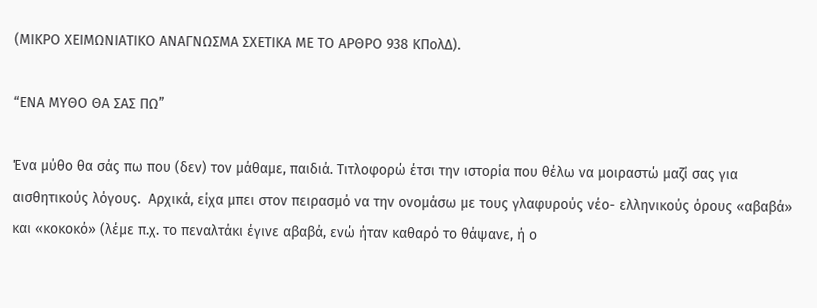(ΜΙΚΡΟ ΧΕΙΜΩΝΙΑΤΙΚΟ ΑΝΑΓΝΩΣΜΑ ΣΧΕΤΙΚΑ ΜΕ ΤΟ ΑΡΘΡΟ 938 ΚΠολΔ).

“ΕΝΑ ΜΥΘΟ ΘΑ ΣΑΣ ΠΩ”

Ένα μύθο θα σάς πω που (δεν) τον μάθαμε, παιδιά. Τιτλοφορώ έτσι την ιστορία που θέλω να μοιραστώ μαζί σας για αισθητικούς λόγους.  Αρχικά, είχα μπει στον πειρασμό να την ονομάσω με τους γλαφυρούς νέο- ελληνικούς όρους «αβαβά» και «κοκοκό» (λέμε π.χ. το πεναλτάκι έγινε αβαβά, ενώ ήταν καθαρό το θάψανε, ή ο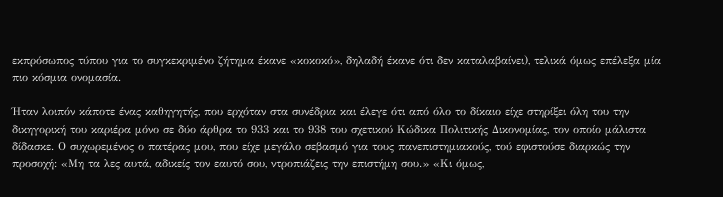εκπρόσωπος τύπου για το συγκεκριμένο ζήτημα έκανε «κοκοκό», δηλαδή έκανε ότι δεν καταλαβαίνει), τελικά όμως επέλεξα μία πιο κόσμια ονομασία.

Ήταν λοιπόν κάποτε ένας καθηγητής, που ερχόταν στα συνέδρια και έλεγε ότι από όλο το δίκαιο είχε στηρίξει όλη του την δικηγορική του καριέρα μόνο σε δύο άρθρα το 933 και το 938 του σχετικού Κώδικα Πολιτικής Δικονομίας, τον οποίο μάλιστα δίδασκε. Ο συχωρεμένος ο πατέρας μου, που είχε μεγάλο σεβασμό για τους πανεπιστημιακούς, τού εφιστούσε διαρκώς την προσοχή: «Μη τα λες αυτά, αδικείς τον εαυτό σου, ντροπιάζεις την επιστήμη σου.» «Κι όμως,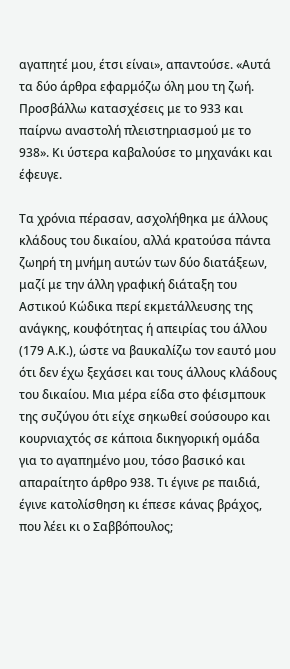αγαπητέ μου, έτσι είναι», απαντούσε. «Αυτά τα δύο άρθρα εφαρμόζω όλη μου τη ζωή. Προσβάλλω κατασχέσεις με το 933 και παίρνω αναστολή πλειστηριασμού με το 938». Κι ύστερα καβαλούσε το μηχανάκι και έφευγε.

Τα χρόνια πέρασαν, ασχολήθηκα με άλλους κλάδους του δικαίου, αλλά κρατούσα πάντα ζωηρή τη μνήμη αυτών των δύο διατάξεων, μαζί με την άλλη γραφική διάταξη του Αστικού Κώδικα περί εκμετάλλευσης της ανάγκης, κουφότητας ή απειρίας του άλλου (179 Α.Κ.), ώστε να βαυκαλίζω τον εαυτό μου ότι δεν έχω ξεχάσει και τους άλλους κλάδους του δικαίου. Μια μέρα είδα στο φέισμπουκ της συζύγου ότι είχε σηκωθεί σούσουρο και κουρνιαχτός σε κάποια δικηγορική ομάδα για το αγαπημένο μου, τόσο βασικό και απαραίτητο άρθρο 938. Τι έγινε ρε παιδιά, έγινε κατολίσθηση κι έπεσε κάνας βράχος, που λέει κι ο Σαββόπουλος;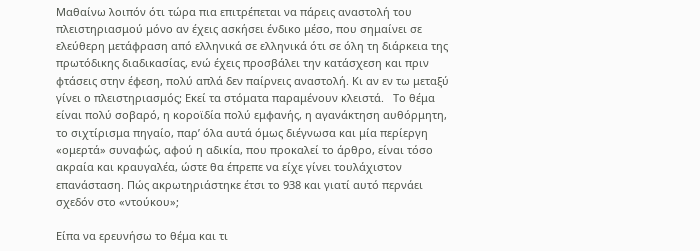Μαθαίνω λοιπόν ότι τώρα πια επιτρέπεται να πάρεις αναστολή του πλειστηριασμού μόνο αν έχεις ασκήσει ένδικο μέσο, που σημαίνει σε ελεύθερη μετάφραση από ελληνικά σε ελληνικά ότι σε όλη τη διάρκεια της πρωτόδικης διαδικασίας, ενώ έχεις προσβάλει την κατάσχεση και πριν φτάσεις στην έφεση, πολύ απλά δεν παίρνεις αναστολή. Κι αν εν τω μεταξύ γίνει ο πλειστηριασμός; Εκεί τα στόματα παραμένουν κλειστά.   Το θέμα είναι πολύ σοβαρό, η κοροϊδία πολύ εμφανής, η αγανάκτηση αυθόρμητη, το σιχτίρισμα πηγαίο, παρ’ όλα αυτά όμως διέγνωσα και μία περίεργη «ομερτά» συναφώς, αφού η αδικία, που προκαλεί το άρθρο, είναι τόσο ακραία και κραυγαλέα, ώστε θα έπρεπε να είχε γίνει τουλάχιστον επανάσταση. Πώς ακρωτηριάστηκε έτσι το 938 και γιατί αυτό περνάει σχεδόν στο «ντούκου»;

Είπα να ερευνήσω το θέμα και τι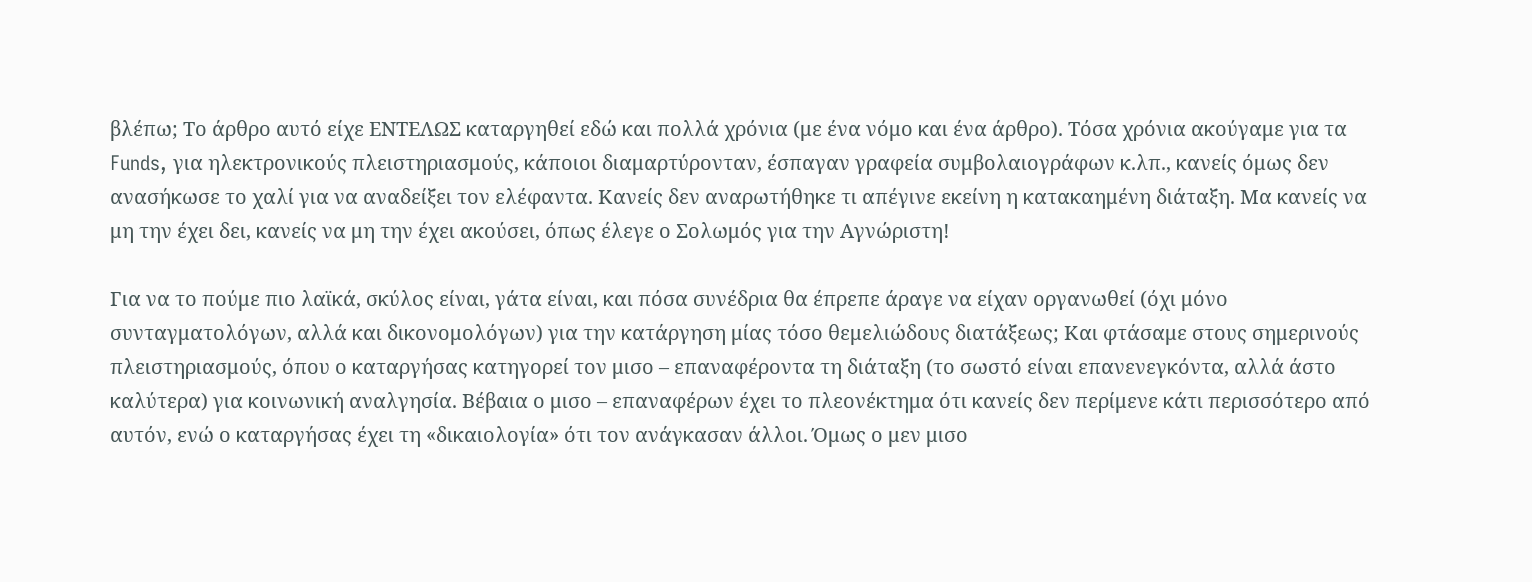βλέπω; Το άρθρο αυτό είχε ΕΝΤΕΛΩΣ καταργηθεί εδώ και πολλά χρόνια (με ένα νόμο και ένα άρθρο). Τόσα χρόνια ακούγαμε για τα Funds, για ηλεκτρονικούς πλειστηριασμούς, κάποιοι διαμαρτύρονταν, έσπαγαν γραφεία συμβολαιογράφων κ.λπ., κανείς όμως δεν ανασήκωσε το χαλί για να αναδείξει τον ελέφαντα. Κανείς δεν αναρωτήθηκε τι απέγινε εκείνη η κατακαημένη διάταξη. Μα κανείς να μη την έχει δει, κανείς να μη την έχει ακούσει, όπως έλεγε ο Σολωμός για την Αγνώριστη!

Για να το πούμε πιο λαϊκά, σκύλος είναι, γάτα είναι, και πόσα συνέδρια θα έπρεπε άραγε να είχαν οργανωθεί (όχι μόνο συνταγματολόγων, αλλά και δικονομολόγων) για την κατάργηση μίας τόσο θεμελιώδους διατάξεως; Και φτάσαμε στους σημερινούς πλειστηριασμούς, όπου ο καταργήσας κατηγορεί τον μισο – επαναφέροντα τη διάταξη (το σωστό είναι επανενεγκόντα, αλλά άστο καλύτερα) για κοινωνική αναλγησία. Βέβαια ο μισο – επαναφέρων έχει το πλεονέκτημα ότι κανείς δεν περίμενε κάτι περισσότερο από αυτόν, ενώ ο καταργήσας έχει τη «δικαιολογία» ότι τον ανάγκασαν άλλοι. Όμως ο μεν μισο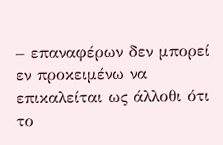– επαναφέρων δεν μπορεί εν προκειμένω να επικαλείται ως άλλοθι ότι το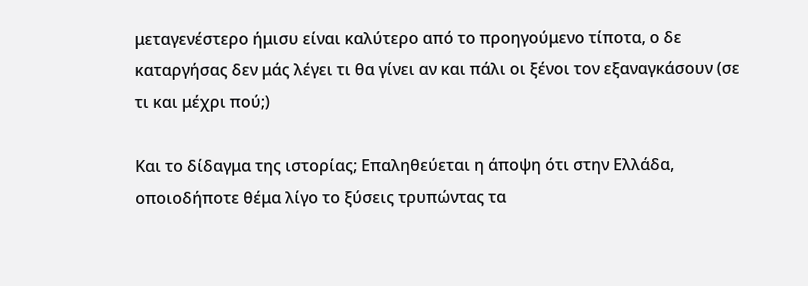μεταγενέστερο ήμισυ είναι καλύτερο από το προηγούμενο τίποτα, ο δε καταργήσας δεν μάς λέγει τι θα γίνει αν και πάλι οι ξένοι τον εξαναγκάσουν (σε τι και μέχρι πού;)

Και το δίδαγμα της ιστορίας; Επαληθεύεται η άποψη ότι στην Ελλάδα, οποιοδήποτε θέμα λίγο το ξύσεις τρυπώντας τα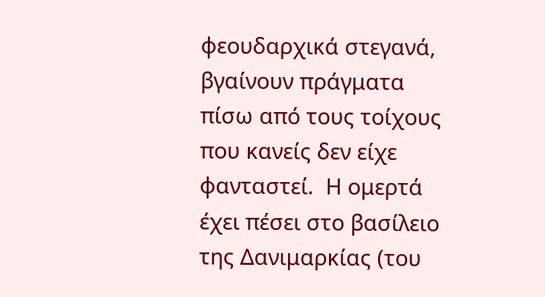φεουδαρχικά στεγανά, βγαίνουν πράγματα πίσω από τους τοίχους που κανείς δεν είχε φανταστεί.  Η ομερτά έχει πέσει στο βασίλειο της Δανιμαρκίας (του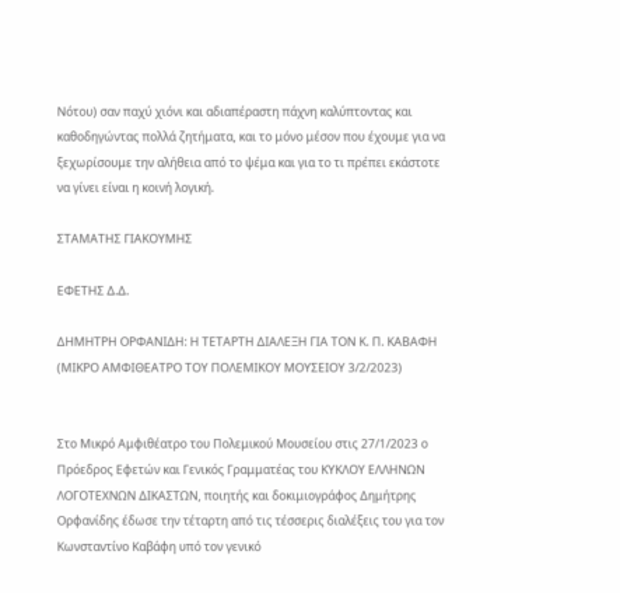Νότου) σαν παχύ χιόνι και αδιαπέραστη πάχνη καλύπτοντας και καθοδηγώντας πολλά ζητήματα, και το μόνο μέσον που έχουμε για να ξεχωρίσουμε την αλήθεια από το ψέμα και για το τι πρέπει εκάστοτε να γίνει είναι η κοινή λογική.

ΣΤΑΜΑΤΗΣ ΓΙΑΚΟΥΜΗΣ

ΕΦΕΤΗΣ Δ.Δ.

ΔΗΜΗΤΡΗ ΟΡΦΑΝΙΔΗ: Η ΤΕΤΑΡΤΗ ΔΙΑΛΕΞΗ ΓΙΑ ΤΟΝ Κ. Π. ΚΑΒΑΦΗ (ΜΙΚΡΟ ΑΜΦΙΘΕΑΤΡΟ ΤΟΥ ΠΟΛΕΜΙΚΟΥ ΜΟΥΣΕΙΟΥ 3/2/2023)


Στο Μικρό Αμφιθέατρο του Πολεμικού Μουσείου στις 27/1/2023 ο Πρόεδρος Εφετών και Γενικός Γραμματέας του ΚΥΚΛΟΥ ΕΛΛΗΝΩΝ ΛΟΓΟΤΕΧΝΩΝ ΔΙΚΑΣΤΩΝ, ποιητής και δοκιμιογράφος Δημήτρης Ορφανίδης έδωσε την τέταρτη από τις τέσσερις διαλέξεις του για τον Κωνσταντίνο Καβάφη υπό τον γενικό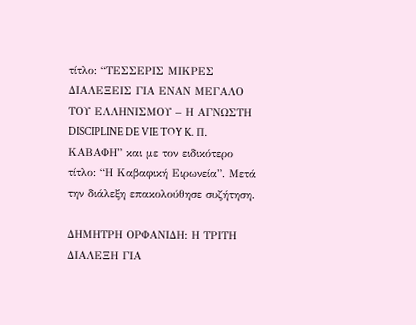τίτλο: “ΤΕΣΣΕΡΙΣ ΜΙΚΡΕΣ ΔΙΑΛΕΞΕΙΣ ΓΙΑ ΕΝΑΝ ΜΕΓΑΛΟ ΤΟΥ ΕΛΛΗΝΙΣΜΟΥ – Η ΑΓΝΩΣΤΗ DISCIPLINE DE VIE TOY K. Π. ΚΑΒΑΦΗ” και με τον ειδικότερο τίτλο: “Η Καβαφική Ειρωνεία”. Μετά την διάλεξη επακολούθησε συζήτηση.

ΔΗΜΗΤΡΗ ΟΡΦΑΝΙΔΗ: Η ΤΡΙΤΗ ΔΙΑΛΕΞΗ ΓΙΑ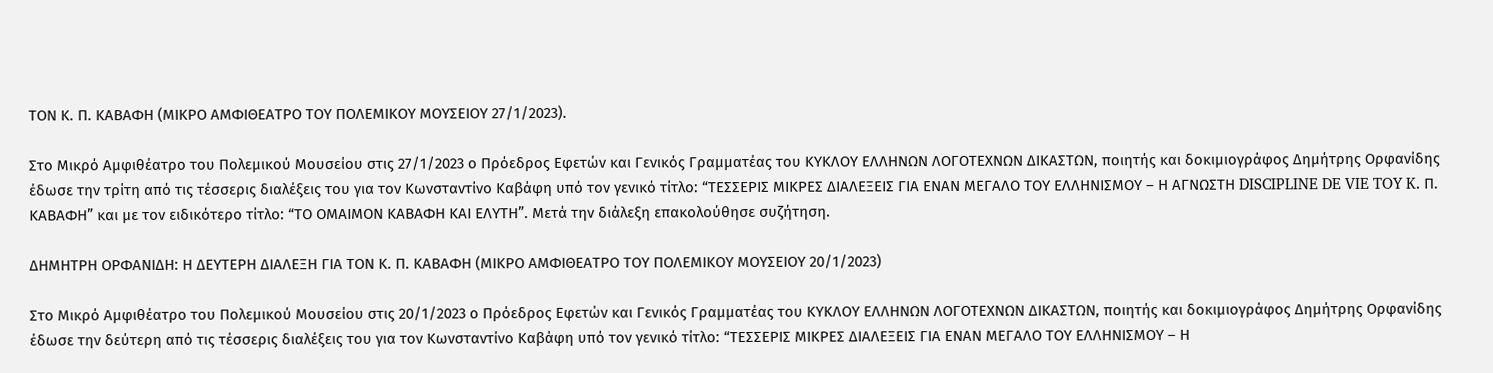ΤΟΝ Κ. Π. ΚΑΒΑΦΗ (ΜΙΚΡΟ ΑΜΦΙΘΕΑΤΡΟ ΤΟΥ ΠΟΛΕΜΙΚΟΥ ΜΟΥΣΕΙΟΥ 27/1/2023).

Στο Μικρό Αμφιθέατρο του Πολεμικού Μουσείου στις 27/1/2023 ο Πρόεδρος Εφετών και Γενικός Γραμματέας του ΚΥΚΛΟΥ ΕΛΛΗΝΩΝ ΛΟΓΟΤΕΧΝΩΝ ΔΙΚΑΣΤΩΝ, ποιητής και δοκιμιογράφος Δημήτρης Ορφανίδης έδωσε την τρίτη από τις τέσσερις διαλέξεις του για τον Κωνσταντίνο Καβάφη υπό τον γενικό τίτλο: “ΤΕΣΣΕΡΙΣ ΜΙΚΡΕΣ ΔΙΑΛΕΞΕΙΣ ΓΙΑ ΕΝΑΝ ΜΕΓΑΛΟ ΤΟΥ ΕΛΛΗΝΙΣΜΟΥ – Η ΑΓΝΩΣΤΗ DISCIPLINE DE VIE TOY K. Π. ΚΑΒΑΦΗ” και με τον ειδικότερο τίτλο: “ΤΟ ΟΜΑΙΜΟΝ ΚΑΒΑΦΗ ΚΑΙ ΕΛΥΤΗ”. Μετά την διάλεξη επακολούθησε συζήτηση.

ΔΗΜΗΤΡΗ ΟΡΦΑΝΙΔΗ: Η ΔΕΥΤΕΡΗ ΔΙΑΛΕΞΗ ΓΙΑ ΤΟΝ Κ. Π. ΚΑΒΑΦΗ (ΜΙΚΡΟ ΑΜΦΙΘΕΑΤΡΟ ΤΟΥ ΠΟΛΕΜΙΚΟΥ ΜΟΥΣΕΙΟΥ 20/1/2023)

Στο Μικρό Αμφιθέατρο του Πολεμικού Μουσείου στις 20/1/2023 ο Πρόεδρος Εφετών και Γενικός Γραμματέας του ΚΥΚΛΟΥ ΕΛΛΗΝΩΝ ΛΟΓΟΤΕΧΝΩΝ ΔΙΚΑΣΤΩΝ, ποιητής και δοκιμιογράφος Δημήτρης Ορφανίδης έδωσε την δεύτερη από τις τέσσερις διαλέξεις του για τον Κωνσταντίνο Καβάφη υπό τον γενικό τίτλο: “ΤΕΣΣΕΡΙΣ ΜΙΚΡΕΣ ΔΙΑΛΕΞΕΙΣ ΓΙΑ ΕΝΑΝ ΜΕΓΑΛΟ ΤΟΥ ΕΛΛΗΝΙΣΜΟΥ – Η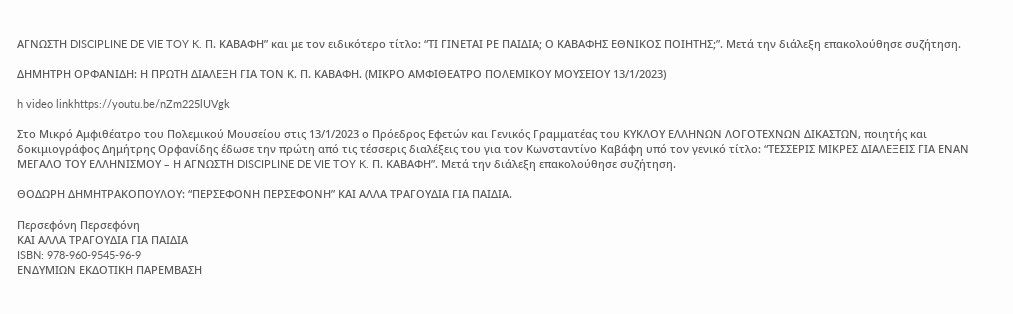ΑΓΝΩΣΤΗ DISCIPLINE DE VIE TOY K. Π. ΚΑΒΑΦΗ” και με τον ειδικότερο τίτλο: “ΤΙ ΓΙΝΕΤΑΙ ΡΕ ΠΑΙΔΙΑ; Ο ΚΑΒΑΦΗΣ ΕΘΝΙΚΟΣ ΠΟΙΗΤΗΣ;”. Μετά την διάλεξη επακολούθησε συζήτηση.

ΔΗΜΗΤΡΗ ΟΡΦΑΝΙΔΗ: Η ΠΡΩΤΗ ΔΙΑΛΕΞΗ ΓΙΑ ΤΟΝ Κ. Π. ΚΑΒΑΦΗ. (ΜΙΚΡΟ ΑΜΦΙΘΕΑΤΡΟ ΠΟΛΕΜΙΚΟΥ ΜΟΥΣΕΙΟΥ 13/1/2023)

h video linkhttps://youtu.be/nZm225lUVgk

Στο Μικρό Αμφιθέατρο του Πολεμικού Μουσείου στις 13/1/2023 ο Πρόεδρος Εφετών και Γενικός Γραμματέας του ΚΥΚΛΟΥ ΕΛΛΗΝΩΝ ΛΟΓΟΤΕΧΝΩΝ ΔΙΚΑΣΤΩΝ, ποιητής και δοκιμιογράφος Δημήτρης Ορφανίδης έδωσε την πρώτη από τις τέσσερις διαλέξεις του για τον Κωνσταντίνο Καβάφη υπό τον γενικό τίτλο: “ΤΕΣΣΕΡΙΣ ΜΙΚΡΕΣ ΔΙΑΛΕΞΕΙΣ ΓΙΑ ΕΝΑΝ ΜΕΓΑΛΟ ΤΟΥ ΕΛΛΗΝΙΣΜΟΥ – Η ΑΓΝΩΣΤΗ DISCIPLINE DE VIE TOY K. Π. ΚΑΒΑΦΗ”. Μετά την διάλεξη επακολούθησε συζήτηση.

ΘΟΔΩΡΗ ΔΗΜΗΤΡΑΚΟΠΟΥΛΟΥ: “ΠΕΡΣΕΦΟΝΗ ΠΕΡΣΕΦΟΝΗ” ΚΑΙ ΑΛΛΑ ΤΡΑΓΟΥΔΙΑ ΓΙΑ ΠΑΙΔΙΑ.

Περσεφόνη Περσεφόνη
ΚΑΙ ΑΛΛΑ ΤΡΑΓΟΥΔΙΑ ΓΙΑ ΠΑΙΔΙΑ
ISBN: 978-960-9545-96-9
ΕΝΔΥΜΙΩΝ ΕΚΔΟΤΙΚΗ ΠΑΡΕΜΒΑΣΗ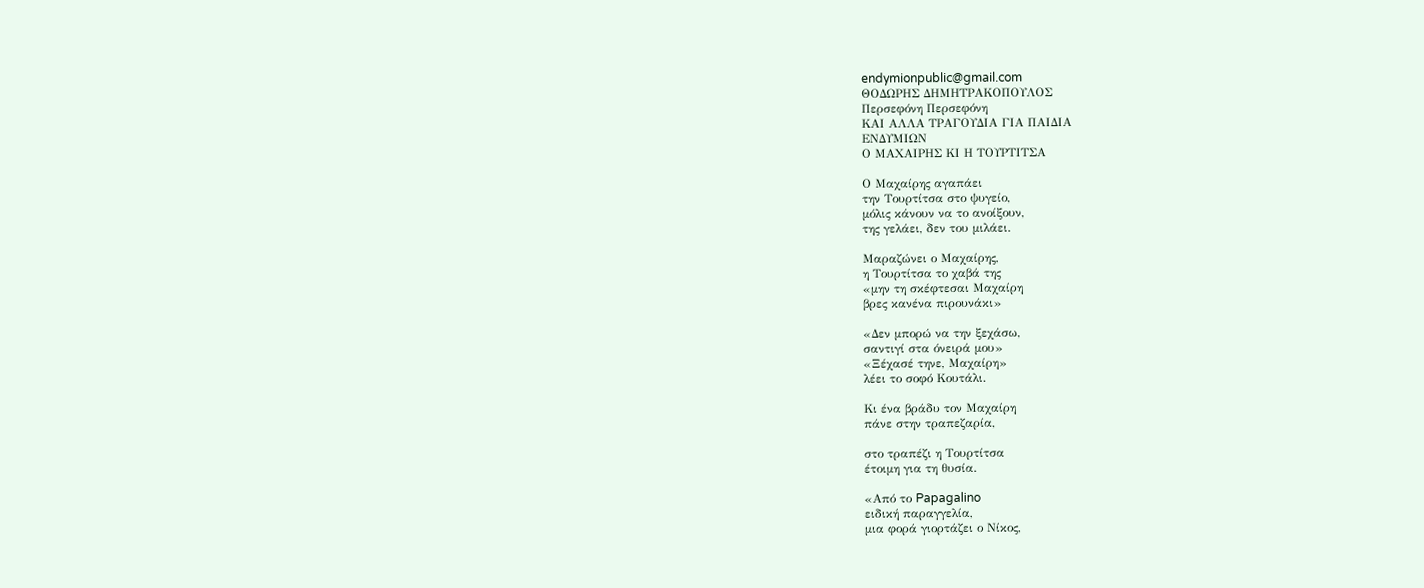endymionpublic@gmail.com
ΘΟΔΩΡΗΣ ΔΗΜΗΤΡΑΚΟΠΟΥΛΟΣ
Περσεφόνη Περσεφόνη
ΚΑΙ ΑΛΛΑ ΤΡΑΓΟΥΔΙΑ ΓΙΑ ΠΑΙΔΙΑ
ΕΝΔΥΜΙΩΝ
Ο ΜΑΧΑΙΡΗΣ ΚΙ Η ΤΟΥΡΤΙΤΣΑ

Ο Μαχαίρης αγαπάει
την Τουρτίτσα στο ψυγείο,
μόλις κάνουν να το ανοίξουν,
της γελάει, δεν του μιλάει.

Μαραζώνει ο Μαχαίρης,
η Τουρτίτσα το χαβά της
«μην τη σκέφτεσαι Μαχαίρη
βρες κανένα πιρουνάκι»

«Δεν μπορώ να την ξεχάσω,
σαντιγί στα όνειρά μου»
«Ξέχασέ τηνε, Μαχαίρη»
λέει το σοφό Κουτάλι.

Κι ένα βράδυ τον Μαχαίρη
πάνε στην τραπεζαρία,

στο τραπέζι η Τουρτίτσα
έτοιμη για τη θυσία.

«Από το Papagalino
ειδική παραγγελία,
μια φορά γιορτάζει ο Νίκος,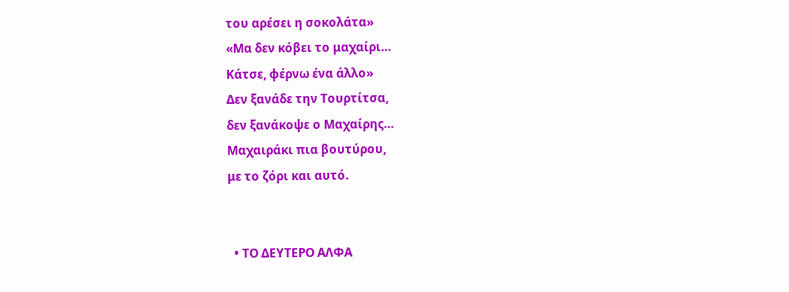του αρέσει η σοκολάτα»
«Μα δεν κόβει το μαχαίρι…
Κάτσε, φέρνω ένα άλλο»
Δεν ξανάδε την Τουρτίτσα,
δεν ξανάκοψε ο Μαχαίρης…
Μαχαιράκι πια βουτύρου,
με το ζόρι και αυτό.


  • ΤΟ ΔΕΥΤΕΡΟ ΑΛΦΑ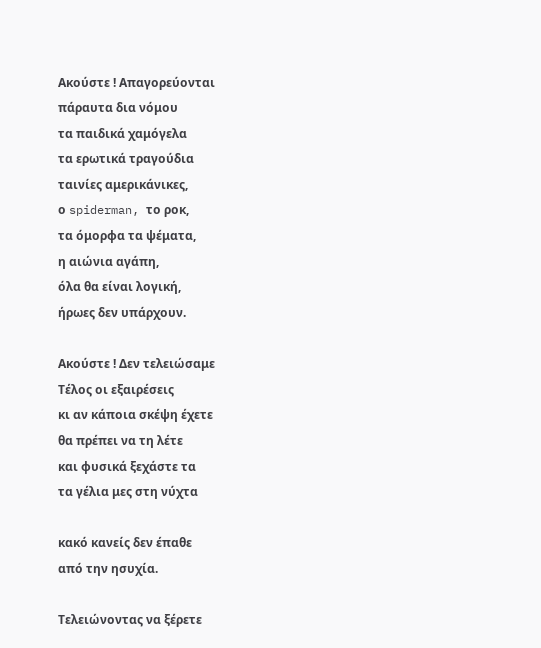Ακούστε ! Απαγορεύονται
πάραυτα δια νόμου
τα παιδικά χαμόγελα
τα ερωτικά τραγούδια
ταινίες αμερικάνικες,
ο spiderman, το ροκ,
τα όμορφα τα ψέματα,
η αιώνια αγάπη,
όλα θα είναι λογική,
ήρωες δεν υπάρχουν.

Ακούστε ! Δεν τελειώσαμε
Τέλος οι εξαιρέσεις
κι αν κάποια σκέψη έχετε
θα πρέπει να τη λέτε
και φυσικά ξεχάστε τα
τα γέλια μες στη νύχτα

κακό κανείς δεν έπαθε
από την ησυχία.

Τελειώνοντας να ξέρετε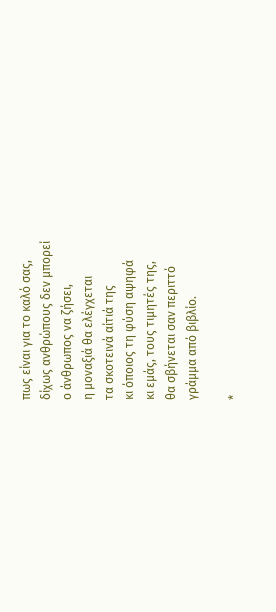πως είναι για το καλό σας,
δίχως ανθρώπους δεν μπορεί
ο άνθρωπος να ζήσει,
η μοναξιά θα ελέγχεται
τα σκοτεινά αίτιά της
κι όποιος τη φύση αψηφά
κι εμάς, τους τιμητές της,
θα σβήνεται σαν περιττό
γράμμα από βιβλίο.

*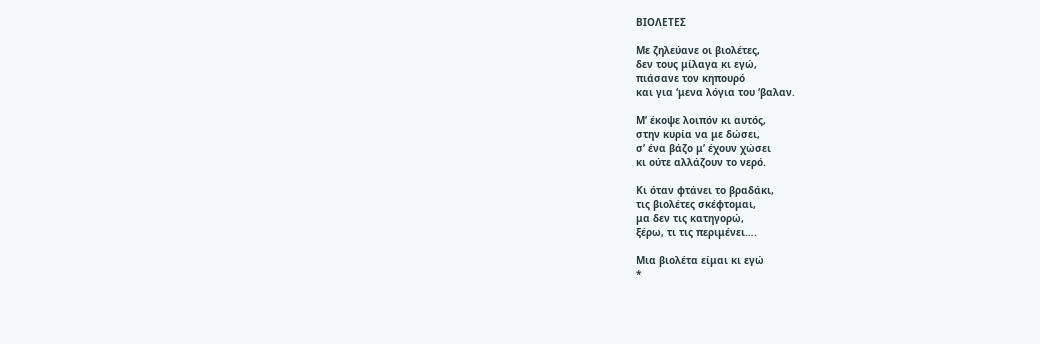ΒΙΟΛΕΤΕΣ

Με ζηλεύανε οι βιολέτες,
δεν τους μίλαγα κι εγώ,
πιάσανε τον κηπουρό
και για ‘μενα λόγια του ‘βαλαν.

Μ’ έκοψε λοιπόν κι αυτός,
στην κυρία να με δώσει,
σ’ ένα βάζο μ’ έχουν χώσει
κι ούτε αλλάζουν το νερό.

Κι όταν φτάνει το βραδάκι,
τις βιολέτες σκέφτομαι,
μα δεν τις κατηγορώ,
ξέρω, τι τις περιμένει….

Μια βιολέτα είμαι κι εγώ
*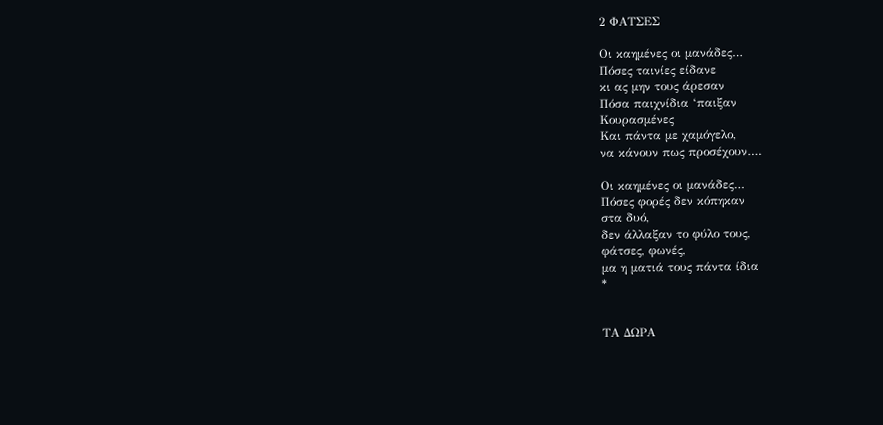2 ΦΑΤΣΕΣ

Οι καημένες οι μανάδες…
Πόσες ταινίες είδανε
κι ας μην τους άρεσαν
Πόσα παιχνίδια ‘παιξαν
Κουρασμένες
Και πάντα με χαμόγελο,
να κάνουν πως προσέχουν….

Οι καημένες οι μανάδες…
Πόσες φορές δεν κόπηκαν
στα δυό,
δεν άλλαξαν το φύλο τους,
φάτσες, φωνές,
μα η ματιά τους πάντα ίδια
*


ΤΑ ΔΩΡΑ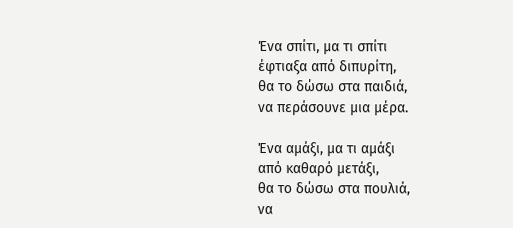Ένα σπίτι, μα τι σπίτι
έφτιαξα από διπυρίτη,
θα το δώσω στα παιδιά,
να περάσουνε μια μέρα.

Ένα αμάξι, μα τι αμάξι
από καθαρό μετάξι,
θα το δώσω στα πουλιά,
να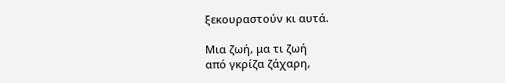ξεκουραστούν κι αυτά.

Μια ζωή, μα τι ζωή
από γκρίζα ζάχαρη,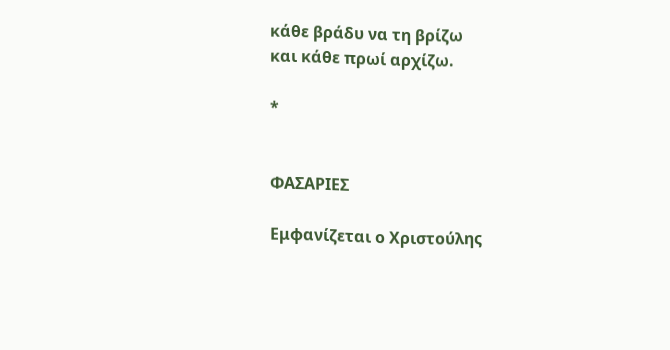κάθε βράδυ να τη βρίζω
και κάθε πρωί αρχίζω.

*


ΦΑΣΑΡΙΕΣ

Εμφανίζεται ο Χριστούλης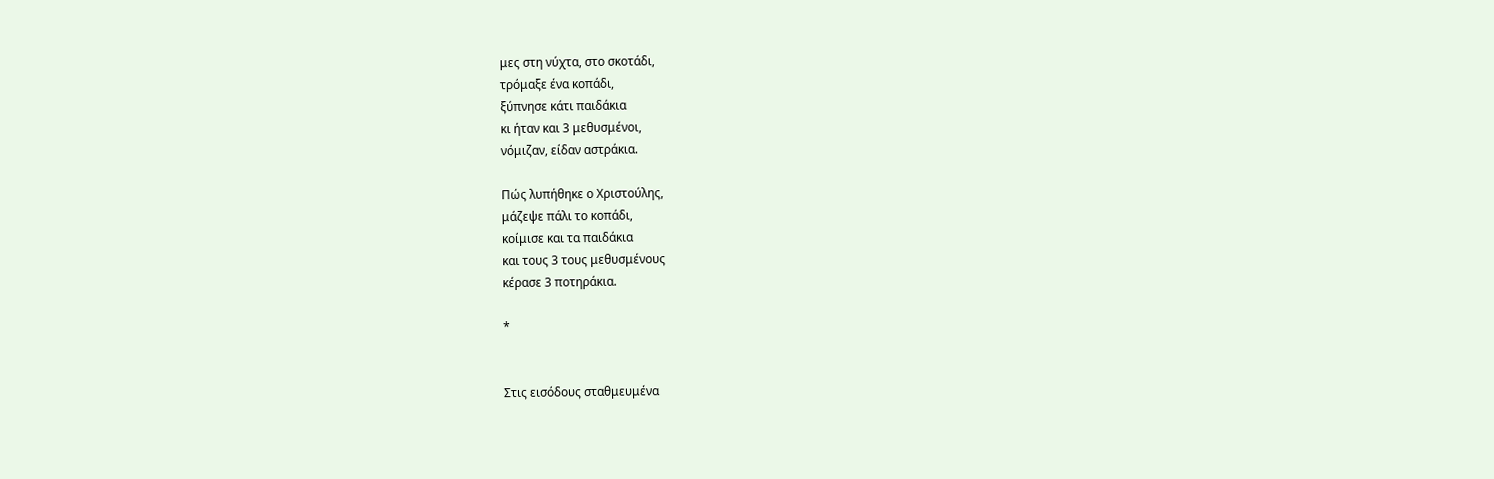μες στη νύχτα, στο σκοτάδι,
τρόμαξε ένα κοπάδι,
ξύπνησε κάτι παιδάκια
κι ήταν και 3 μεθυσμένοι,
νόμιζαν, είδαν αστράκια.

Πώς λυπήθηκε ο Χριστούλης,
μάζεψε πάλι το κοπάδι,
κοίμισε και τα παιδάκια
και τους 3 τους μεθυσμένους
κέρασε 3 ποτηράκια.

*


Στις εισόδους σταθμευμένα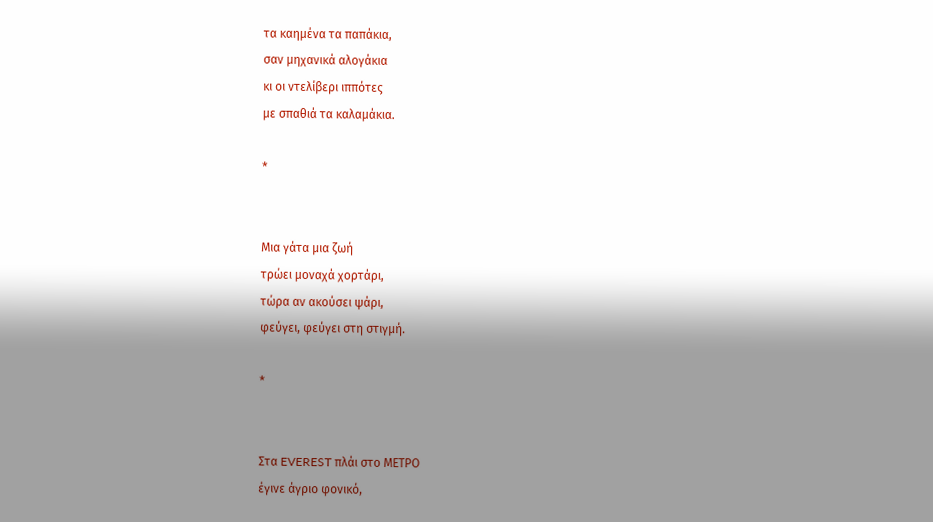τα καημένα τα παπάκια,
σαν μηχανικά αλογάκια
κι οι ντελίβερι ιππότες
με σπαθιά τα καλαμάκια.

*


Μια γάτα μια ζωή
τρώει μοναχά χορτάρι,
τώρα αν ακούσει ψάρι,
φεύγει, φεύγει στη στιγμή.

*


Στα EVEREST πλάι στο ΜΕΤΡΟ
έγινε άγριο φονικό,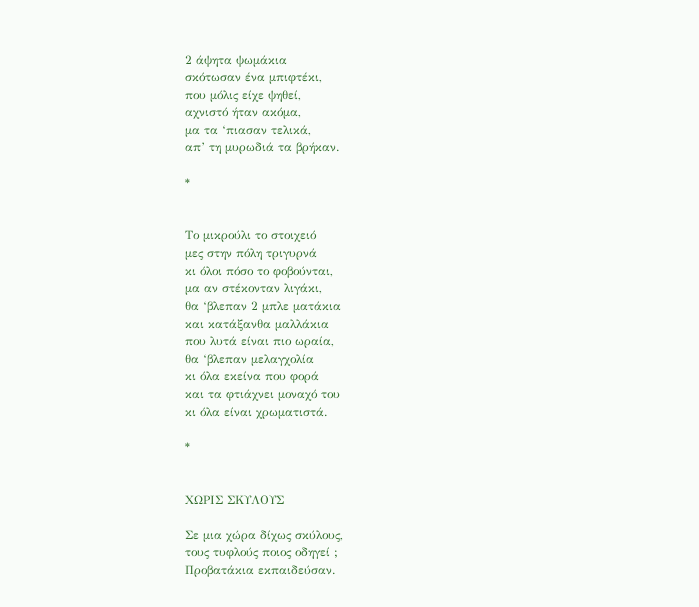2 άψητα ψωμάκια
σκότωσαν ένα μπιφτέκι,
που μόλις είχε ψηθεί,
αχνιστό ήταν ακόμα,
μα τα ‘πιασαν τελικά,
απ’ τη μυρωδιά τα βρήκαν.

*


Το μικρούλι το στοιχειό
μες στην πόλη τριγυρνά
κι όλοι πόσο το φοβούνται,
μα αν στέκονταν λιγάκι,
θα ‘βλεπαν 2 μπλε ματάκια
και κατάξανθα μαλλάκια
που λυτά είναι πιο ωραία,
θα ‘βλεπαν μελαγχολία
κι όλα εκείνα που φορά
και τα φτιάχνει μοναχό του
κι όλα είναι χρωματιστά.

*


ΧΩΡΙΣ ΣΚΥΛΟΥΣ

Σε μια χώρα δίχως σκύλους,
τους τυφλούς ποιος οδηγεί ;
Προβατάκια εκπαιδεύσαν.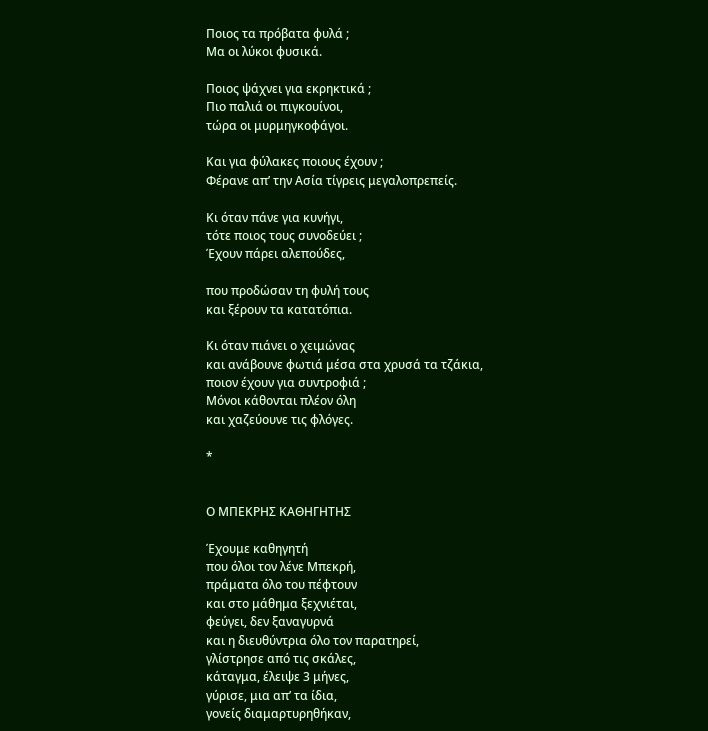Ποιος τα πρόβατα φυλά ;
Μα οι λύκοι φυσικά.

Ποιος ψάχνει για εκρηκτικά ;
Πιο παλιά οι πιγκουίνοι,
τώρα οι μυρμηγκοφάγοι.

Και για φύλακες ποιους έχουν ;
Φέρανε απ’ την Ασία τίγρεις μεγαλοπρεπείς.

Κι όταν πάνε για κυνήγι,
τότε ποιος τους συνοδεύει ;
Έχουν πάρει αλεπούδες,

που προδώσαν τη φυλή τους
και ξέρουν τα κατατόπια.

Κι όταν πιάνει ο χειμώνας
και ανάβουνε φωτιά μέσα στα χρυσά τα τζάκια,
ποιον έχουν για συντροφιά ;
Μόνοι κάθονται πλέον όλη
και χαζεύουνε τις φλόγες.

*


Ο ΜΠΕΚΡΗΣ ΚΑΘΗΓΗΤΗΣ

Έχουμε καθηγητή
που όλοι τον λένε Μπεκρή,
πράματα όλο του πέφτουν
και στο μάθημα ξεχνιέται,
φεύγει, δεν ξαναγυρνά
και η διευθύντρια όλο τον παρατηρεί,
γλίστρησε από τις σκάλες,
κάταγμα, έλειψε 3 μήνες,
γύρισε, μια απ’ τα ίδια,
γονείς διαμαρτυρηθήκαν,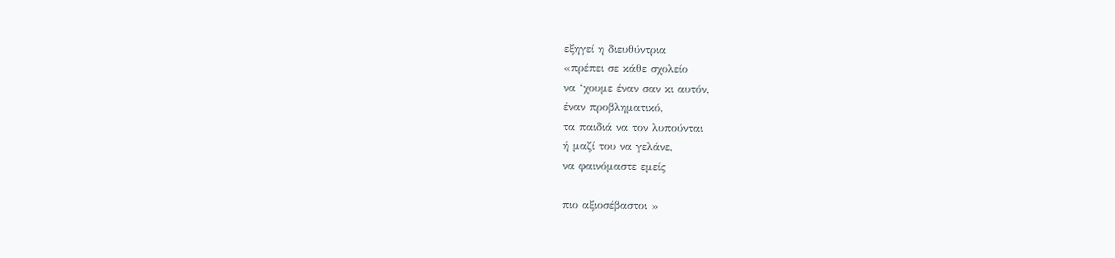εξηγεί η διευθύντρια
«πρέπει σε κάθε σχολείο
να ‘χουμε έναν σαν κι αυτόν,
έναν προβληματικό,
τα παιδιά να τον λυπούνται
ή μαζί του να γελάνε,
να φαινόμαστε εμείς

πιο αξιοσέβαστοι »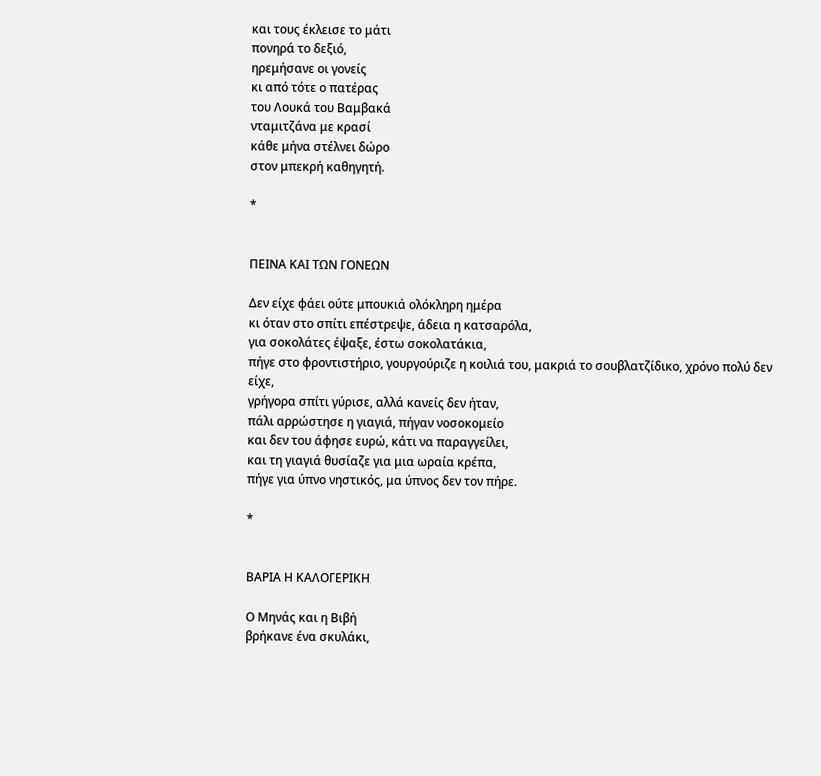και τους έκλεισε το μάτι
πονηρά το δεξιό,
ηρεμήσανε οι γονείς
κι από τότε ο πατέρας
του Λουκά του Βαμβακά
νταμιτζάνα με κρασί
κάθε μήνα στέλνει δώρο
στον μπεκρή καθηγητή.

*


ΠΕΙΝΑ ΚΑΙ ΤΩΝ ΓΟΝΕΩΝ

Δεν είχε φάει ούτε μπουκιά ολόκληρη ημέρα
κι όταν στο σπίτι επέστρεψε, άδεια η κατσαρόλα,
για σοκολάτες έψαξε, έστω σοκολατάκια,
πήγε στο φροντιστήριο, γουργούριζε η κοιλιά του, μακριά το σουβλατζίδικο, χρόνο πολύ δεν είχε,
γρήγορα σπίτι γύρισε, αλλά κανείς δεν ήταν,
πάλι αρρώστησε η γιαγιά, πήγαν νοσοκομείο
και δεν του άφησε ευρώ, κάτι να παραγγείλει,
και τη γιαγιά θυσίαζε για μια ωραία κρέπα,
πήγε για ύπνο νηστικός, μα ύπνος δεν τον πήρε.

*


ΒΑΡΙΑ Η ΚΑΛΟΓΕΡΙΚΗ

Ο Μηνάς και η Βιβή
βρήκανε ένα σκυλάκι,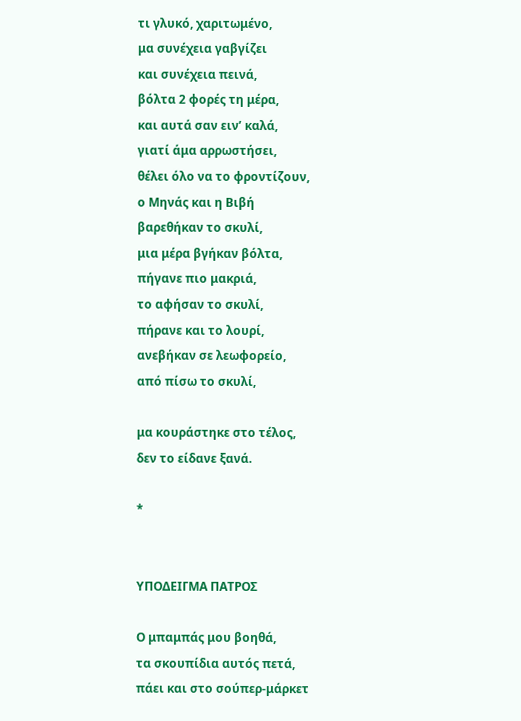τι γλυκό, χαριτωμένο,
μα συνέχεια γαβγίζει
και συνέχεια πεινά,
βόλτα 2 φορές τη μέρα,
και αυτά σαν ειν’ καλά,
γιατί άμα αρρωστήσει,
θέλει όλο να το φροντίζουν,
ο Μηνάς και η Βιβή
βαρεθήκαν το σκυλί,
μια μέρα βγήκαν βόλτα,
πήγανε πιο μακριά,
το αφήσαν το σκυλί,
πήρανε και το λουρί,
ανεβήκαν σε λεωφορείο,
από πίσω το σκυλί,

μα κουράστηκε στο τέλος,
δεν το είδανε ξανά.

*


ΥΠΟΔΕΙΓΜΑ ΠΑΤΡΟΣ

Ο μπαμπάς μου βοηθά,
τα σκουπίδια αυτός πετά,
πάει και στο σούπερ-μάρκετ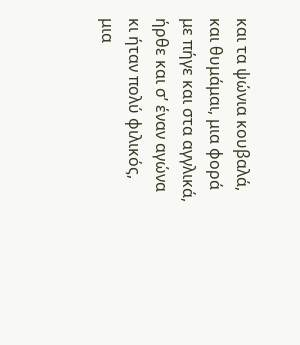και τα ψώνια κουβαλά,
και θυμάμαι, μια φορά
με πήγε και στα αγγλικά,
ήρθε και σ’ έναν αγώνα
κι ήταν πολύ φιλικός,
μια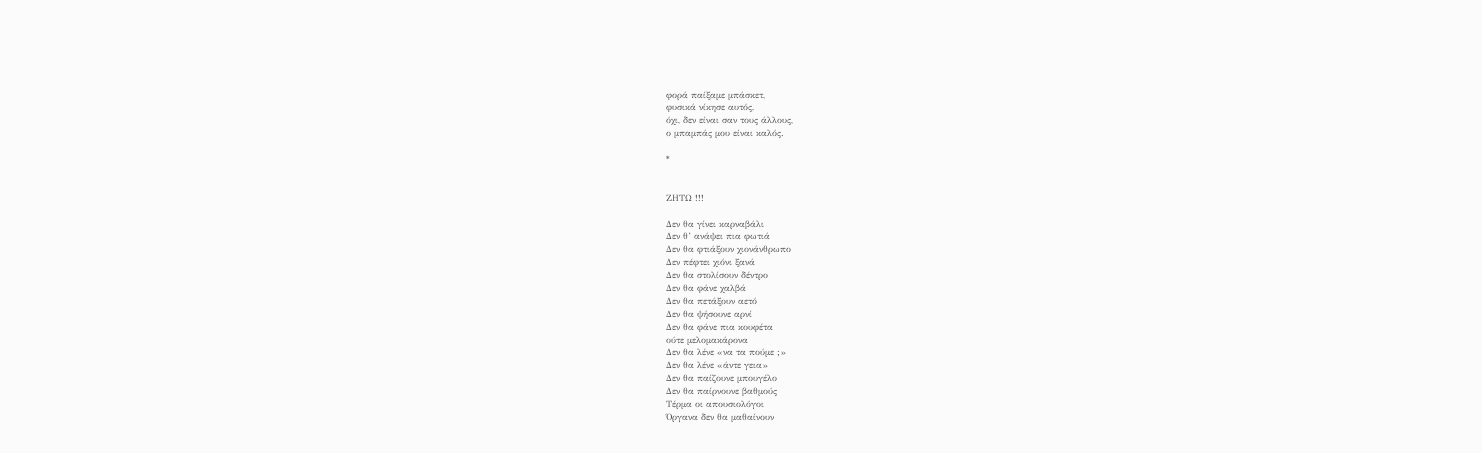φορά παίξαμε μπάσκετ,
φυσικά νίκησε αυτός,
όχι, δεν είναι σαν τους άλλους,
ο μπαμπάς μου είναι καλός.

*


ΖΗΤΩ !!!

Δεν θα γίνει καρναβάλι
Δεν θ’ ανάψει πια φωτιά
Δεν θα φτιάξουν χιονάνθρωπο
Δεν πέφτει χιόνι ξανά
Δεν θα στολίσουν δέντρο
Δεν θα φάνε χαλβά
Δεν θα πετάξουν αετό
Δεν θα ψήσουνε αρνί
Δεν θα φάνε πια κουφέτα
ούτε μελομακάρονα
Δεν θα λένε «να τα πούμε ;»
Δεν θα λένε «άντε γεια»
Δεν θα παίζουνε μπουγέλο
Δεν θα παίρνουνε βαθμούς
Τέρμα οι απουσιολόγοι
Όργανα δεν θα μαθαίνουν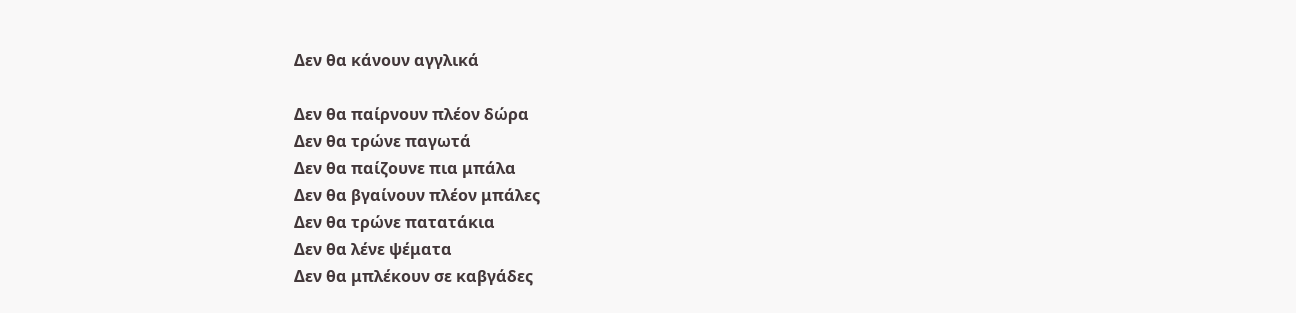Δεν θα κάνουν αγγλικά

Δεν θα παίρνουν πλέον δώρα
Δεν θα τρώνε παγωτά
Δεν θα παίζουνε πια μπάλα
Δεν θα βγαίνουν πλέον μπάλες
Δεν θα τρώνε πατατάκια
Δεν θα λένε ψέματα
Δεν θα μπλέκουν σε καβγάδες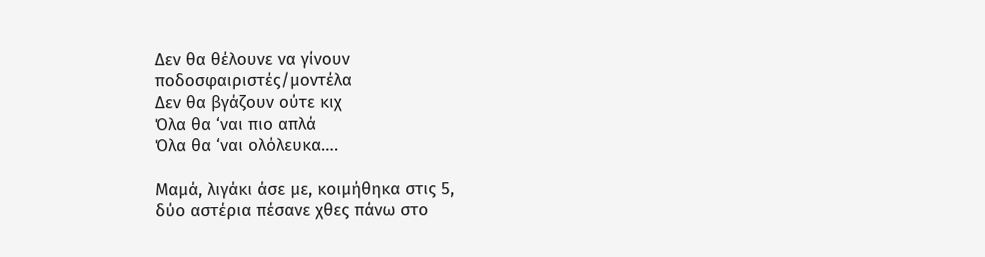Δεν θα θέλουνε να γίνουν ποδοσφαιριστές/μοντέλα
Δεν θα βγάζουν ούτε κιχ
Όλα θα ‘ναι πιο απλά
Όλα θα ‘ναι ολόλευκα….

Μαμά, λιγάκι άσε με, κοιμήθηκα στις 5,
δύο αστέρια πέσανε χθες πάνω στο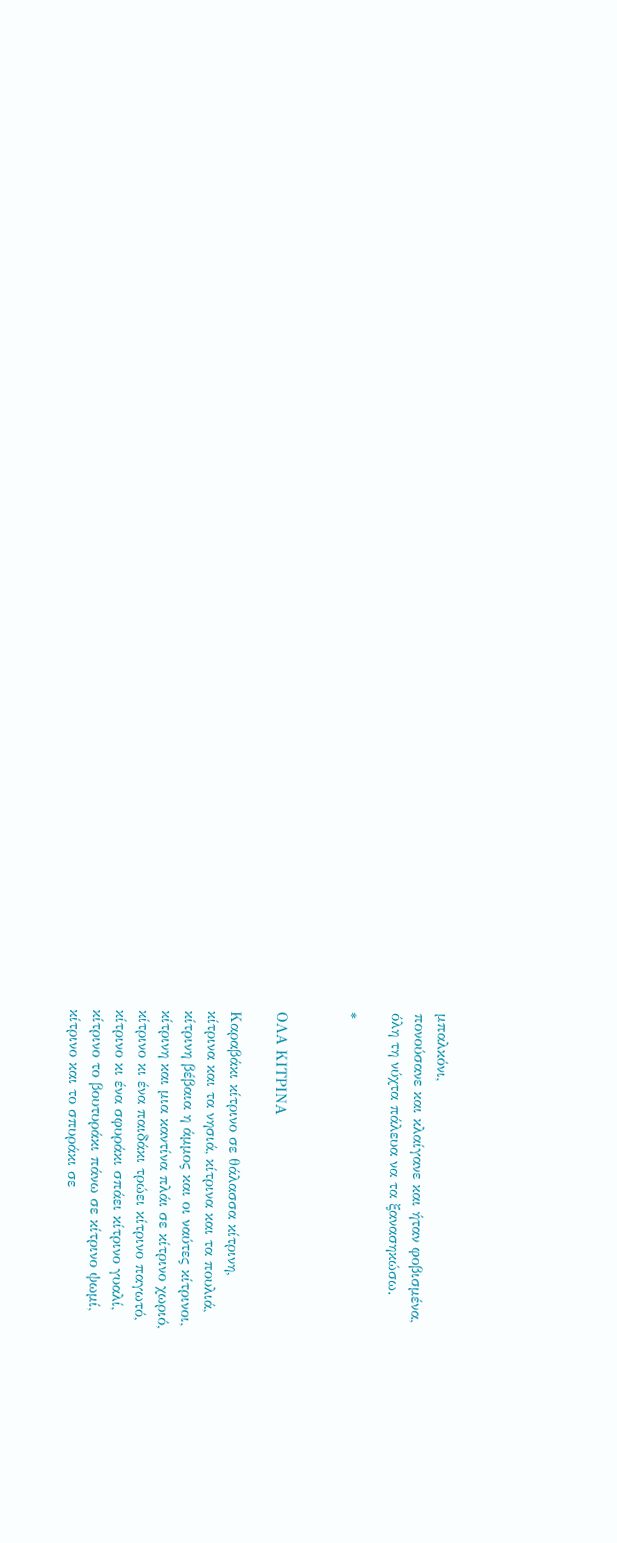μπαλκόνι,
πονούσανε και κλαίγανε και ήταν φοβισμένα,
όλη τη νύχτα πάλευα να τα ξανασηκώσω.

*


ΟΛΑ ΚΙΤΡΙΝΑ

Καραβάκι κίτρινο σε θάλασσα κίτρινη,
κίτρινα και τα νησιά, κίτρινα και τα πουλιά,
κίτρινη βέβαια η άμμος και οι ναύτες κίτρινοι,
κίτρινη και μια καντίνα πλάι σε κίτρινο χωριό,
κίτρινο κι ένα παιδάκι τρώει κίτρινο παγωτό,
κίτρινο κι ένα σφυράκι σπάει κίτρινο γυαλί,
κίτρινο το βουτυράκι πάνω σε κίτρινο ψωμί,
κίτρινο και το σπυράκι σε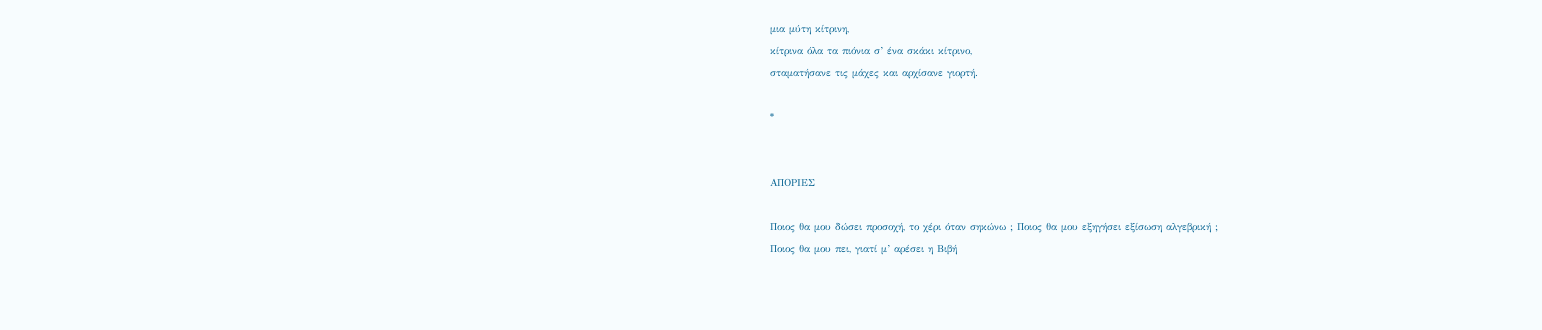μια μύτη κίτρινη,
κίτρινα όλα τα πιόνια σ’ ένα σκάκι κίτρινο,
σταματήσανε τις μάχες και αρχίσανε γιορτή.

*


ΑΠΟΡΙΕΣ

Ποιος θα μου δώσει προσοχή, το χέρι όταν σηκώνω ; Ποιος θα μου εξηγήσει εξίσωση αλγεβρική ;
Ποιος θα μου πει, γιατί μ’ αρέσει η Βιβή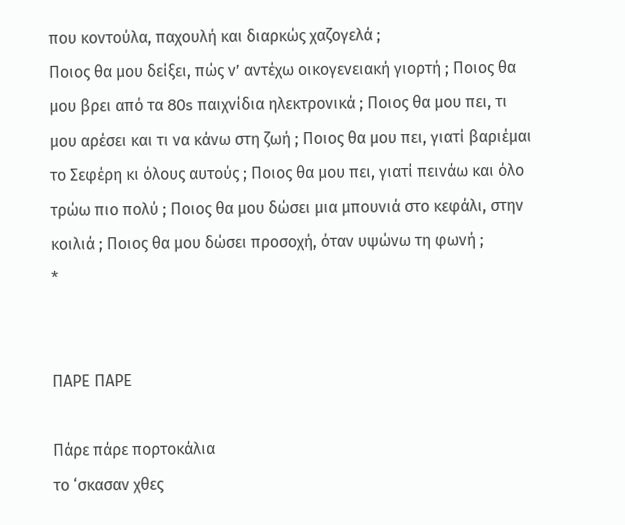που κοντούλα, παχουλή και διαρκώς χαζογελά ;
Ποιος θα μου δείξει, πώς ν’ αντέχω οικογενειακή γιορτή ; Ποιος θα μου βρει από τα 80s παιχνίδια ηλεκτρονικά ; Ποιος θα μου πει, τι μου αρέσει και τι να κάνω στη ζωή ; Ποιος θα μου πει, γιατί βαριέμαι το Σεφέρη κι όλους αυτούς ; Ποιος θα μου πει, γιατί πεινάω και όλο τρώω πιο πολύ ; Ποιος θα μου δώσει μια μπουνιά στο κεφάλι, στην κοιλιά ; Ποιος θα μου δώσει προσοχή, όταν υψώνω τη φωνή ;
*


ΠΑΡΕ ΠΑΡΕ

Πάρε πάρε πορτοκάλια
το ‘σκασαν χθες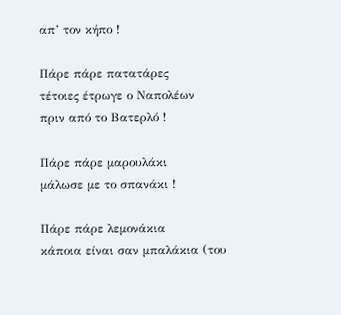απ’ τον κήπο !

Πάρε πάρε πατατάρες
τέτοιες έτρωγε ο Ναπολέων
πριν από το Βατερλό !

Πάρε πάρε μαρουλάκι
μάλωσε με το σπανάκι !

Πάρε πάρε λεμονάκια
κάποια είναι σαν μπαλάκια (του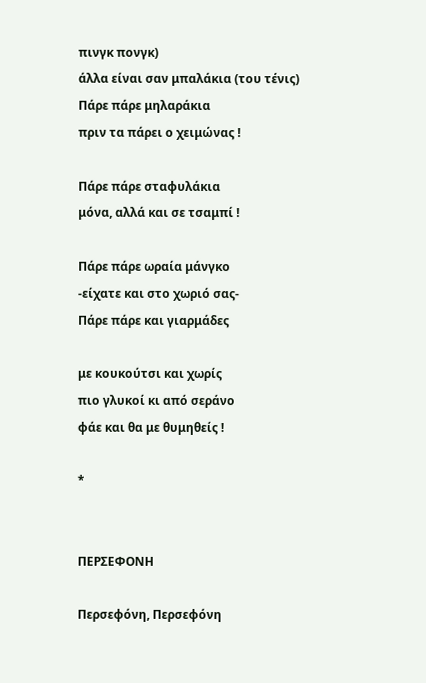πινγκ πονγκ)
άλλα είναι σαν μπαλάκια (του τένις)
Πάρε πάρε μηλαράκια
πριν τα πάρει ο χειμώνας !

Πάρε πάρε σταφυλάκια
μόνα, αλλά και σε τσαμπί !

Πάρε πάρε ωραία μάνγκο
-είχατε και στο χωριό σας-
Πάρε πάρε και γιαρμάδες

με κουκούτσι και χωρίς
πιο γλυκοί κι από σεράνο
φάε και θα με θυμηθείς !

*


ΠΕΡΣΕΦΟΝΗ

Περσεφόνη, Περσεφόνη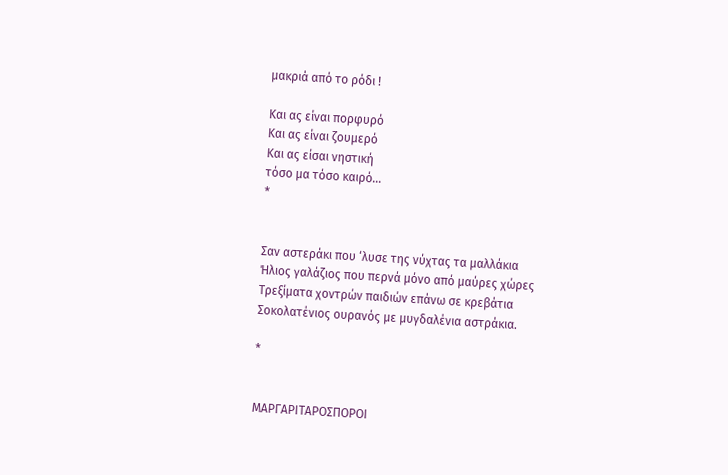μακριά από το ρόδι !

Και ας είναι πορφυρό
Και ας είναι ζουμερό
Και ας είσαι νηστική
τόσο μα τόσο καιρό…
*


Σαν αστεράκι που ‘λυσε της νύχτας τα μαλλάκια
Ήλιος γαλάζιος που περνά μόνο από μαύρες χώρες
Τρεξίματα χοντρών παιδιών επάνω σε κρεβάτια
Σοκολατένιος ουρανός με μυγδαλένια αστράκια.

*


ΜΑΡΓΑΡΙΤΑΡΟΣΠΟΡΟΙ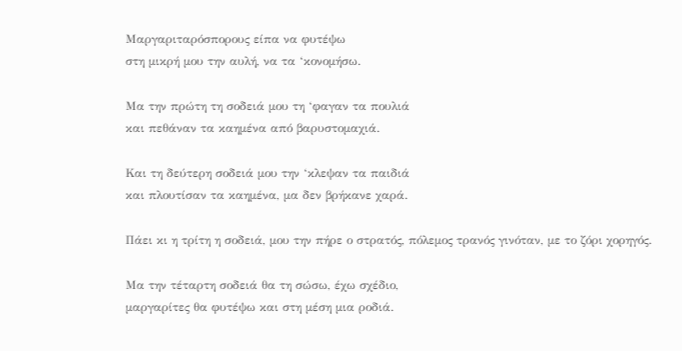Μαργαριταρόσπορους είπα να φυτέψω
στη μικρή μου την αυλή, να τα ‘κονομήσω.

Μα την πρώτη τη σοδειά μου τη ‘φαγαν τα πουλιά
και πεθάναν τα καημένα από βαρυστομαχιά.

Και τη δεύτερη σοδειά μου την ‘κλεψαν τα παιδιά
και πλουτίσαν τα καημένα, μα δεν βρήκανε χαρά.

Πάει κι η τρίτη η σοδειά, μου την πήρε ο στρατός, πόλεμος τρανός γινόταν, με το ζόρι χορηγός.

Μα την τέταρτη σοδειά θα τη σώσω, έχω σχέδιο,
μαργαρίτες θα φυτέψω και στη μέση μια ροδιά.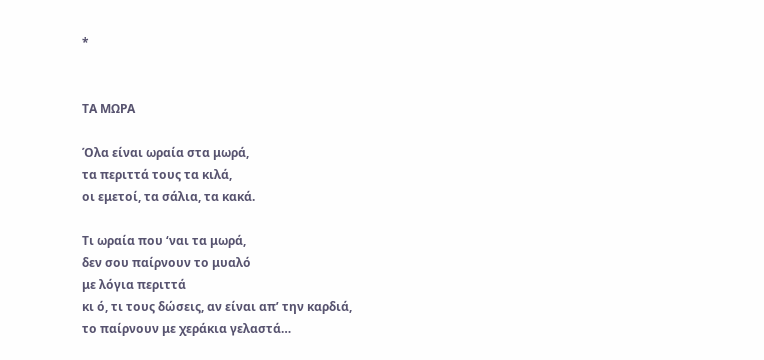*


ΤΑ ΜΩΡΑ

Όλα είναι ωραία στα μωρά,
τα περιττά τους τα κιλά,
οι εμετοί, τα σάλια, τα κακά.

Τι ωραία που ‘ναι τα μωρά,
δεν σου παίρνουν το μυαλό
με λόγια περιττά
κι ό, τι τους δώσεις, αν είναι απ’ την καρδιά,
το παίρνουν με χεράκια γελαστά…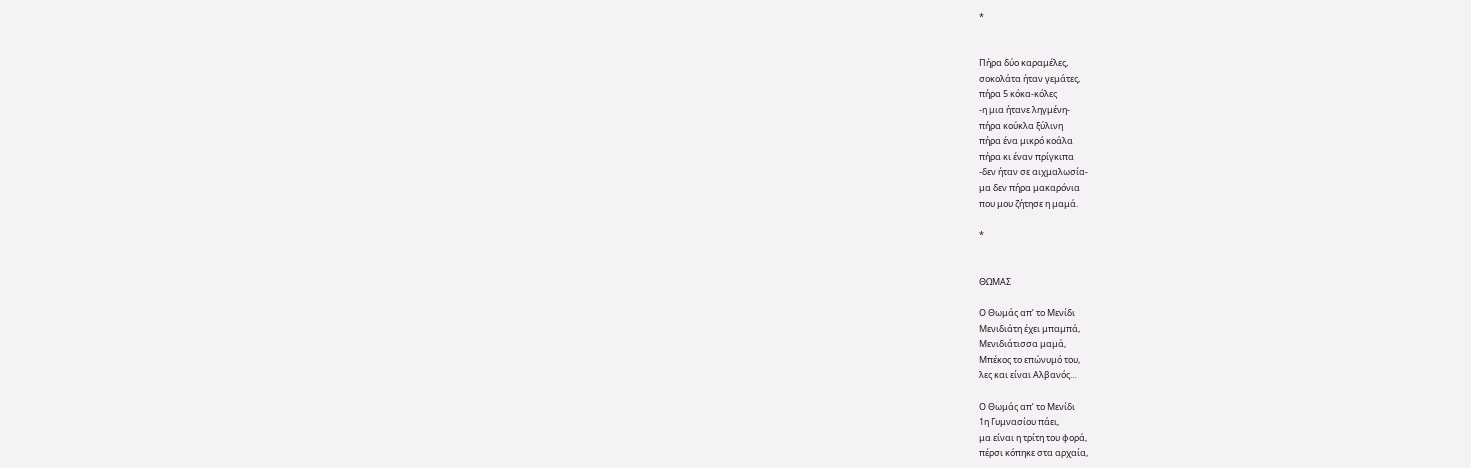*


Πήρα δύο καραμέλες,
σοκολάτα ήταν γεμάτες,
πήρα 5 κόκα-κόλες
-η μια ήτανε ληγμένη-
πήρα κούκλα ξύλινη
πήρα ένα μικρό κοάλα
πήρα κι έναν πρίγκιπα
-δεν ήταν σε αιχμαλωσία-
μα δεν πήρα μακαρόνια
που μου ζήτησε η μαμά.

*


ΘΩΜΑΣ

Ο Θωμάς απ’ το Μενίδι
Μενιδιάτη έχει μπαμπά,
Μενιδιάτισσα μαμά,
Μπέκος το επώνυμό του,
λες και είναι Αλβανός…

Ο Θωμάς απ’ το Μενίδι
1η Γυμνασίου πάει,
μα είναι η τρίτη του φορά,
πέρσι κόπηκε στα αρχαία,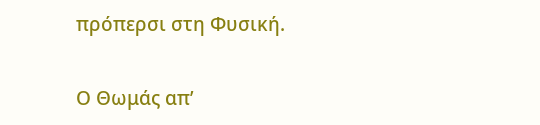πρόπερσι στη Φυσική.

Ο Θωμάς απ’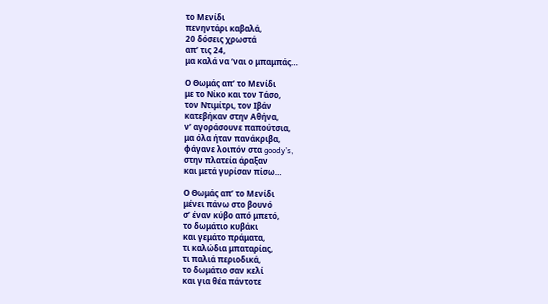το Μενίδι
πενηντάρι καβαλά,
20 δόσεις χρωστά
απ’ τις 24,
μα καλά να ‘ναι ο μπαμπάς…

Ο Θωμάς απ’ το Μενίδι
με το Νίκο και τον Τάσο,
τον Ντιμίτρι, τον Ιβάν
κατεβήκαν στην Αθήνα,
ν’ αγοράσουνε παπούτσια,
μα όλα ήταν πανάκριβα,
φάγανε λοιπόν στα goody’s,
στην πλατεία άραξαν
και μετά γυρίσαν πίσω…

Ο Θωμάς απ’ το Μενίδι
μένει πάνω στο βουνό
σ’ έναν κύβο από μπετό,
το δωμάτιο κυβάκι
και γεμάτο πράματα,
τι καλώδια μπαταρίας,
τι παλιά περιοδικά,
το δωμάτιο σαν κελί
και για θέα πάντοτε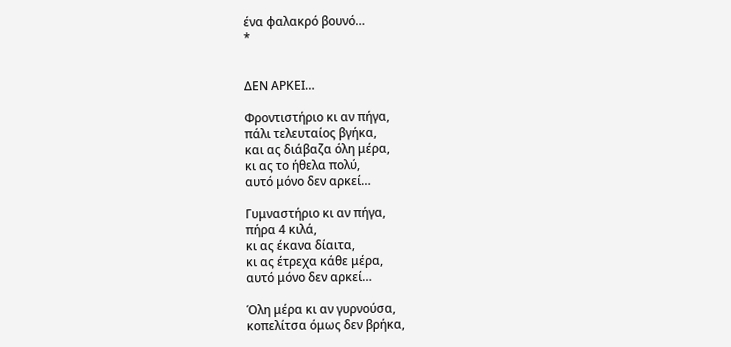ένα φαλακρό βουνό…
*


ΔΕΝ ΑΡΚΕΙ…

Φροντιστήριο κι αν πήγα,
πάλι τελευταίος βγήκα,
και ας διάβαζα όλη μέρα,
κι ας το ήθελα πολύ,
αυτό μόνο δεν αρκεί…

Γυμναστήριο κι αν πήγα,
πήρα 4 κιλά,
κι ας έκανα δίαιτα,
κι ας έτρεχα κάθε μέρα,
αυτό μόνο δεν αρκεί…

Όλη μέρα κι αν γυρνούσα,
κοπελίτσα όμως δεν βρήκα,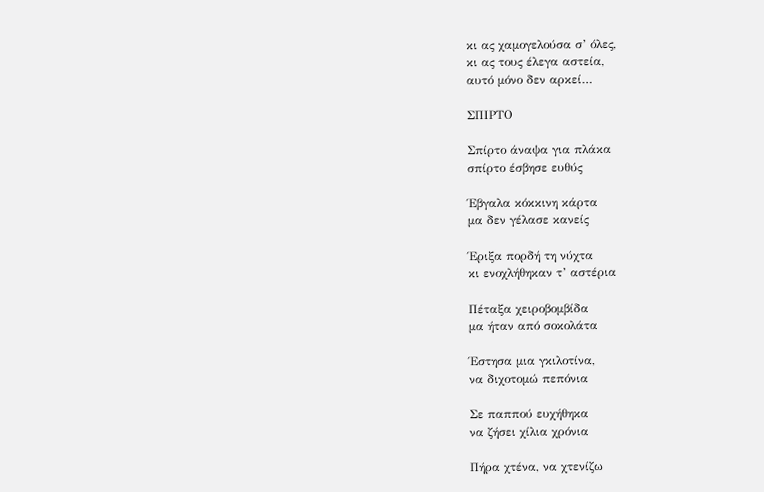κι ας χαμογελούσα σ’ όλες,
κι ας τους έλεγα αστεία,
αυτό μόνο δεν αρκεί…

ΣΠΙΡΤΟ

Σπίρτο άναψα για πλάκα
σπίρτο έσβησε ευθύς

Έβγαλα κόκκινη κάρτα
μα δεν γέλασε κανείς

Έριξα πορδή τη νύχτα
κι ενοχλήθηκαν τ’ αστέρια

Πέταξα χειροβομβίδα
μα ήταν από σοκολάτα

Έστησα μια γκιλοτίνα,
να διχοτομώ πεπόνια

Σε παππού ευχήθηκα
να ζήσει χίλια χρόνια

Πήρα χτένα, να χτενίζω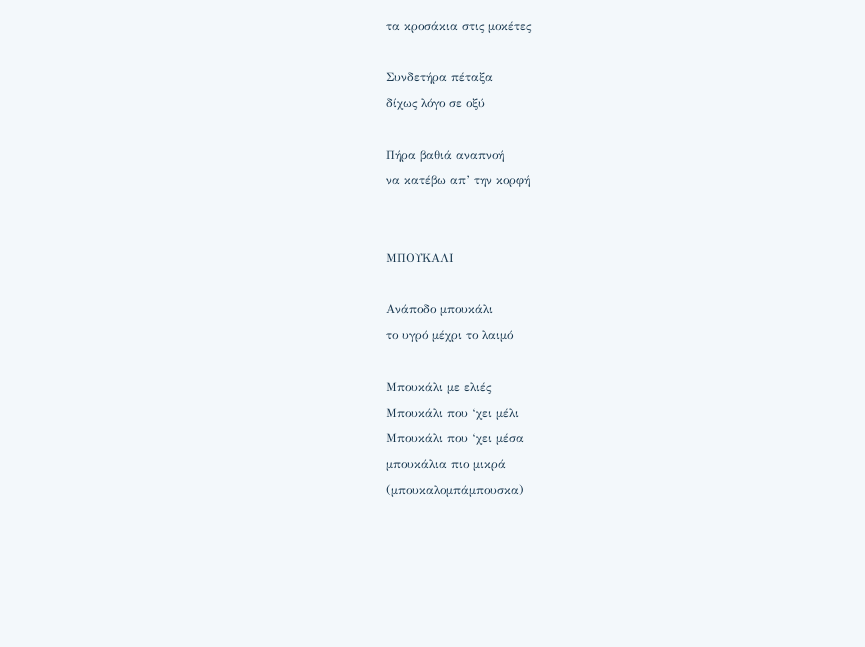τα κροσάκια στις μοκέτες

Συνδετήρα πέταξα
δίχως λόγο σε οξύ

Πήρα βαθιά αναπνοή
να κατέβω απ’ την κορφή


ΜΠΟΥΚΑΛΙ

Ανάποδο μπουκάλι
το υγρό μέχρι το λαιμό

Μπουκάλι με ελιές
Μπουκάλι που ‘χει μέλι
Μπουκάλι που ‘χει μέσα
μπουκάλια πιο μικρά
(μπουκαλομπάμπουσκα)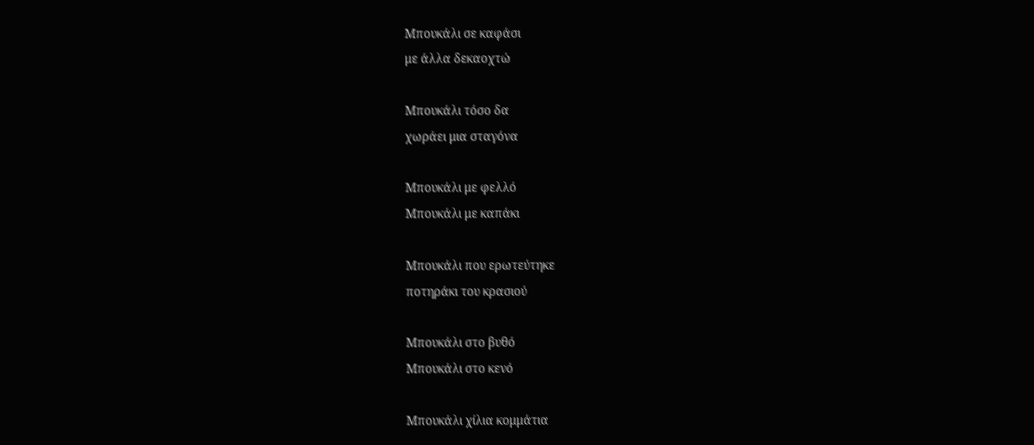Μπουκάλι σε καφάσι
με άλλα δεκαοχτώ

Μπουκάλι τόσο δα
χωράει μια σταγόνα

Μπουκάλι με φελλό
Μπουκάλι με καπάκι

Μπουκάλι που ερωτεύτηκε
ποτηράκι του κρασιού

Μπουκάλι στο βυθό
Μπουκάλι στο κενό

Μπουκάλι χίλια κομμάτια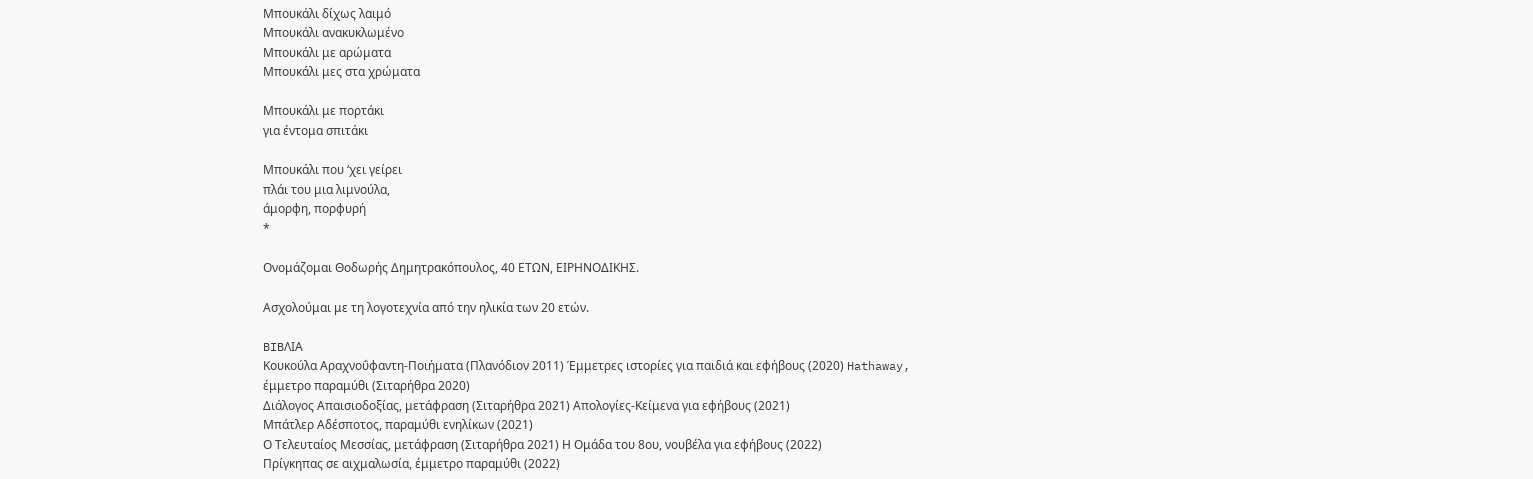Μπουκάλι δίχως λαιμό
Μπουκάλι ανακυκλωμένο
Μπουκάλι με αρώματα
Μπουκάλι μες στα χρώματα

Μπουκάλι με πορτάκι
για έντομα σπιτάκι

Μπουκάλι που ‘χει γείρει
πλάι του μια λιμνούλα,
άμορφη, πορφυρή
*

Ονομάζομαι Θοδωρής Δημητρακόπουλος, 40 ΕΤΩΝ, ΕΙΡΗΝΟΔΙΚΗΣ.

Ασχολούμαι με τη λογοτεχνία από την ηλικία των 20 ετών.

BIBΛΙΑ
Κουκούλα Αραχνοΰφαντη-Ποιήματα (Πλανόδιον 2011) Έμμετρες ιστορίες για παιδιά και εφήβους (2020) Hathaway, έμμετρο παραμύθι (Σιταρήθρα 2020)
Διάλογος Απαισιοδοξίας, μετάφραση (Σιταρήθρα 2021) Απολογίες-Κείμενα για εφήβους (2021)
Μπάτλερ Αδέσποτος, παραμύθι ενηλίκων (2021)
Ο Τελευταίος Μεσσίας, μετάφραση (Σιταρήθρα 2021) Η Ομάδα του 8ου, νουβέλα για εφήβους (2022)
Πρίγκηπας σε αιχμαλωσία, έμμετρο παραμύθι (2022)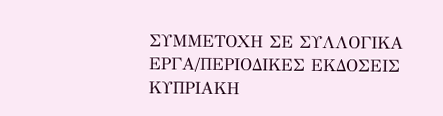ΣΥΜΜΕΤΟΧΗ ΣΕ ΣΥΛΛΟΓΙΚΑ ΕΡΓΑ/ΠΕΡΙΟΔΙΚΕΣ ΕΚΔΟΣΕΙΣ
ΚΥΠΡΙΑΚΗ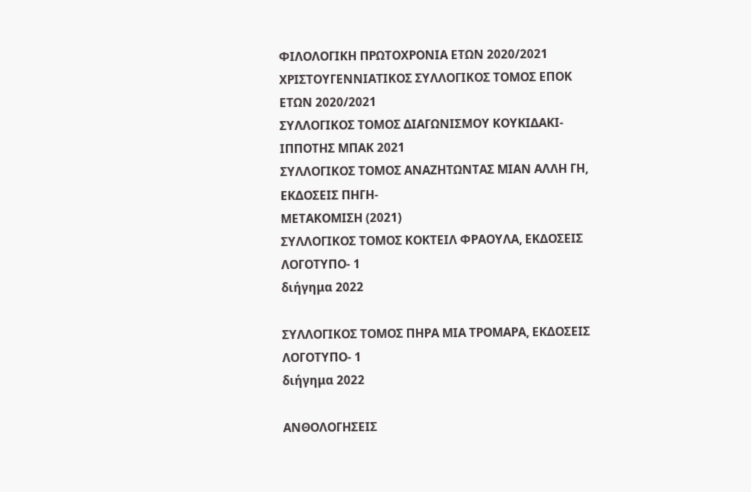ΦΙΛΟΛΟΓΙΚΗ ΠΡΩΤΟΧΡΟΝΙΑ ΕΤΩΝ 2020/2021
ΧΡΙΣΤΟΥΓΕΝΝΙΑΤΙΚΟΣ ΣΥΛΛΟΓΙΚΟΣ ΤΟΜΟΣ ΕΠΟΚ ΕΤΩΝ 2020/2021
ΣΥΛΛΟΓΙΚΟΣ ΤΟΜΟΣ ΔΙΑΓΩΝΙΣΜΟΥ ΚΟΥΚΙΔΑΚΙ- ΙΠΠΟΤΗΣ ΜΠΑΚ 2021
ΣΥΛΛΟΓΙΚΟΣ ΤΟΜΟΣ ΑΝΑΖΗΤΩΝΤΑΣ ΜΙΑΝ ΑΛΛΗ ΓΗ, ΕΚΔΟΣΕΙΣ ΠΗΓΗ-
ΜΕΤΑΚΟΜΙΣΗ (2021)
ΣΥΛΛΟΓΙΚΟΣ ΤΟΜΟΣ ΚΟΚΤΕΙΛ ΦΡΑΟΥΛΑ, ΕΚΔΟΣΕΙΣ ΛΟΓΟΤΥΠΟ- 1
διήγημα 2022

ΣΥΛΛΟΓΙΚΟΣ ΤΟΜΟΣ ΠΗΡΑ ΜΙΑ ΤΡΟΜΑΡΑ, ΕΚΔΟΣΕΙΣ ΛΟΓΟΤΥΠΟ- 1
διήγημα 2022

ΑΝΘΟΛΟΓΗΣΕΙΣ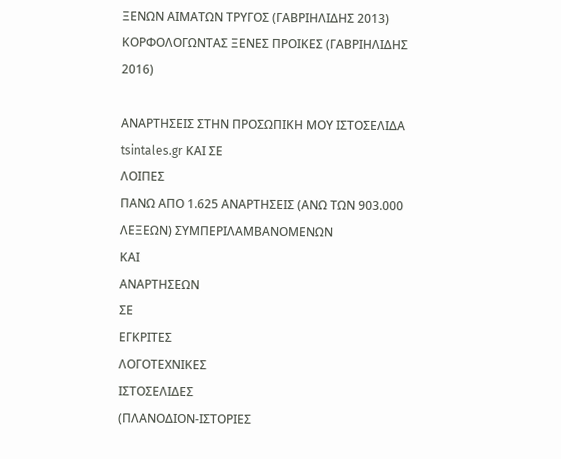ΞΕΝΩΝ ΑΙΜΑΤΩΝ ΤΡΥΓΟΣ (ΓΑΒΡΙΗΛΙΔΗΣ 2013)
ΚΟΡΦΟΛΟΓΩΝΤΑΣ ΞΕΝΕΣ ΠΡΟΙΚΕΣ (ΓΑΒΡΙΗΛΙΔΗΣ 2016)

ΑΝΑΡΤΗΣΕΙΣ ΣΤΗΝ ΠΡΟΣΩΠΙΚΗ ΜΟΥ ΙΣΤΟΣΕΛΙΔΑ tsintales.gr ΚΑΙ ΣΕ
ΛΟΙΠΕΣ
ΠΑΝΩ ΑΠΟ 1.625 ΑΝΑΡΤΗΣΕΙΣ (ΑΝΩ ΤΩΝ 903.000 ΛΕΞΕΩΝ) ΣΥΜΠΕΡΙΛΑΜΒΑΝΟΜΕΝΩΝ
ΚΑΙ
ΑΝΑΡΤΗΣΕΩΝ
ΣΕ
ΕΓΚΡΙΤΕΣ
ΛΟΓΟΤΕΧΝΙΚΕΣ
ΙΣΤΟΣΕΛΙΔΕΣ
(ΠΛΑΝΟΔΙΟΝ-ΙΣΤΟΡΙΕΣ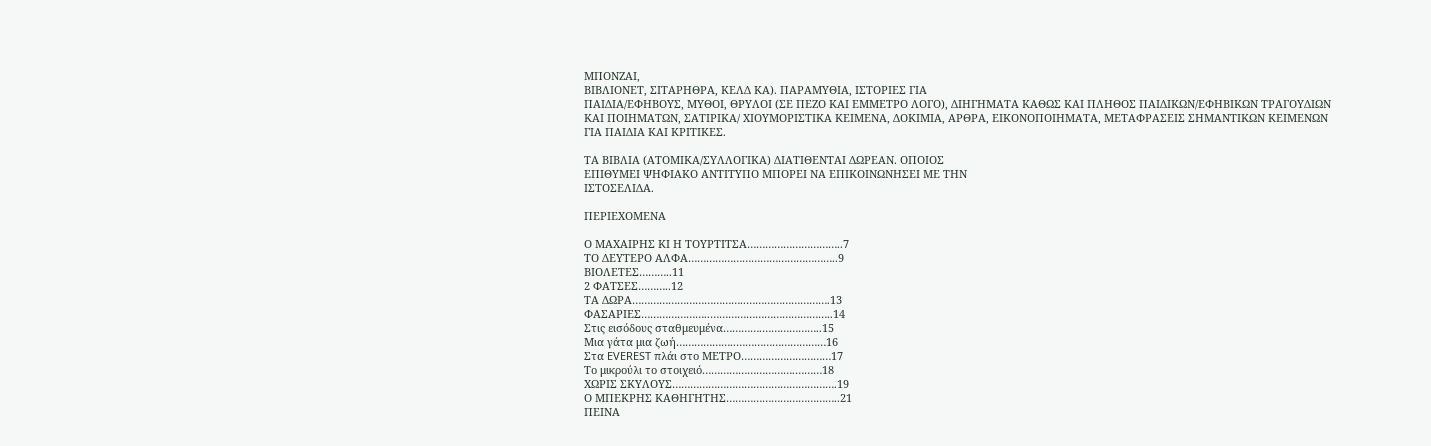ΜΠΟΝΖΑΙ,
ΒΙΒΛΙΟΝΕΤ, ΣΙΤΑΡΗΘΡΑ, ΚΕΛΔ ΚΑ). ΠΑΡΑΜΥΘΙΑ, ΙΣΤΟΡΙΕΣ ΓΙΑ
ΠΑΙΔΙΑ/ΕΦΗΒΟΥΣ, ΜΥΘΟΙ, ΘΡΥΛΟΙ (ΣΕ ΠΕΖΟ ΚΑΙ ΕΜΜΕΤΡΟ ΛΟΓΟ), ΔΙΗΓΗΜΑΤΑ ΚΑΘΩΣ ΚΑΙ ΠΛΗΘΟΣ ΠΑΙΔΙΚΩΝ/ΕΦΗΒΙΚΩΝ ΤΡΑΓΟΥΔΙΩΝ
ΚΑΙ ΠΟΙΗΜΑΤΩΝ, ΣΑΤΙΡΙΚΑ/ ΧΙΟΥΜΟΡΙΣΤΙΚΑ ΚΕΙΜΕΝΑ, ΔΟΚΙΜΙΑ, ΑΡΘΡΑ, ΕΙΚΟΝΟΠΟΙΗΜΑΤΑ, ΜΕΤΑΦΡΑΣΕΙΣ ΣΗΜΑΝΤΙΚΩΝ ΚΕΙΜΕΝΩΝ
ΓΙΑ ΠΑΙΔΙΑ ΚΑΙ ΚΡΙΤΙΚΕΣ.

ΤΑ ΒΙΒΛΙΑ (ΑΤΟΜΙΚΑ/ΣΥΛΛΟΓΙΚΑ) ΔΙΑΤΙΘΕΝΤΑΙ ΔΩΡΕΑΝ. ΟΠΟΙΟΣ
ΕΠΙΘΥΜΕΙ ΨΗΦΙΑΚΟ ΑΝΤΙΤΥΠΟ ΜΠΟΡΕΙ ΝΑ ΕΠΙΚΟΙΝΩΝΗΣΕΙ ΜΕ ΤΗΝ
ΙΣΤΟΣΕΛΙΔΑ.

ΠΕΡΙΕΧΟΜΕΝΑ

Ο ΜΑΧΑΙΡΗΣ ΚΙ Η ΤΟΥΡΤΙΤΣΑ…………………………..7
ΤΟ ΔΕΥΤΕΡΟ ΑΛΦΑ…………………………………………..9
ΒΙΟΛΕΤΕΣ………..11
2 ΦΑΤΣΕΣ………..12
ΤΑ ΔΩΡΑ………………………………..……………………….13
ΦΑΣΑΡΙΕΣ…………………..…………………………………..14
Στις εισόδους σταθμευμένα………….………………..15
Μια γάτα μια ζωή………………..…………………………16
Στα EVEREST πλάι στο ΜΕΤΡΟ…………………………17
Το μικρούλι το στοιχειό………………………….………18
ΧΩΡΙΣ ΣΚΥΛΟΥΣ……………………………………………….19
Ο ΜΠΕΚΡΗΣ ΚΑΘΗΓΗΤΗΣ………………………………..21
ΠΕΙΝΑ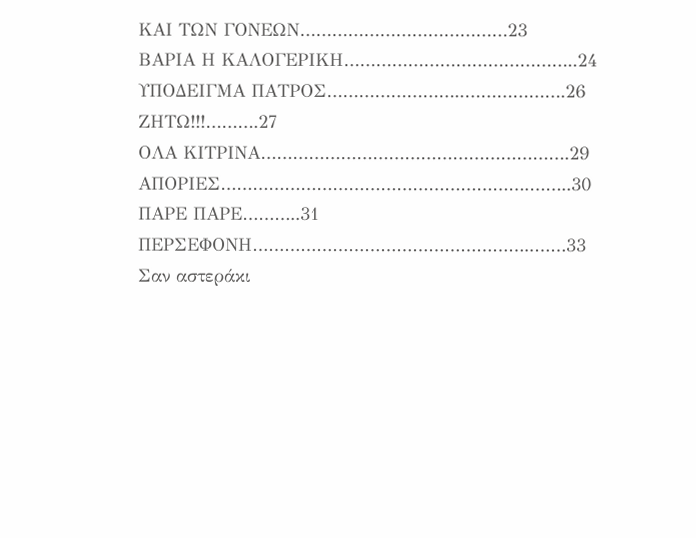ΚΑΙ ΤΩΝ ΓΟΝΕΩΝ…………………………………23
ΒΑΡΙΑ Η ΚΑΛΟΓΕΡΙΚΗ……………………………………..24
ΥΠΟΔΕΙΓΜΑ ΠΑΤΡΟΣ……………………..……………….26
ΖΗΤΩ!!!……….27
ΟΛA ΚΙΤΡΙΝΑ………………………………………………….29
ΑΠΟΡΙΕΣ………………………………………………….……..30
ΠΑΡΕ ΠΑΡΕ………..31
ΠΕΡΣΕΦΟΝΗ……………………………………………..……33
Σαν αστεράκι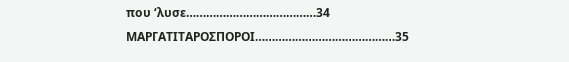που ‘λυσε…………………………………34
ΜΑΡΓΑΤΙΤΑΡΟΣΠΟΡΟΙ……………………………………35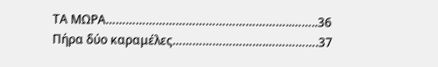ΤΑ ΜΩΡΑ………………………………………………..……..36
Πήρα δύο καραμέλες……………………….…………….37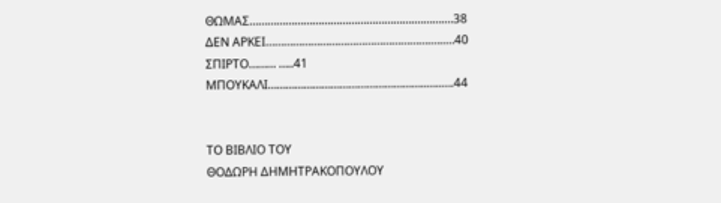ΘΩΜΑΣ……………………………………………….……….…38
ΔΕΝ ΑΡΚΕΙ……………………………………………….…..…40
ΣΠΙΡΤΟ……… …..41
ΜΠΟΥΚΑΛΙ……………………………………………..…..….44


ΤΟ ΒΙΒΛΙΟ ΤΟΥ
ΘΟΔΩΡΗ ΔΗΜΗΤΡΑΚΟΠΟΥΛΟΥ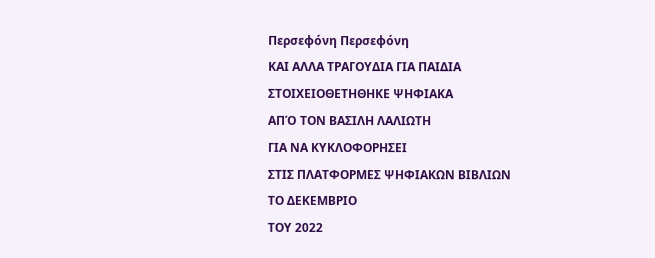Περσεφόνη Περσεφόνη
ΚΑΙ ΑΛΛΑ ΤΡΑΓΟΥΔΙΑ ΓΙΑ ΠΑΙΔΙΑ
ΣΤΟΙΧΕΙΟΘΕΤΗΘΗΚΕ ΨΗΦΙΑΚΑ
ΑΠΌ ΤΟΝ ΒΑΣΙΛΗ ΛΑΛΙΩΤΗ
ΓΙΑ ΝΑ ΚΥΚΛΟΦΟΡΗΣΕΙ
ΣΤΙΣ ΠΛΑΤΦΟΡΜΕΣ ΨΗΦΙΑΚΩΝ ΒΙΒΛΙΩΝ
ΤΟ ΔΕΚΕΜΒΡΙΟ
ΤΟΥ 2022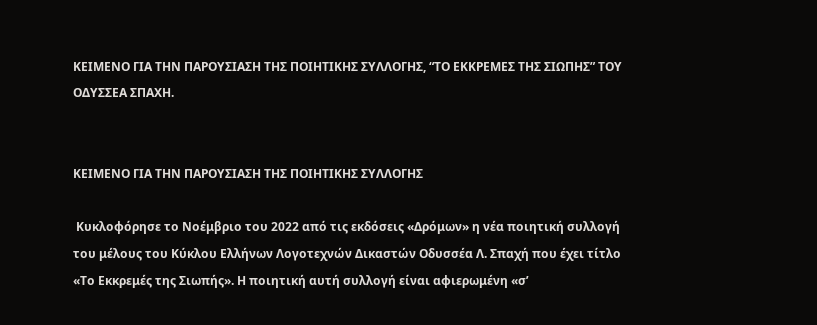ΚΕΙΜΕΝΟ ΓΙΑ ΤΗΝ ΠΑΡΟΥΣΙΑΣΗ ΤΗΣ ΠΟΙΗΤΙΚΗΣ ΣΥΛΛΟΓΗΣ, “ΤΟ ΕΚΚΡΕΜΕΣ ΤΗΣ ΣΙΩΠΗΣ” ΤΟΥ ΟΔΥΣΣΕΑ ΣΠΑΧΗ.


ΚΕΙΜΕΝΟ ΓΙΑ ΤΗΝ ΠΑΡΟΥΣΙΑΣΗ ΤΗΣ ΠΟΙΗΤΙΚΗΣ ΣΥΛΛΟΓΗΣ

 Κυκλοφόρησε το Νοέμβριο του 2022 από τις εκδόσεις «Δρόμων» η νέα ποιητική συλλογή του μέλους του Κύκλου Ελλήνων Λογοτεχνών Δικαστών Οδυσσέα Λ. Σπαχή που έχει τίτλο «Το Εκκρεμές της Σιωπής». Η ποιητική αυτή συλλογή είναι αφιερωμένη «σ’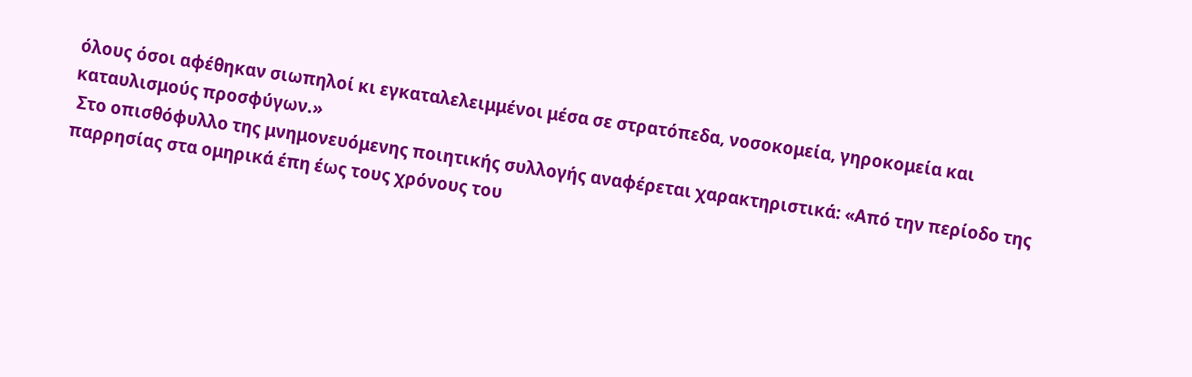όλους όσοι αφέθηκαν σιωπηλοί κι εγκαταλελειμμένοι μέσα σε στρατόπεδα, νοσοκομεία, γηροκομεία και καταυλισμούς προσφύγων.»
 Στο οπισθόφυλλο της μνημονευόμενης ποιητικής συλλογής αναφέρεται χαρακτηριστικά: «Από την περίοδο της παρρησίας στα ομηρικά έπη έως τους χρόνους του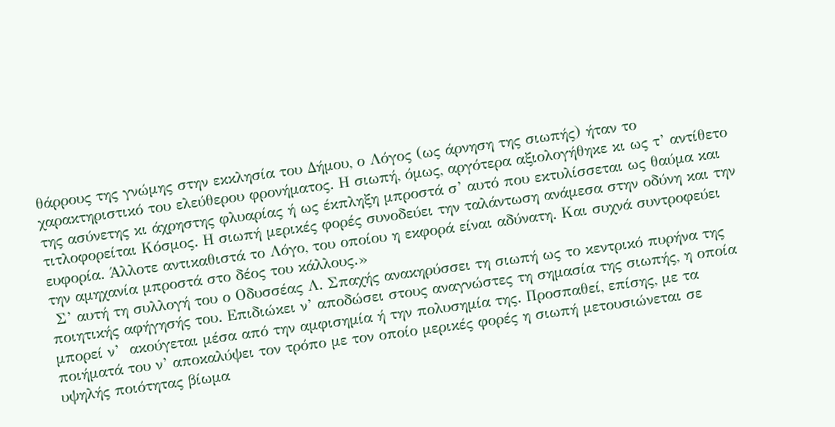θάρρους της γνώμης στην εκκλησία του Δήμου, ο Λόγος (ως άρνηση της σιωπής) ήταν το χαρακτηριστικό του ελεύθερου φρονήματος. Η σιωπή, όμως, αργότερα αξιολογήθηκε κι ως τ’ αντίθετο της ασύνετης κι άχρηστης φλυαρίας ή ως έκπληξη μπροστά σ’ αυτό που εκτυλίσσεται ως θαύμα και τιτλοφορείται Κόσμος. Η σιωπή μερικές φορές συνοδεύει την ταλάντωση ανάμεσα στην οδύνη και την ευφορία. Άλλοτε αντικαθιστά το Λόγο, του οποίου η εκφορά είναι αδύνατη. Και συχνά συντροφεύει την αμηχανία μπροστά στο δέος του κάλλους.»
 Σ’ αυτή τη συλλογή του ο Οδυσσέας Λ. Σπαχής ανακηρύσσει τη σιωπή ως το κεντρικό πυρήνα της ποιητικής αφήγησής του. Επιδιώκει ν’ αποδώσει στους αναγνώστες τη σημασία της σιωπής, η οποία μπορεί ν’  ακούγεται μέσα από την αμφισημία ή την πολυσημία της. Προσπαθεί, επίσης, με τα ποιήματά του ν’ αποκαλύψει τον τρόπο με τον οποίο μερικές φορές η σιωπή μετουσιώνεται σε υψηλής ποιότητας βίωμα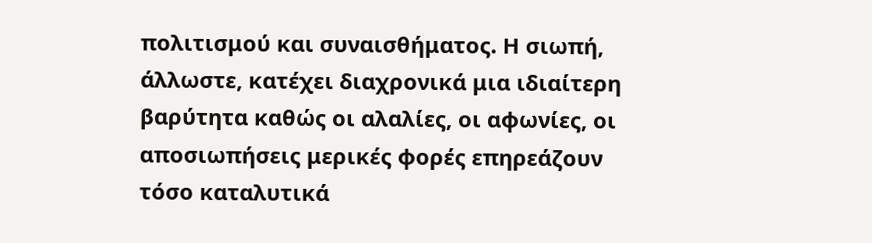πολιτισμού και συναισθήματος. Η σιωπή, άλλωστε, κατέχει διαχρονικά μια ιδιαίτερη βαρύτητα καθώς οι αλαλίες, οι αφωνίες, οι αποσιωπήσεις μερικές φορές επηρεάζουν τόσο καταλυτικά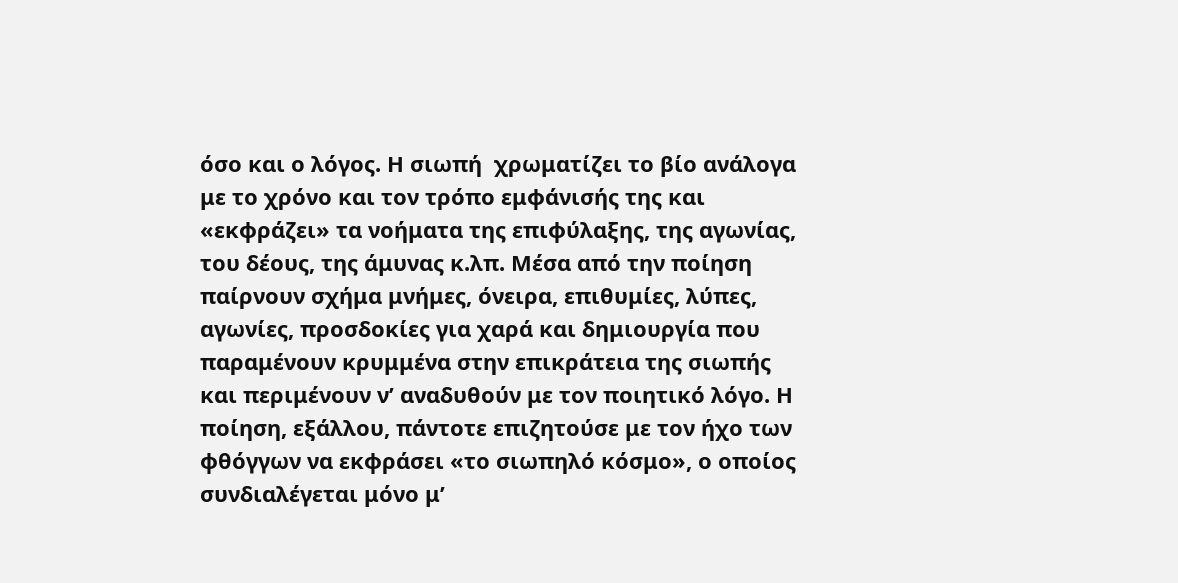όσο και ο λόγος. Η σιωπή  χρωματίζει το βίο ανάλογα με το χρόνο και τον τρόπο εμφάνισής της και «εκφράζει» τα νοήματα της επιφύλαξης, της αγωνίας, του δέους, της άμυνας κ.λπ. Μέσα από την ποίηση παίρνουν σχήμα μνήμες, όνειρα, επιθυμίες, λύπες, αγωνίες, προσδοκίες για χαρά και δημιουργία που παραμένουν κρυμμένα στην επικράτεια της σιωπής και περιμένουν ν’ αναδυθούν με τον ποιητικό λόγο. Η ποίηση, εξάλλου, πάντοτε επιζητούσε με τον ήχο των φθόγγων να εκφράσει «το σιωπηλό κόσμο», ο οποίος συνδιαλέγεται μόνο μ’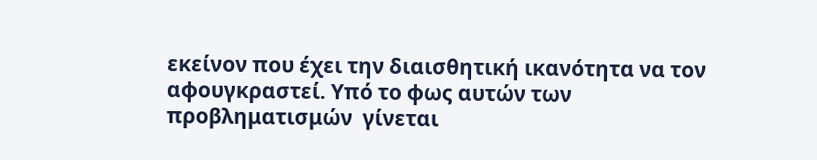εκείνον που έχει την διαισθητική ικανότητα να τον αφουγκραστεί. Υπό το φως αυτών των προβληματισμών  γίνεται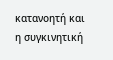κατανοητή και η συγκινητική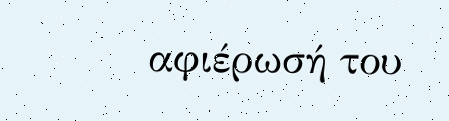αφιέρωσή του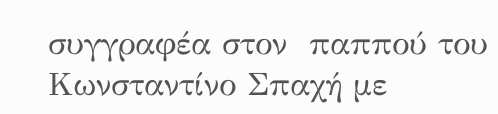συγγραφέα στον  παππού του Κωνσταντίνο Σπαχή με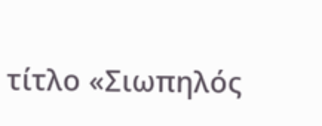τίτλο «Σιωπηλός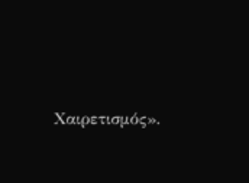Χαιρετισμός».